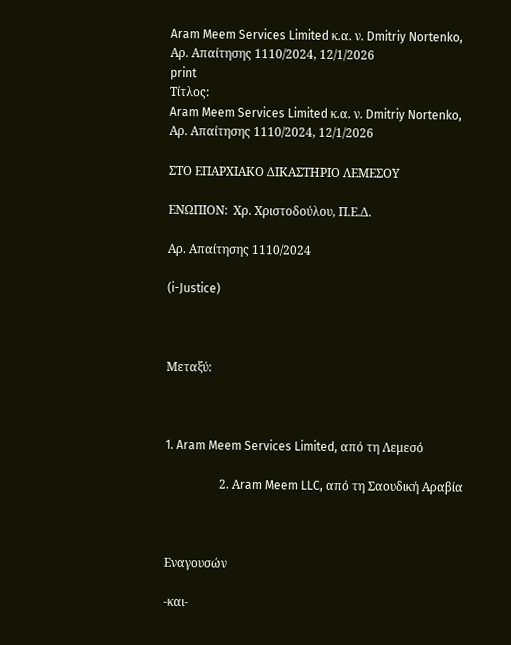Aram Meem Services Limited κ.α. ν. Dmitriy Nortenko, Αρ. Απαίτησης 1110/2024, 12/1/2026
print
Τίτλος:
Aram Meem Services Limited κ.α. ν. Dmitriy Nortenko, Αρ. Απαίτησης 1110/2024, 12/1/2026

ΣΤΟ ΕΠΑΡΧΙΑΚΟ ΔΙΚΑΣΤΗΡΙΟ ΛΕΜΕΣΟΥ

ΕΝΩΠΙΟΝ:  Χρ. Χριστοδούλου, Π.Ε.Δ.

Αρ. Απαίτησης 1110/2024

(i-Justice)



Μεταξύ:



1. Aram Meem Services Limited, από τη Λεμεσό

                  2. Αram Meem LLC, από τη Σαουδική Αραβία



Εναγουσών

-και-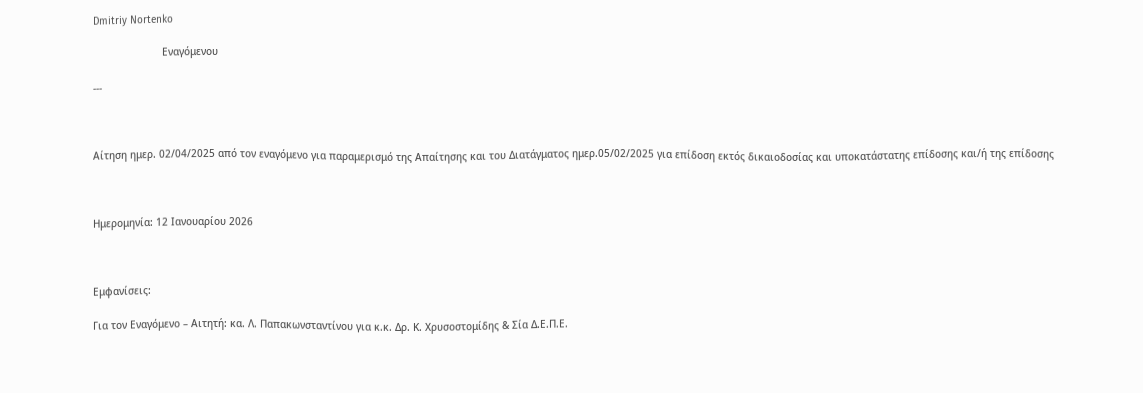Dmitriy Nortenko

                       Εναγόμενου

---



Αίτηση ημερ. 02/04/2025 από τον εναγόμενο για παραμερισμό της Απαίτησης και του Διατάγματος ημερ.05/02/2025 για επίδοση εκτός δικαιοδοσίας και υποκατάστατης επίδοσης και/ή της επίδοσης



Ημερομηνία: 12 Ιανουαρίου 2026



Εμφανίσεις:

Για τον Εναγόμενο – Αιτητή: κα. Λ. Παπακωνσταντίνου για κ.κ. Δρ. Κ. Χρυσοστομίδης & Σία Δ.Ε.Π.Ε.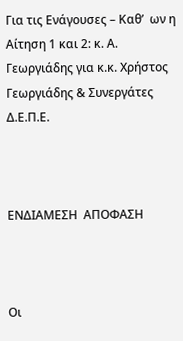Για τις Ενάγουσες – Καθ’  ων η Αίτηση 1 και 2: κ. Α. Γεωργιάδης για κ.κ. Χρήστος Γεωργιάδης & Συνεργάτες Δ.Ε.Π.Ε.



ΕΝΔΙΑΜΕΣΗ  ΑΠΟΦΑΣΗ



Οι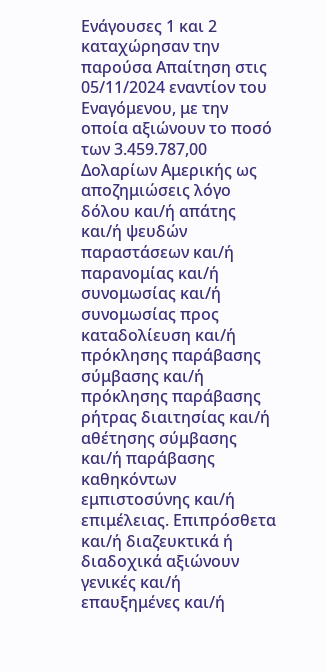Ενάγουσες 1 και 2 καταχώρησαν την παρούσα Απαίτηση στις 05/11/2024 εναντίον του Εναγόμενου, με την οποία αξιώνουν το ποσό των 3.459.787,00 Δολαρίων Αμερικής ως αποζημιώσεις λόγο δόλου και/ή απάτης και/ή ψευδών παραστάσεων και/ή παρανομίας και/ή συνομωσίας και/ή συνομωσίας προς καταδολίευση και/ή πρόκλησης παράβασης σύμβασης και/ή πρόκλησης παράβασης ρήτρας διαιτησίας και/ή αθέτησης σύμβασης και/ή παράβασης καθηκόντων εμπιστοσύνης και/ή επιμέλειας. Επιπρόσθετα και/ή διαζευκτικά ή διαδοχικά αξιώνουν γενικές και/ή επαυξημένες και/ή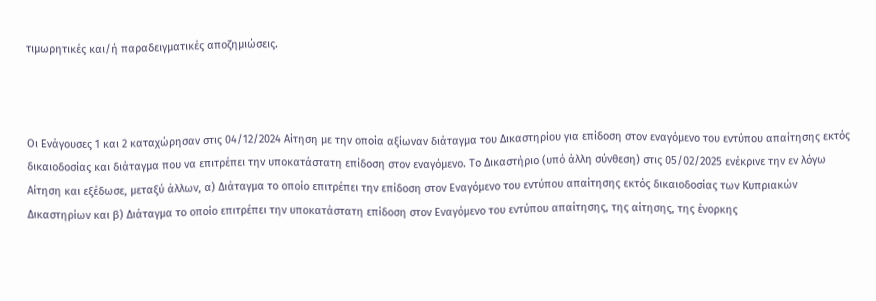τιμωρητικές και/ή παραδειγματικές αποζημιώσεις.



Οι Ενάγουσες 1 και 2 καταχώρησαν στις 04/12/2024 Αίτηση με την οποία αξίωναν διάταγμα του Δικαστηρίου για επίδοση στον εναγόμενο του εντύπου απαίτησης εκτός δικαιοδοσίας και διάταγμα που να επιτρέπει την υποκατάστατη επίδοση στον εναγόμενο. Το Δικαστήριο (υπό άλλη σύνθεση) στις 05/02/2025 ενέκρινε την εν λόγω Αίτηση και εξέδωσε, μεταξύ άλλων, α) Διάταγμα το οποίο επιτρέπει την επίδοση στον Εναγόμενο του εντύπου απαίτησης εκτός δικαιοδοσίας των Κυπριακών Δικαστηρίων και β) Διάταγμα το οποίο επιτρέπει την υποκατάστατη επίδοση στον Εναγόμενο του εντύπου απαίτησης, της αίτησης, της ένορκης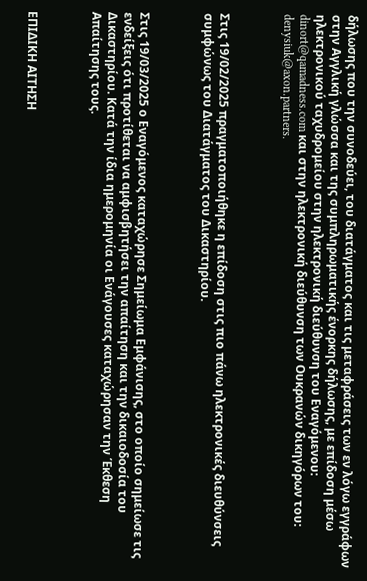δήλωσης που την συνοδεύει, του διατάγματος και τις μεταφράσεις των εν λόγω εγγράφων στην Αγγλική γλώσσα και της συμπληρωματικής ένορκης δήλωσης, με επίδοση μέσω ηλεκτρονικού ταχυδρομείου στην ηλεκτρονική διεύθυνση του Εναγόμενου: dinort@qamadness.com και στην ηλεκτρονική διεύθυνση των Ουκρανών δικηγόρων του: denysiuk@axon.partners.



Στις 19/02/2025 πραγματοποιήθηκε η επίδοση στις πιο πάνω ηλεκτρονικές διευθύνσεις συμφώνως του Διατάγματος του Δικαστηρίου.



Στις 19/03/2025 ο Εναγόμενος καταχώρησε Σημείωμα Εμφάνισης, στο οποίο σημείωσε τις ενδείξεις ότι προτίθεται να αμφισβητήσει την απαίτηση και την δικαιοδοσία του Δικαστηρίου. Κατά την ίδια ημερομηνία οι Ενάγουσες καταχώρησαν την Έκθεση Απαίτησης τους.



ΕΠΙΔΙΚΗ ΑΙΤΗΣΗ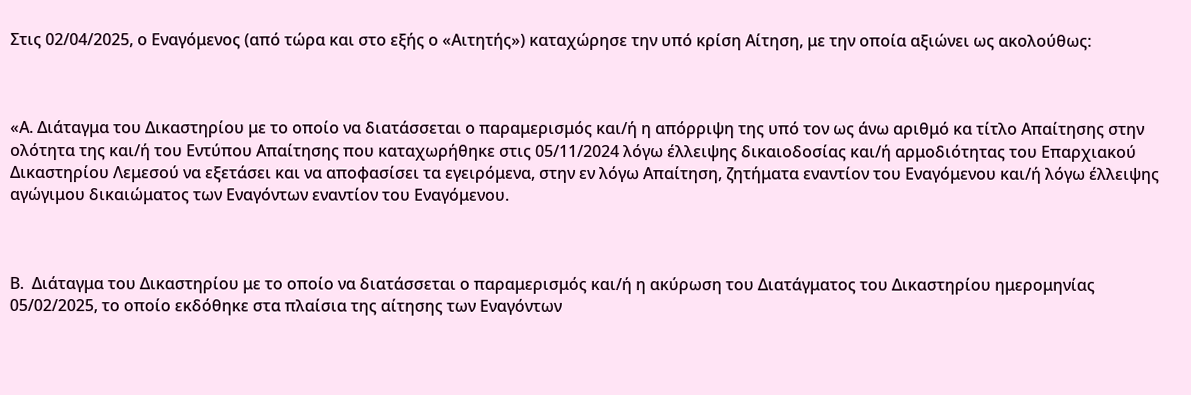Στις 02/04/2025, ο Εναγόμενος (από τώρα και στο εξής ο «Αιτητής») καταχώρησε την υπό κρίση Αίτηση, με την οποία αξιώνει ως ακολούθως:



«Α. Διάταγμα του Δικαστηρίου με το οποίο να διατάσσεται ο παραμερισμός και/ή η απόρριψη της υπό τον ως άνω αριθμό κα τίτλο Απαίτησης στην ολότητα της και/ή του Εντύπου Απαίτησης που καταχωρήθηκε στις 05/11/2024 λόγω έλλειψης δικαιοδοσίας και/ή αρμοδιότητας του Επαρχιακού Δικαστηρίου Λεμεσού να εξετάσει και να αποφασίσει τα εγειρόμενα, στην εν λόγω Απαίτηση, ζητήματα εναντίον του Εναγόμενου και/ή λόγω έλλειψης αγώγιμου δικαιώματος των Εναγόντων εναντίον του Εναγόμενου.



Β.  Διάταγμα του Δικαστηρίου με το οποίο να διατάσσεται ο παραμερισμός και/ή η ακύρωση του Διατάγματος του Δικαστηρίου ημερομηνίας 05/02/2025, το οποίο εκδόθηκε στα πλαίσια της αίτησης των Εναγόντων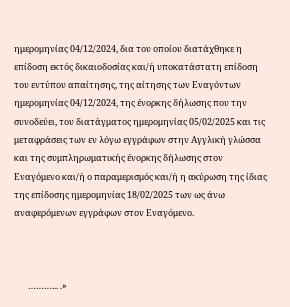ημερομηνίας 04/12/2024, δια του οποίου διατάχθηκε η επίδοση εκτός δικαιοδοσίας και/ή υποκατάστατη επίδοση του εντύπου απαίτησης, της αίτησης των Εναγόντων ημερομηνίας 04/12/2024, της ένορκης δήλωσης που την συνοδεύει, του διατάγματος ημερομηνίας 05/02/2025 και τις μεταφράσεις των εν λόγω εγγράφων στην Αγγλική γλώσσα και της συμπληρωματικής ένορκης δήλωσης στον Εναγόμενο και/ή ο παραμερισμός και/ή η ακύρωση της ίδιας της επίδοσης ημερομηνίας 18/02/2025 των ως άνω αναφερόμενων εγγράφων στον Εναγόμενο.



       ………... .»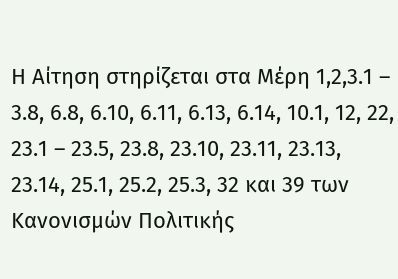Η Αίτηση στηρίζεται στα Μέρη 1,2,3.1 – 3.8, 6.8, 6.10, 6.11, 6.13, 6.14, 10.1, 12, 22, 23.1 – 23.5, 23.8, 23.10, 23.11, 23.13, 23.14, 25.1, 25.2, 25.3, 32 και 39 των Κανονισμών Πολιτικής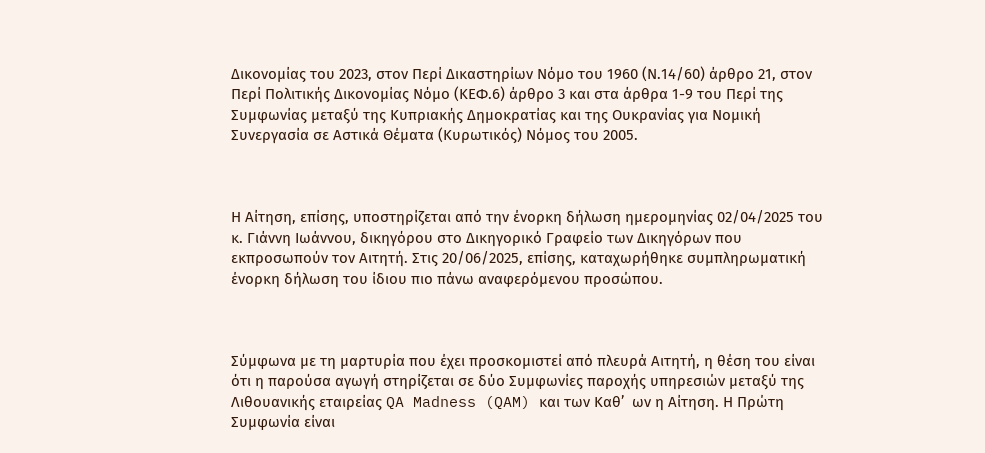Δικονομίας του 2023, στον Περί Δικαστηρίων Νόμο του 1960 (Ν.14/60) άρθρο 21, στον Περί Πολιτικής Δικονομίας Νόμο (ΚΕΦ.6) άρθρο 3 και στα άρθρα 1-9 του Περί της Συμφωνίας μεταξύ της Κυπριακής Δημοκρατίας και της Ουκρανίας για Νομική Συνεργασία σε Αστικά Θέματα (Κυρωτικός) Νόμος του 2005.



Η Αίτηση, επίσης, υποστηρίζεται από την ένορκη δήλωση ημερομηνίας 02/04/2025 του κ. Γιάννη Ιωάννου, δικηγόρου στο Δικηγορικό Γραφείο των Δικηγόρων που εκπροσωπούν τον Αιτητή. Στις 20/06/2025, επίσης, καταχωρήθηκε συμπληρωματική ένορκη δήλωση του ίδιου πιο πάνω αναφερόμενου προσώπου.



Σύμφωνα με τη μαρτυρία που έχει προσκομιστεί από πλευρά Αιτητή, η θέση του είναι ότι η παρούσα αγωγή στηρίζεται σε δύο Συμφωνίες παροχής υπηρεσιών μεταξύ της Λιθουανικής εταιρείας QA Madness (QAM) και των Καθ’  ων η Αίτηση. Η Πρώτη Συμφωνία είναι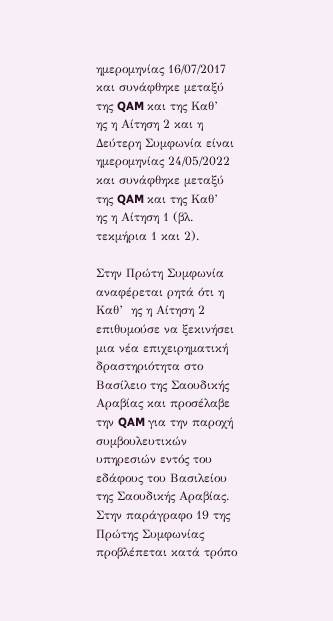ημερομηνίας 16/07/2017 και συνάφθηκε μεταξύ της QAM και της Καθ’  ης η Αίτηση 2 και η Δεύτερη Συμφωνία είναι ημερομηνίας 24/05/2022 και συνάφθηκε μεταξύ της QAM και της Καθ’  ης η Αίτηση 1 (βλ. τεκμήρια 1 και 2).

Στην Πρώτη Συμφωνία αναφέρεται ρητά ότι η Καθ’  ης η Αίτηση 2 επιθυμούσε να ξεκινήσει μια νέα επιχειρηματική δραστηριότητα στο Βασίλειο της Σαουδικής Αραβίας και προσέλαβε την QAM για την παροχή συμβουλευτικών υπηρεσιών εντός του εδάφους του Βασιλείου της Σαουδικής Αραβίας. Στην παράγραφο 19 της Πρώτης Συμφωνίας προβλέπεται κατά τρόπο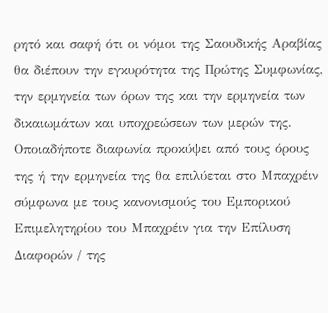ρητό και σαφή ότι οι νόμοι της Σαουδικής Αραβίας θα διέπουν την εγκυρότητα της Πρώτης Συμφωνίας, την ερμηνεία των όρων της και την ερμηνεία των δικαιωμάτων και υποχρεώσεων των μερών της. Οποιαδήποτε διαφωνία προκύψει από τους όρους της ή την ερμηνεία της θα επιλύεται στο Μπαχρέιν σύμφωνα με τους κανονισμούς του Εμπορικού Επιμελητηρίου του Μπαχρέιν για την Επίλυση Διαφορών / της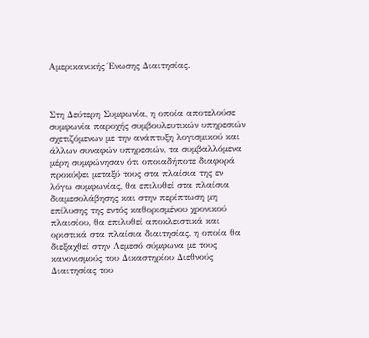Αμερικανικής Ένωσης Διαιτησίας.



Στη Δεύτερη Συμφωνία, η οποία αποτελούσε συμφωνία παροχής συμβουλευτικών υπηρεσιών σχετιζόμενων με την ανάπτυξη λογισμικού και άλλων συναφών υπηρεσιών, τα συμβαλλόμενα μέρη συμφώνησαν ότι οποιαδήποτε διαφορά προκύψει μεταξύ τους στα πλαίσια της εν λόγω συμφωνίας, θα επιλυθεί στα πλαίσια διαμεσολάβησης και στην περίπτωση μη επίλυσης της εντός καθορισμένου χρονικού πλαισίου, θα επιλυθεί αποκλειστικά και οριστικά στα πλαίσια διαιτησίας, η οποία θα διεξαχθεί στην Λεμεσό σύμφωνα με τους κανονισμούς του Δικαστηρίου Διεθνούς Διαιτησίας του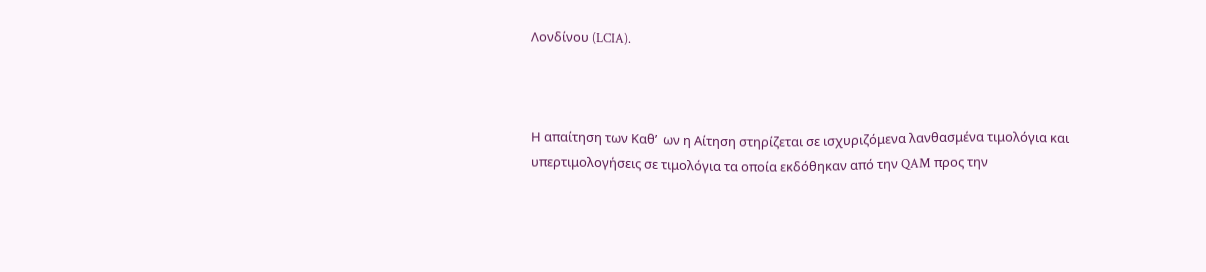Λονδίνου (LCIA).



Η απαίτηση των Καθ’  ων η Αίτηση στηρίζεται σε ισχυριζόμενα λανθασμένα τιμολόγια και υπερτιμολογήσεις σε τιμολόγια τα οποία εκδόθηκαν από την QAM προς την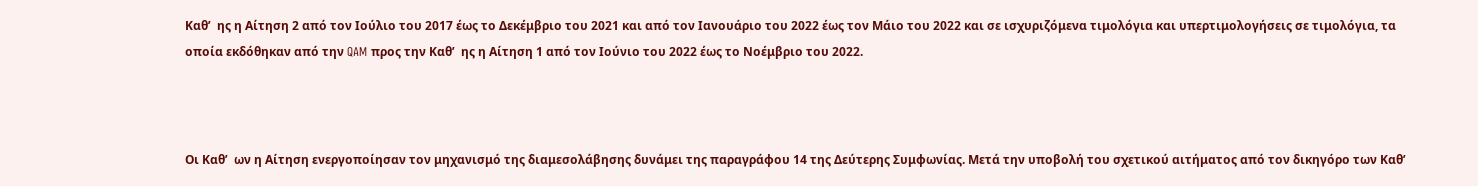Καθ’  ης η Αίτηση 2 από τον Ιούλιο του 2017 έως το Δεκέμβριο του 2021 και από τον Ιανουάριο του 2022 έως τον Μάιο του 2022 και σε ισχυριζόμενα τιμολόγια και υπερτιμολογήσεις σε τιμολόγια, τα οποία εκδόθηκαν από την QAM προς την Καθ’  ης η Αίτηση 1 από τον Ιούνιο του 2022 έως το Νοέμβριο του 2022.



Οι Καθ’  ων η Αίτηση ενεργοποίησαν τον μηχανισμό της διαμεσολάβησης δυνάμει της παραγράφου 14 της Δεύτερης Συμφωνίας. Μετά την υποβολή του σχετικού αιτήματος από τον δικηγόρο των Καθ’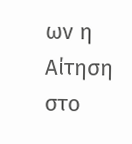ων η Αίτηση στο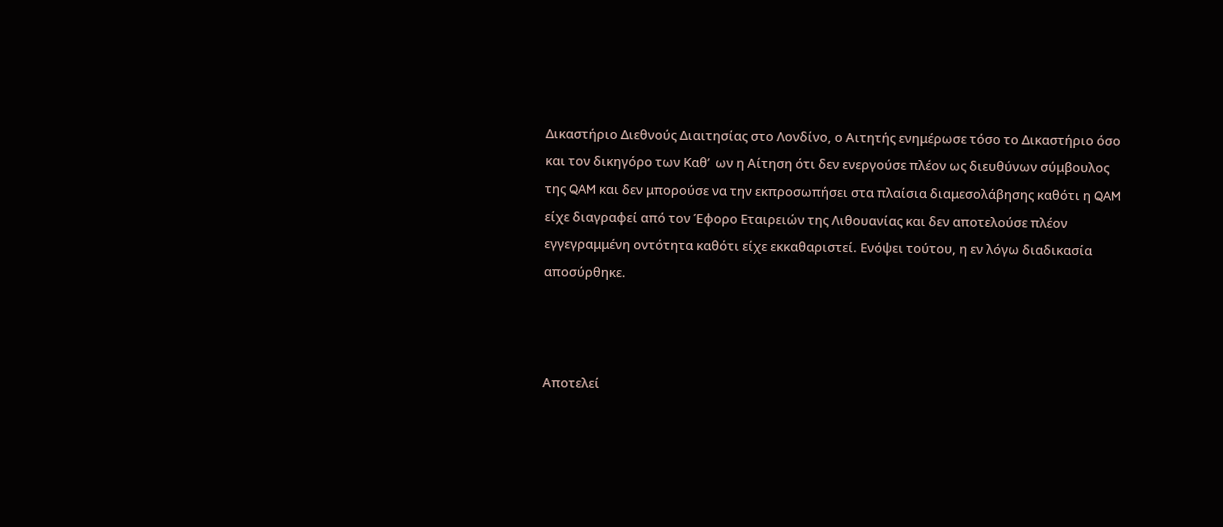Δικαστήριο Διεθνούς Διαιτησίας στο Λονδίνο, ο Αιτητής ενημέρωσε τόσο το Δικαστήριο όσο και τον δικηγόρο των Καθ’  ων η Αίτηση ότι δεν ενεργούσε πλέον ως διευθύνων σύμβουλος της QAM και δεν μπορούσε να την εκπροσωπήσει στα πλαίσια διαμεσολάβησης καθότι η QAM είχε διαγραφεί από τον Έφορο Εταιρειών της Λιθουανίας και δεν αποτελούσε πλέον εγγεγραμμένη οντότητα καθότι είχε εκκαθαριστεί. Ενόψει τούτου, η εν λόγω διαδικασία αποσύρθηκε.



Αποτελεί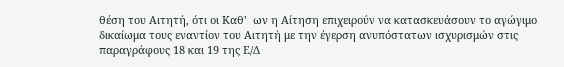θέση του Αιτητή, ότι οι Καθ’  ων η Αίτηση επιχειρούν να κατασκευάσουν το αγώγιμο δικαίωμα τους εναντίον του Αιτητή με την έγερση ανυπόστατων ισχυρισμών στις παραγράφους 18 και 19 της Ε/Δ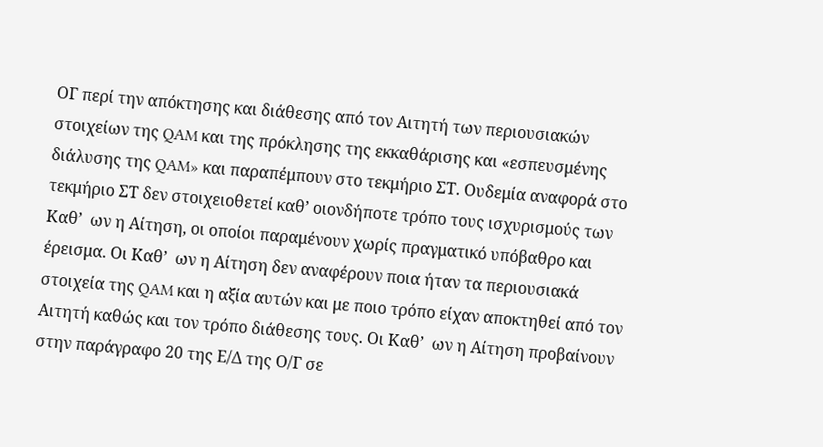ΟΓ περί την απόκτησης και διάθεσης από τον Αιτητή των περιουσιακών στοιχείων της QAM και της πρόκλησης της εκκαθάρισης και «εσπευσμένης διάλυσης της QAM» και παραπέμπουν στο τεκμήριο ΣΤ. Ουδεμία αναφορά στο τεκμήριο ΣΤ δεν στοιχειοθετεί καθ’ οιονδήποτε τρόπο τους ισχυρισμούς των Καθ’  ων η Αίτηση, οι οποίοι παραμένουν χωρίς πραγματικό υπόβαθρο και έρεισμα. Οι Καθ’  ων η Αίτηση δεν αναφέρουν ποια ήταν τα περιουσιακά στοιχεία της QAM και η αξία αυτών και με ποιο τρόπο είχαν αποκτηθεί από τον Αιτητή καθώς και τον τρόπο διάθεσης τους. Οι Καθ’  ων η Αίτηση προβαίνουν στην παράγραφο 20 της Ε/Δ της Ο/Γ σε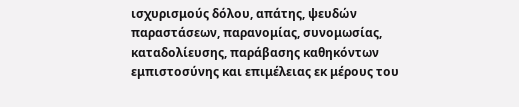ισχυρισμούς δόλου, απάτης, ψευδών παραστάσεων, παρανομίας, συνομωσίας, καταδολίευσης, παράβασης καθηκόντων εμπιστοσύνης και επιμέλειας εκ μέρους του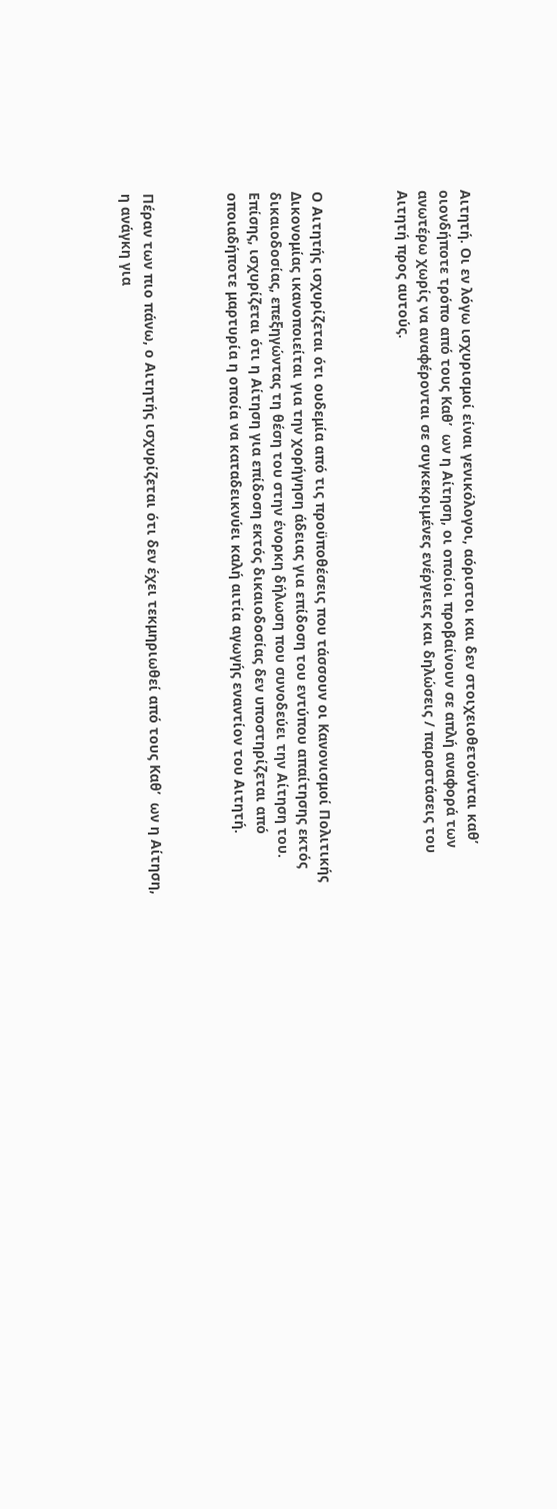Αιτητή. Οι εν λόγω ισχυρισμοί είναι γενικόλογοι, αόριστοι και δεν στοιχειοθετούνται καθ’ οιονδήποτε τρόπο από τους Καθ’  ων η Αίτηση, οι οποίοι προβαίνουν σε απλή αναφορά των ανωτέρω χωρίς να αναφέρονται σε συγκεκριμένες ενέργειες και δηλώσεις / παραστάσεις του Αιτητή προς αυτούς.



Ο Αιτητής ισχυρίζεται ότι ουδεμία από τις προϋποθέσεις που τάσσουν οι Κανονισμοί Πολιτικής Δικονομίας ικανοποιείται για την χορήγηση άδειας για επίδοση του εντύπου απαίτησης εκτός δικαιοδοσίας, επεξηγώντας τη θέση του στην ένορκη δήλωση που συνοδεύει την Αίτηση του. Επίσης, ισχυρίζεται ότι η Αίτηση για επίδοση εκτός δικαιοδοσίας δεν υποστηρίζεται από οποιαδήποτε μαρτυρία η οποία να καταδεικνύει καλή αιτία αγωγής εναντίον του Αιτητή.



Πέραν των πιο πάνω, ο Αιτητής ισχυρίζεται ότι δεν έχει τεκμηριωθεί από τους Καθ’  ων η Αίτηση, η ανάγκη για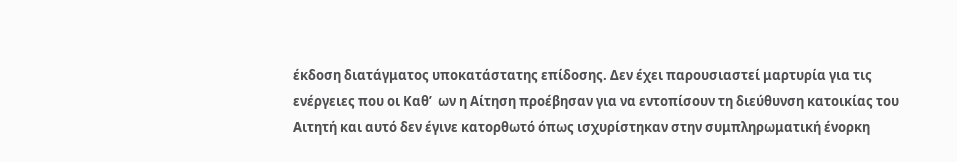έκδοση διατάγματος υποκατάστατης επίδοσης. Δεν έχει παρουσιαστεί μαρτυρία για τις ενέργειες που οι Καθ’  ων η Αίτηση προέβησαν για να εντοπίσουν τη διεύθυνση κατοικίας του Αιτητή και αυτό δεν έγινε κατορθωτό όπως ισχυρίστηκαν στην συμπληρωματική ένορκη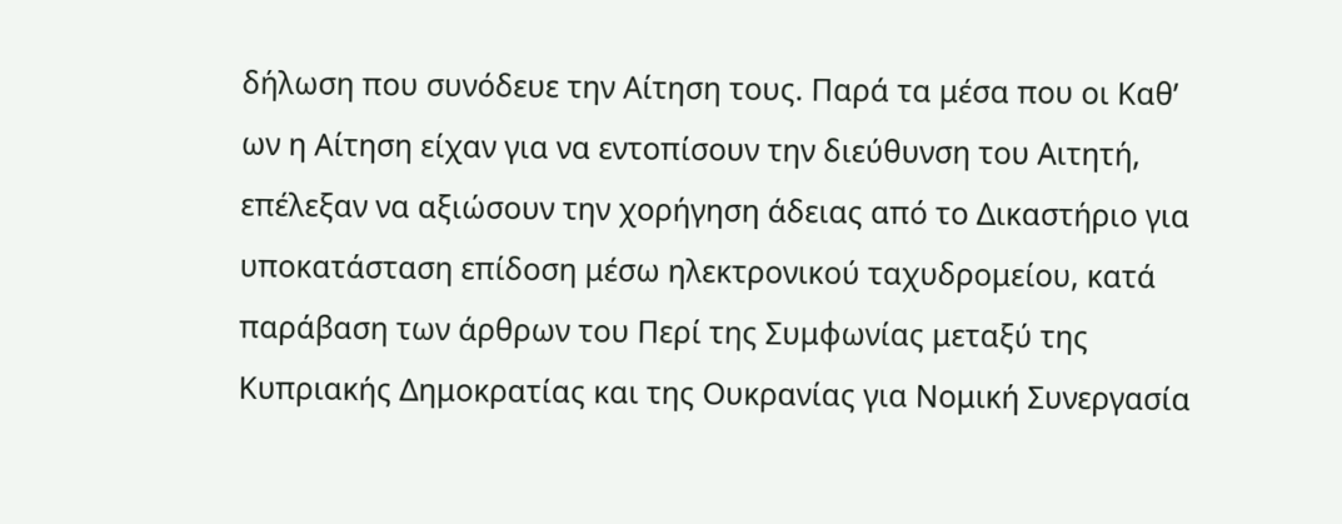δήλωση που συνόδευε την Αίτηση τους. Παρά τα μέσα που οι Καθ’  ων η Αίτηση είχαν για να εντοπίσουν την διεύθυνση του Αιτητή, επέλεξαν να αξιώσουν την χορήγηση άδειας από το Δικαστήριο για υποκατάσταση επίδοση μέσω ηλεκτρονικού ταχυδρομείου, κατά παράβαση των άρθρων του Περί της Συμφωνίας μεταξύ της Κυπριακής Δημοκρατίας και της Ουκρανίας για Νομική Συνεργασία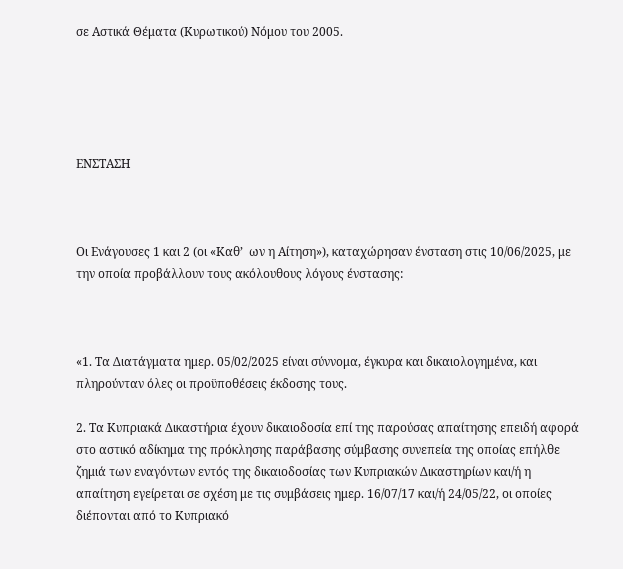σε Αστικά Θέματα (Κυρωτικού) Νόμου του 2005.





ΕΝΣΤΑΣΗ



Οι Ενάγουσες 1 και 2 (οι «Καθ’  ων η Αίτηση»), καταχώρησαν ένσταση στις 10/06/2025, με την οποία προβάλλουν τους ακόλουθους λόγους ένστασης:



«1. Τα Διατάγματα ημερ. 05/02/2025 είναι σύννομα, έγκυρα και δικαιολογημένα, και πληρούνταν όλες οι προϋποθέσεις έκδοσης τους.

2. Τα Κυπριακά Δικαστήρια έχουν δικαιοδοσία επί της παρούσας απαίτησης επειδή αφορά στο αστικό αδίκημα της πρόκλησης παράβασης σύμβασης συνεπεία της οποίας επήλθε ζημιά των εναγόντων εντός της δικαιοδοσίας των Κυπριακών Δικαστηρίων και/ή η απαίτηση εγείρεται σε σχέση με τις συμβάσεις ημερ. 16/07/17 και/ή 24/05/22, οι οποίες διέπονται από το Κυπριακό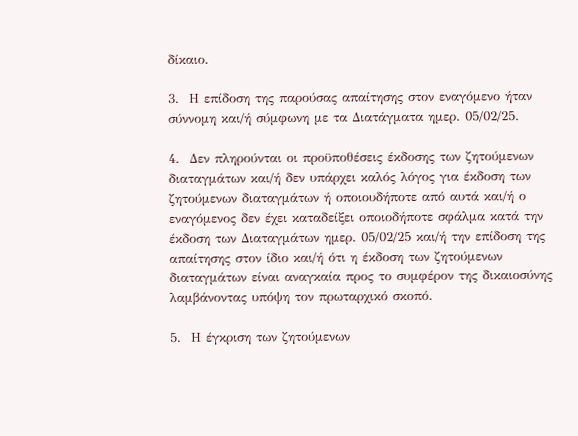δίκαιο.

3.  Η επίδοση της παρούσας απαίτησης στον εναγόμενο ήταν σύννομη και/ή σύμφωνη με τα Διατάγματα ημερ. 05/02/25.

4.  Δεν πληρούνται οι προϋποθέσεις έκδοσης των ζητούμενων διαταγμάτων και/ή δεν υπάρχει καλός λόγος για έκδοση των ζητούμενων διαταγμάτων ή οποιουδήποτε από αυτά και/ή ο εναγόμενος δεν έχει καταδείξει οποιοδήποτε σφάλμα κατά την έκδοση των Διαταγμάτων ημερ. 05/02/25 και/ή την επίδοση της απαίτησης στον ίδιο και/ή ότι η έκδοση των ζητούμενων διαταγμάτων είναι αναγκαία προς το συμφέρον της δικαιοσύνης λαμβάνοντας υπόψη τον πρωταρχικό σκοπό.

5.  Η έγκριση των ζητούμενων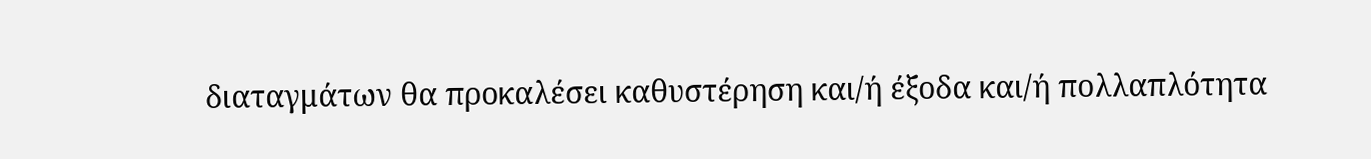διαταγμάτων θα προκαλέσει καθυστέρηση και/ή έξοδα και/ή πολλαπλότητα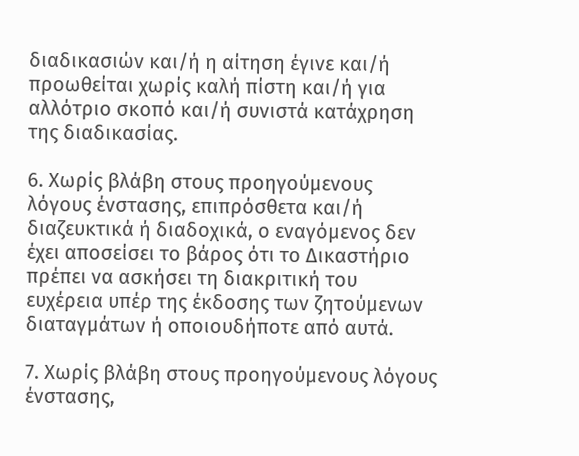διαδικασιών και/ή η αίτηση έγινε και/ή προωθείται χωρίς καλή πίστη και/ή για αλλότριο σκοπό και/ή συνιστά κατάχρηση της διαδικασίας.

6. Χωρίς βλάβη στους προηγούμενους λόγους ένστασης, επιπρόσθετα και/ή διαζευκτικά ή διαδοχικά, ο εναγόμενος δεν έχει αποσείσει το βάρος ότι το Δικαστήριο πρέπει να ασκήσει τη διακριτική του ευχέρεια υπέρ της έκδοσης των ζητούμενων διαταγμάτων ή οποιουδήποτε από αυτά.

7. Χωρίς βλάβη στους προηγούμενους λόγους ένστασης,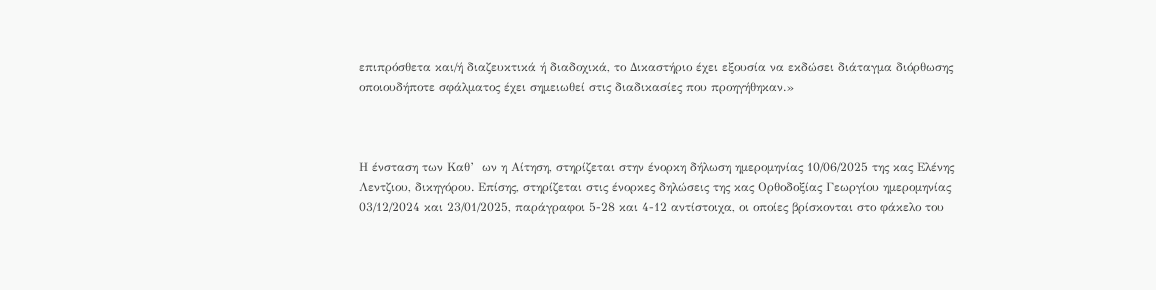επιπρόσθετα και/ή διαζευκτικά ή διαδοχικά, το Δικαστήριο έχει εξουσία να εκδώσει διάταγμα διόρθωσης οποιουδήποτε σφάλματος έχει σημειωθεί στις διαδικασίες που προηγήθηκαν.»



Η ένσταση των Καθ’  ων η Αίτηση, στηρίζεται στην ένορκη δήλωση ημερομηνίας 10/06/2025 της κας Ελένης Λεντζιου, δικηγόρου. Επίσης, στηρίζεται στις ένορκες δηλώσεις της κας Ορθοδοξίας Γεωργίου ημερομηνίας 03/12/2024 και 23/01/2025, παράγραφοι 5-28 και 4-12 αντίστοιχα, οι οποίες βρίσκονται στο φάκελο του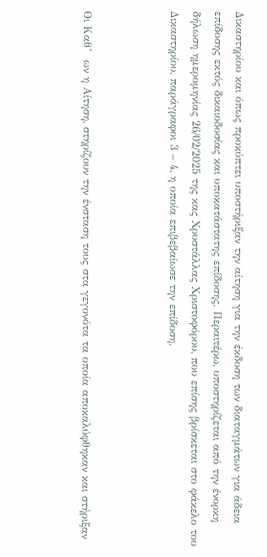Δικαστηρίου και όπως προκύπτει υποστήριξαν την αίτηση για την έκδοση των διαταγμάτων για άδεια επίδοσης εκτός δικαιοδοσίας και υποκατάστατης επίδοσης. Περαιτέρω, υποστηρίζεται από την ένορκη δήλωση ημερομηνίας 26/02/2025 της κας Χρυστάλλας Χριστοφόρου, που επίσης βρίσκεται στο φάκελο του Δικαστηρίου, παράγραφοι 3 – 4, η οποία επιβεβαίωσε την επίδοση.



Οι Καθ’  ων η Αίτηση, στηρίζουν την ένσταση τους στα γεγονότα τα οποία αποκαλύφθηκαν και στήριξαν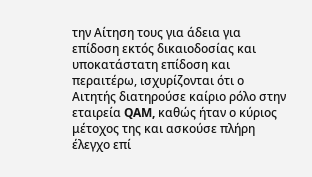την Αίτηση τους για άδεια για επίδοση εκτός δικαιοδοσίας και υποκατάστατη επίδοση και περαιτέρω, ισχυρίζονται ότι ο Αιτητής διατηρούσε καίριο ρόλο στην εταιρεία QAM, καθώς ήταν ο κύριος μέτοχος της και ασκούσε πλήρη έλεγχο επί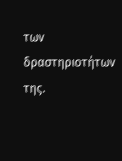των δραστηριοτήτων της.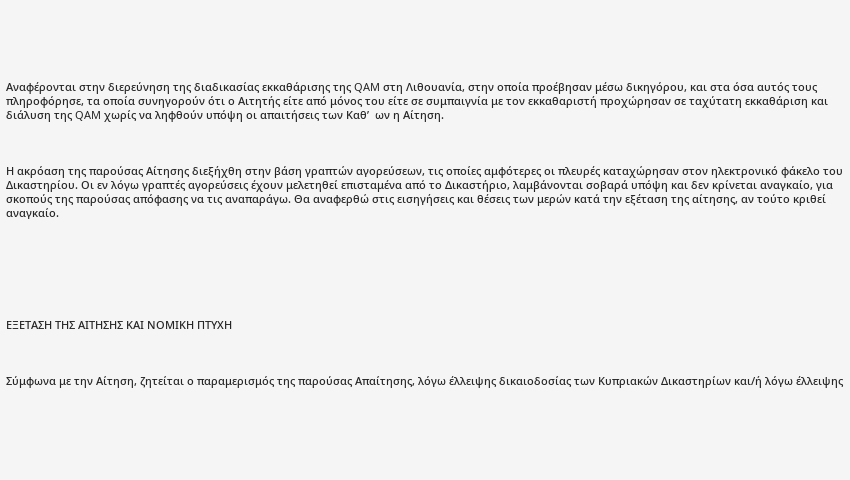Αναφέρονται στην διερεύνηση της διαδικασίας εκκαθάρισης της QAM στη Λιθουανία, στην οποία προέβησαν μέσω δικηγόρου, και στα όσα αυτός τους πληροφόρησε, τα οποία συνηγορούν ότι ο Αιτητής είτε από μόνος του είτε σε συμπαιγνία με τον εκκαθαριστή προχώρησαν σε ταχύτατη εκκαθάριση και διάλυση της QAM χωρίς να ληφθούν υπόψη οι απαιτήσεις των Καθ’  ων η Αίτηση.



Η ακρόαση της παρούσας Αίτησης διεξήχθη στην βάση γραπτών αγορεύσεων, τις οποίες αμφότερες οι πλευρές καταχώρησαν στον ηλεκτρονικό φάκελο του Δικαστηρίου. Οι εν λόγω γραπτές αγορεύσεις έχουν μελετηθεί επισταμένα από το Δικαστήριο, λαμβάνονται σοβαρά υπόψη και δεν κρίνεται αναγκαίο, για σκοπούς της παρούσας απόφασης να τις αναπαράγω. Θα αναφερθώ στις εισηγήσεις και θέσεις των μερών κατά την εξέταση της αίτησης, αν τούτο κριθεί αναγκαίο.







ΕΞΕΤΑΣΗ ΤΗΣ ΑΙΤΗΣΗΣ ΚΑΙ ΝΟΜΙΚΗ ΠΤΥΧΗ



Σύμφωνα με την Αίτηση, ζητείται ο παραμερισμός της παρούσας Απαίτησης, λόγω έλλειψης δικαιοδοσίας των Κυπριακών Δικαστηρίων και/ή λόγω έλλειψης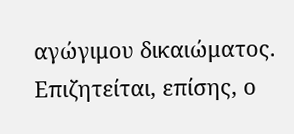αγώγιμου δικαιώματος. Επιζητείται, επίσης, ο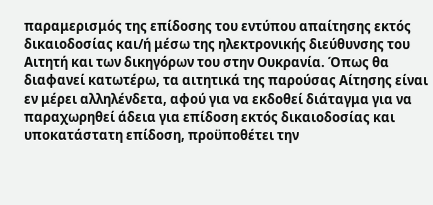παραμερισμός της επίδοσης του εντύπου απαίτησης εκτός δικαιοδοσίας και/ή μέσω της ηλεκτρονικής διεύθυνσης του Αιτητή και των δικηγόρων του στην Ουκρανία. Όπως θα διαφανεί κατωτέρω, τα αιτητικά της παρούσας Αίτησης είναι εν μέρει αλληλένδετα, αφού για να εκδοθεί διάταγμα για να παραχωρηθεί άδεια για επίδοση εκτός δικαιοδοσίας και υποκατάστατη επίδοση, προϋποθέτει την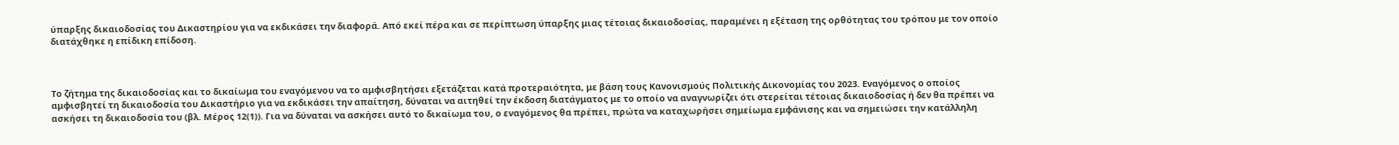ύπαρξης δικαιοδοσίας του Δικαστηρίου για να εκδικάσει την διαφορά. Από εκεί πέρα και σε περίπτωση ύπαρξης μιας τέτοιας δικαιοδοσίας, παραμένει η εξέταση της ορθότητας του τρόπου με τον οποίο διατάχθηκε η επίδικη επίδοση.



Το ζήτημα της δικαιοδοσίας και το δικαίωμα του εναγόμενου να το αμφισβητήσει εξετάζεται κατά προτεραιότητα, με βάση τους Κανονισμούς Πολιτικής Δικονομίας του 2023. Εναγόμενος ο οποίος αμφισβητεί τη δικαιοδοσία του Δικαστήριο για να εκδικάσει την απαίτηση, δύναται να αιτηθεί την έκδοση διατάγματος με το οποίο να αναγνωρίζει ότι στερείται τέτοιας δικαιοδοσίας ή δεν θα πρέπει να ασκήσει τη δικαιοδοσία του (βλ. Μέρος 12(1)). Για να δύναται να ασκήσει αυτό το δικαίωμα του, ο εναγόμενος θα πρέπει, πρώτα να καταχωρήσει σημείωμα εμφάνισης και να σημειώσει την κατάλληλη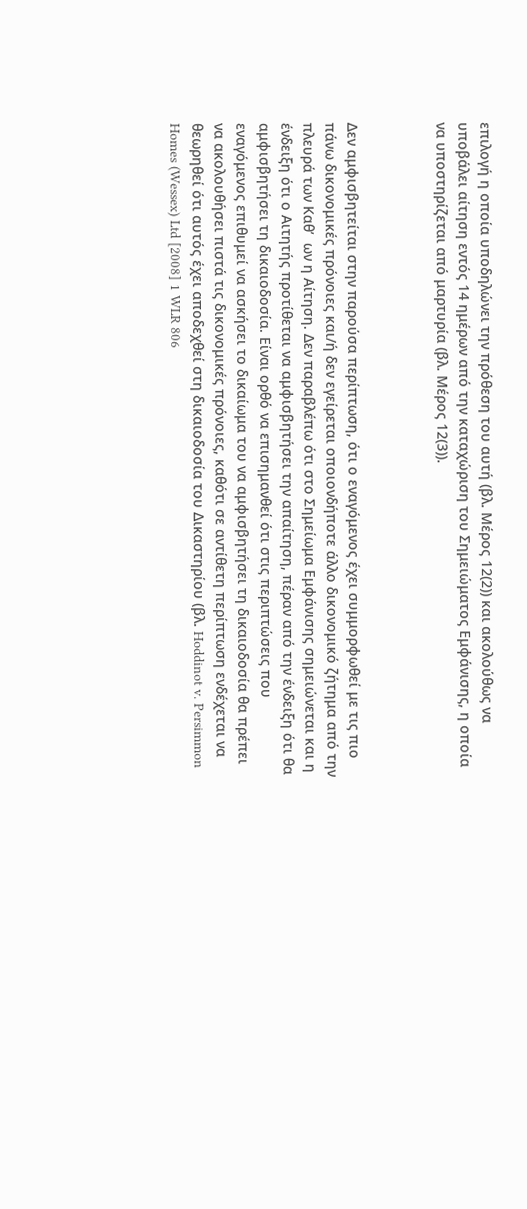επιλογή η οποία υποδηλώνει την πρόθεση του αυτή (βλ. Μέρος 12(2)) και ακολούθως να υποβάλει αίτηση εντός 14 ημέρων από την καταχώριση του Σημειώματος Εμφάνισης, η οποία να υποστηρίζεται από μαρτυρία (βλ. Μέρος 12(3)).



Δεν αμφισβητείται στην παρούσα περίπτωση, ότι ο εναγόμενος έχει συμμορφωθεί με τις πιο πάνω δικονομικές πρόνοιες και/ή δεν εγείρεται οποιονδήποτε άλλο δικονομικό ζήτημα από την πλευρά των Καθ’  ων η Αίτηση. Δεν παραβλέπω ότι στο Σημείωμα Εμφάνισης σημειώνεται και η ένδειξη ότι ο Αιτητής προτίθεται να αμφισβητήσει την απαίτηση, πέραν από την ένδειξη ότι θα αμφισβητήσει τη δικαιοδοσία. Είναι ορθό να επισημανθεί ότι στις περιπτώσεις που εναγόμενος επιθυμεί να ασκήσει το δικαίωμα του να αμφισβητήσει τη δικαιοδοσία θα πρέπει να ακολουθήσει πιστά τις δικονομικές πρόνοιες, καθότι σε αντίθετη περίπτωση ενδέχεται να θεωρηθεί ότι αυτός έχει αποδεχθεί στη δικαιοδοσία του Δικαστηρίου (βλ. Hoddinot v. Persimmon Homes (Wessex) Ltd [2008] 1 WLR 806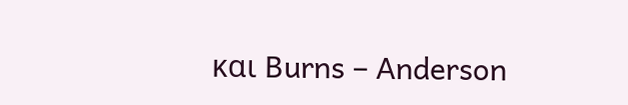και Burns – Anderson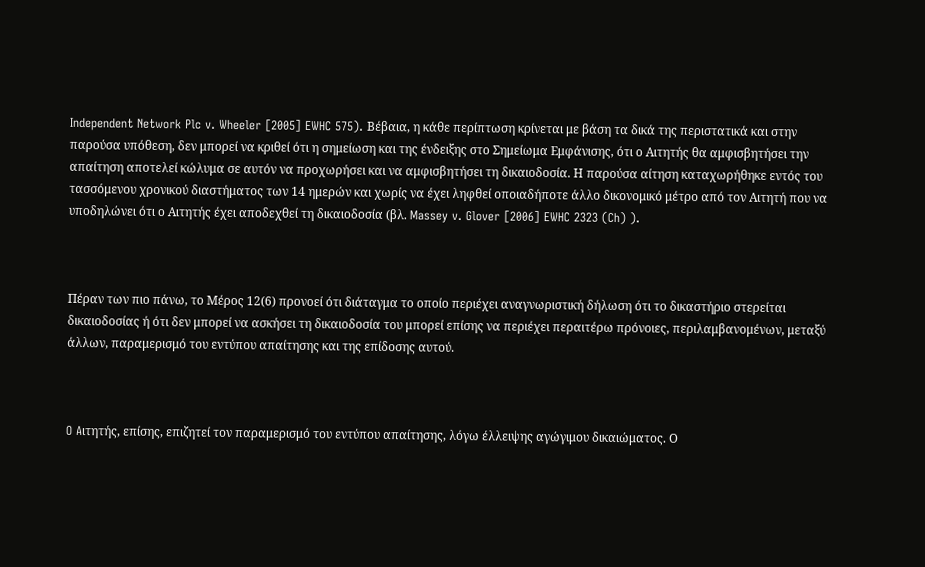Independent Network Plc v. Wheeler [2005] EWHC 575). Βέβαια, η κάθε περίπτωση κρίνεται με βάση τα δικά της περιστατικά και στην παρούσα υπόθεση, δεν μπορεί να κριθεί ότι η σημείωση και της ένδειξης στο Σημείωμα Εμφάνισης, ότι ο Αιτητής θα αμφισβητήσει την απαίτηση αποτελεί κώλυμα σε αυτόν να προχωρήσει και να αμφισβητήσει τη δικαιοδοσία. Η παρούσα αίτηση καταχωρήθηκε εντός του τασσόμενου χρονικού διαστήματος των 14 ημερών και χωρίς να έχει ληφθεί οποιαδήποτε άλλο δικονομικό μέτρο από τον Αιτητή που να υποδηλώνει ότι ο Αιτητής έχει αποδεχθεί τη δικαιοδοσία (βλ. Massey v. Glover [2006] EWHC 2323 (Ch) ).



Πέραν των πιο πάνω, το Μέρος 12(6) προνοεί ότι διάταγμα το οποίο περιέχει αναγνωριστική δήλωση ότι το δικαστήριο στερείται δικαιοδοσίας ή ότι δεν μπορεί να ασκήσει τη δικαιοδοσία του μπορεί επίσης να περιέχει περαιτέρω πρόνοιες, περιλαμβανομένων, μεταξύ άλλων, παραμερισμό του εντύπου απαίτησης και της επίδοσης αυτού.



O Aιτητής, επίσης, επιζητεί τον παραμερισμό του εντύπου απαίτησης, λόγω έλλειψης αγώγιμου δικαιώματος. Ο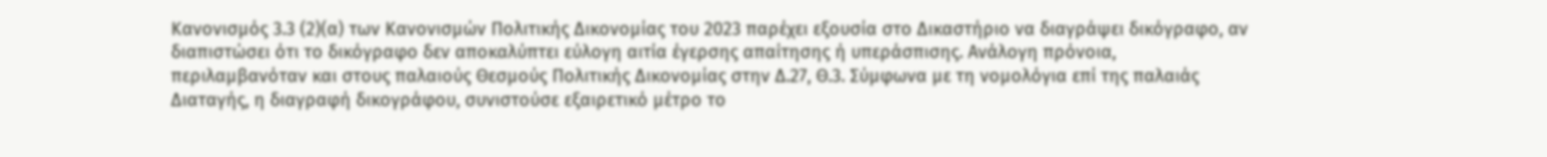Κανονισμός 3.3 (2)(α) των Κανονισμών Πολιτικής Δικονομίας του 2023 παρέχει εξουσία στο Δικαστήριο να διαγράψει δικόγραφο, αν διαπιστώσει ότι το δικόγραφο δεν αποκαλύπτει εύλογη αιτία έγερσης απαίτησης ή υπεράσπισης. Ανάλογη πρόνοια, περιλαμβανόταν και στους παλαιούς Θεσμούς Πολιτικής Δικονομίας στην Δ.27, Θ.3. Σύμφωνα με τη νομολόγια επί της παλαιάς Διαταγής, η διαγραφή δικογράφου, συνιστούσε εξαιρετικό μέτρο το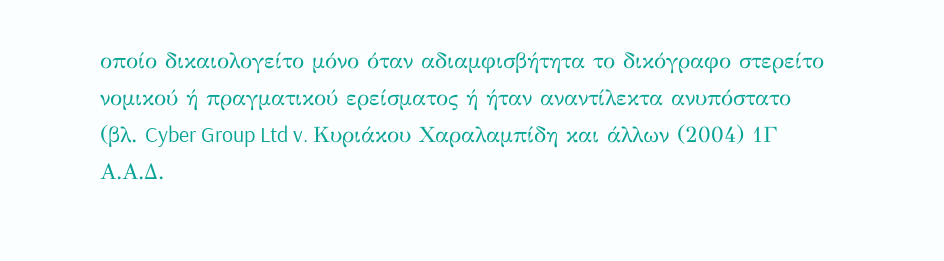οποίο δικαιολογείτο μόνο όταν αδιαμφισβήτητα το δικόγραφο στερείτο νομικού ή πραγματικού ερείσματος ή ήταν αναντίλεκτα ανυπόστατο (βλ. Cyber Group Ltd v. Κυριάκου Χαραλαμπίδη και άλλων (2004) 1Γ Α.Α.Δ.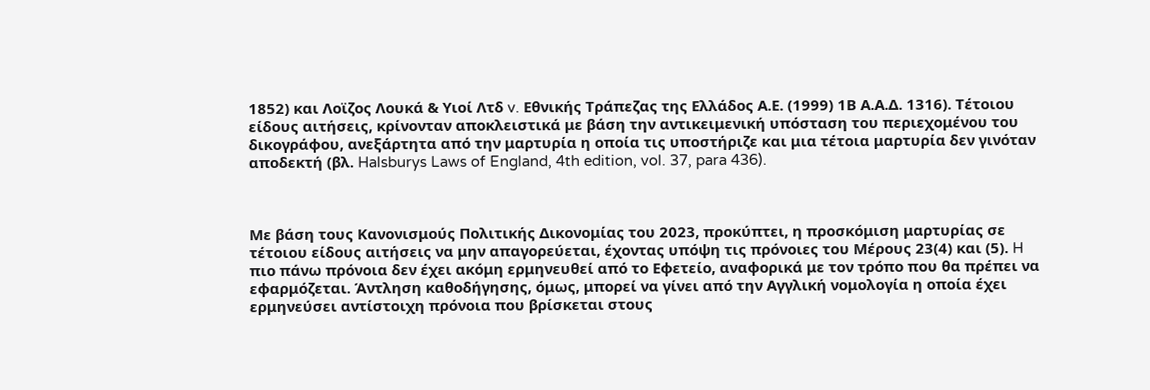1852) και Λοϊζος Λουκά & Υιοί Λτδ v. Eθνικής Τράπεζας της Ελλάδος Α.Ε. (1999) 1Β Α.Α.Δ. 1316). Τέτοιου είδους αιτήσεις, κρίνονταν αποκλειστικά με βάση την αντικειμενική υπόσταση του περιεχομένου του δικογράφου, ανεξάρτητα από την μαρτυρία η οποία τις υποστήριζε και μια τέτοια μαρτυρία δεν γινόταν αποδεκτή (βλ. Halsburys Laws of England, 4th edition, vol. 37, para 436).



Με βάση τους Κανονισμούς Πολιτικής Δικονομίας του 2023, προκύπτει, η προσκόμιση μαρτυρίας σε τέτοιου είδους αιτήσεις να μην απαγορεύεται, έχοντας υπόψη τις πρόνοιες του Μέρους 23(4) και (5). H πιο πάνω πρόνοια δεν έχει ακόμη ερμηνευθεί από το Εφετείο, αναφορικά με τον τρόπο που θα πρέπει να εφαρμόζεται. Άντληση καθοδήγησης, όμως, μπορεί να γίνει από την Αγγλική νομολογία η οποία έχει ερμηνεύσει αντίστοιχη πρόνοια που βρίσκεται στους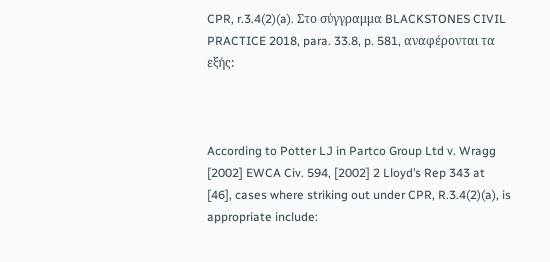CPR, r.3.4(2)(a). Στο σύγγραμμα BLACKSTONES CIVIL PRACTICE 2018, para. 33.8, p. 581, αναφέρονται τα εξής:



According to Potter LJ in Partco Group Ltd v. Wragg [2002] EWCA Civ. 594, [2002] 2 Lloyd’s Rep 343 at [46], cases where striking out under CPR, R.3.4(2)(a), is appropriate include: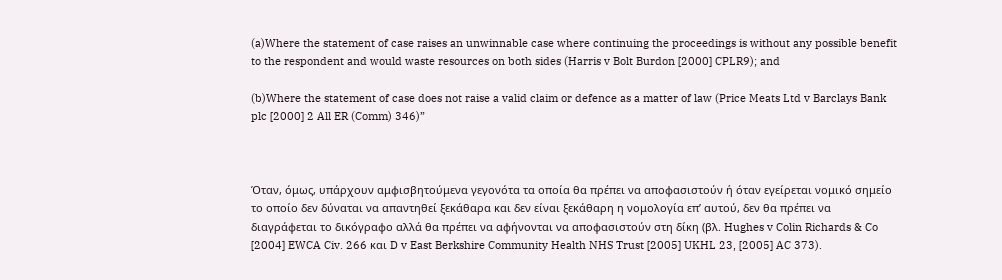(a)Where the statement of case raises an unwinnable case where continuing the proceedings is without any possible benefit to the respondent and would waste resources on both sides (Harris v Bolt Burdon [2000] CPLR9); and

(b)Where the statement of case does not raise a valid claim or defence as a matter of law (Price Meats Ltd v Barclays Bank plc [2000] 2 All ER (Comm) 346)”



Όταν, όμως, υπάρχουν αμφισβητούμενα γεγονότα τα οποία θα πρέπει να αποφασιστούν ή όταν εγείρεται νομικό σημείο το οποίο δεν δύναται να απαντηθεί ξεκάθαρα και δεν είναι ξεκάθαρη η νομολογία επ’ αυτού, δεν θα πρέπει να διαγράφεται το δικόγραφο αλλά θα πρέπει να αφήνονται να αποφασιστούν στη δίκη (βλ. Hughes v Colin Richards & Co [2004] EWCA Civ. 266 και D v East Berkshire Community Health NHS Trust [2005] UKHL 23, [2005] AC 373).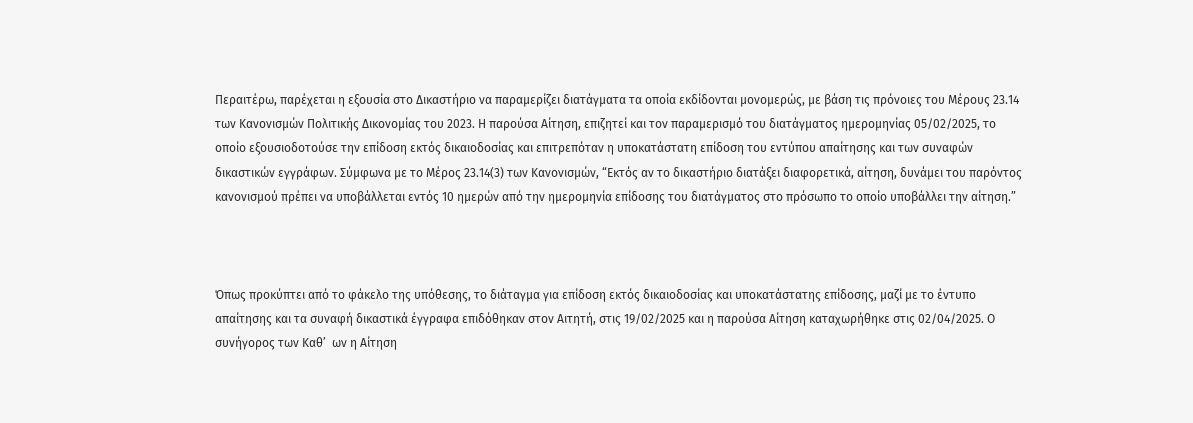Περαιτέρω, παρέχεται η εξουσία στο Δικαστήριο να παραμερίζει διατάγματα τα οποία εκδίδονται μονομερώς, με βάση τις πρόνοιες του Μέρους 23.14 των Κανονισμών Πολιτικής Δικονομίας του 2023. Η παρούσα Αίτηση, επιζητεί και τον παραμερισμό του διατάγματος ημερομηνίας 05/02/2025, το οποίο εξουσιοδοτούσε την επίδοση εκτός δικαιοδοσίας και επιτρεπόταν η υποκατάστατη επίδοση του εντύπου απαίτησης και των συναφών δικαστικών εγγράφων. Σύμφωνα με το Μέρος 23.14(3) των Κανονισμών, “Εκτός αν το δικαστήριο διατάξει διαφορετικά, αίτηση, δυνάμει του παρόντος κανονισμού πρέπει να υποβάλλεται εντός 10 ημερών από την ημερομηνία επίδοσης του διατάγματος στο πρόσωπο το οποίο υποβάλλει την αίτηση.”



Όπως προκύπτει από το φάκελο της υπόθεσης, το διάταγμα για επίδοση εκτός δικαιοδοσίας και υποκατάστατης επίδοσης, μαζί με το έντυπο απαίτησης και τα συναφή δικαστικά έγγραφα επιδόθηκαν στον Αιτητή, στις 19/02/2025 και η παρούσα Αίτηση καταχωρήθηκε στις 02/04/2025. Ο συνήγορος των Καθ’  ων η Αίτηση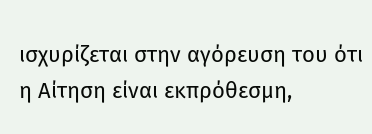ισχυρίζεται στην αγόρευση του ότι η Αίτηση είναι εκπρόθεσμη,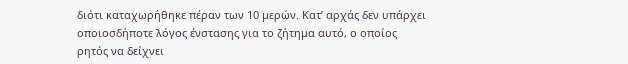διότι καταχωρήθηκε πέραν των 10 μερών. Κατ’ αρχάς δεν υπάρχει οποιοσδήποτε λόγος ένστασης για το ζήτημα αυτό, ο οποίος ρητός να δείχνει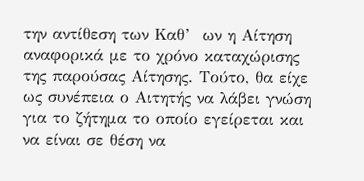την αντίθεση των Καθ’  ων η Αίτηση αναφορικά με το χρόνο καταχώρισης της παρούσας Αίτησης. Τούτο, θα είχε ως συνέπεια ο Αιτητής να λάβει γνώση για το ζήτημα το οποίο εγείρεται και να είναι σε θέση να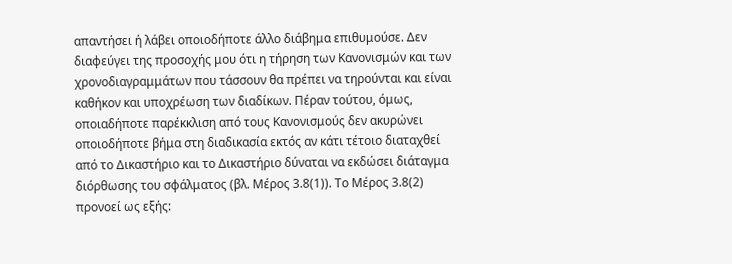απαντήσει ή λάβει οποιοδήποτε άλλο διάβημα επιθυμούσε. Δεν διαφεύγει της προσοχής μου ότι η τήρηση των Κανονισμών και των χρονοδιαγραμμάτων που τάσσουν θα πρέπει να τηρούνται και είναι καθήκον και υποχρέωση των διαδίκων. Πέραν τούτου, όμως, οποιαδήποτε παρέκκλιση από τους Κανονισμούς δεν ακυρώνει οποιοδήποτε βήμα στη διαδικασία εκτός αν κάτι τέτοιο διαταχθεί από το Δικαστήριο και το Δικαστήριο δύναται να εκδώσει διάταγμα διόρθωσης του σφάλματος (βλ. Μέρος 3.8(1)). Το Μέρος 3.8(2) προνοεί ως εξής: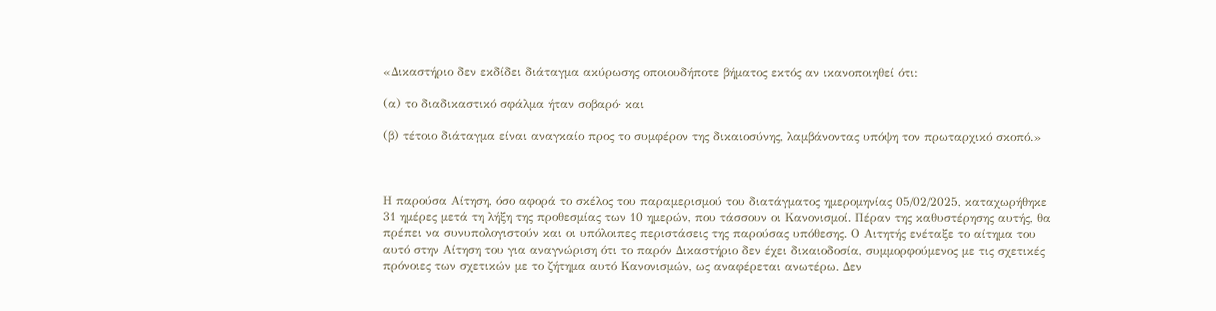«Δικαστήριο δεν εκδίδει διάταγμα ακύρωσης οποιουδήποτε βήματος εκτός αν ικανοποιηθεί ότι:

(α) το διαδικαστικό σφάλμα ήταν σοβαρό· και

(β) τέτοιο διάταγμα είναι αναγκαίο προς το συμφέρον της δικαιοσύνης, λαμβάνοντας υπόψη τον πρωταρχικό σκοπό.»



Η παρούσα Αίτηση, όσο αφορά το σκέλος του παραμερισμού του διατάγματος ημερομηνίας 05/02/2025, καταχωρήθηκε 31 ημέρες μετά τη λήξη της προθεσμίας των 10 ημερών, που τάσσουν οι Κανονισμοί. Πέραν της καθυστέρησης αυτής, θα πρέπει να συνυπολογιστούν και οι υπόλοιπες περιστάσεις της παρούσας υπόθεσης. Ο Αιτητής ενέταξε το αίτημα του αυτό στην Αίτηση του για αναγνώριση ότι το παρόν Δικαστήριο δεν έχει δικαιοδοσία, συμμορφούμενος με τις σχετικές πρόνοιες των σχετικών με το ζήτημα αυτό Κανονισμών, ως αναφέρεται ανωτέρω. Δεν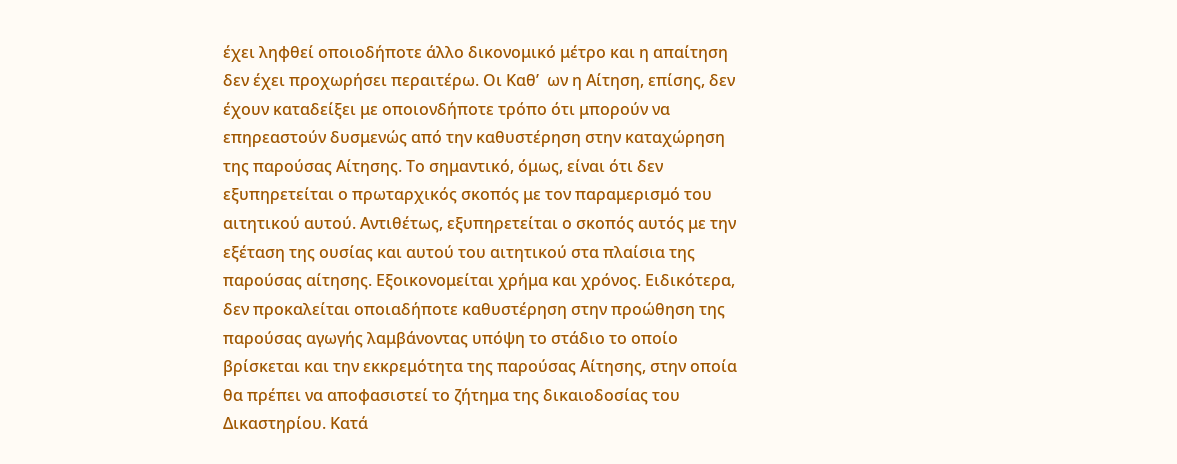έχει ληφθεί οποιοδήποτε άλλο δικονομικό μέτρο και η απαίτηση δεν έχει προχωρήσει περαιτέρω. Οι Καθ’  ων η Αίτηση, επίσης, δεν έχουν καταδείξει με οποιονδήποτε τρόπο ότι μπορούν να επηρεαστούν δυσμενώς από την καθυστέρηση στην καταχώρηση της παρούσας Αίτησης. Το σημαντικό, όμως, είναι ότι δεν εξυπηρετείται ο πρωταρχικός σκοπός με τον παραμερισμό του αιτητικού αυτού. Αντιθέτως, εξυπηρετείται ο σκοπός αυτός με την εξέταση της ουσίας και αυτού του αιτητικού στα πλαίσια της παρούσας αίτησης. Εξοικονομείται χρήμα και χρόνος. Ειδικότερα, δεν προκαλείται οποιαδήποτε καθυστέρηση στην προώθηση της παρούσας αγωγής λαμβάνοντας υπόψη το στάδιο το οποίο βρίσκεται και την εκκρεμότητα της παρούσας Αίτησης, στην οποία θα πρέπει να αποφασιστεί το ζήτημα της δικαιοδοσίας του Δικαστηρίου. Κατά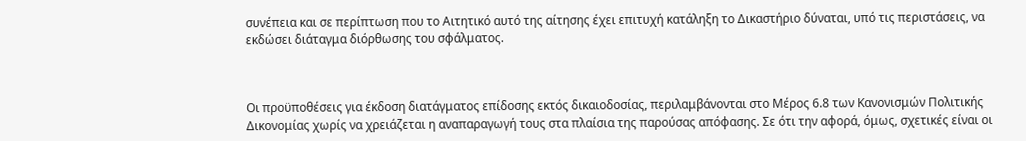συνέπεια και σε περίπτωση που το Αιτητικό αυτό της αίτησης έχει επιτυχή κατάληξη το Δικαστήριο δύναται, υπό τις περιστάσεις, να εκδώσει διάταγμα διόρθωσης του σφάλματος.



Οι προϋποθέσεις για έκδοση διατάγματος επίδοσης εκτός δικαιοδοσίας, περιλαμβάνονται στο Μέρος 6.8 των Κανονισμών Πολιτικής Δικονομίας χωρίς να χρειάζεται η αναπαραγωγή τους στα πλαίσια της παρούσας απόφασης. Σε ότι την αφορά, όμως, σχετικές είναι οι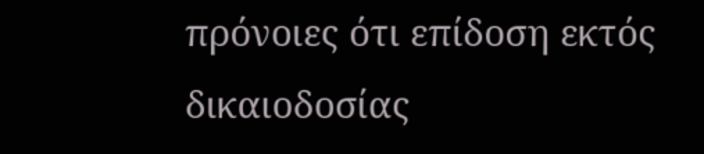πρόνοιες ότι επίδοση εκτός δικαιοδοσίας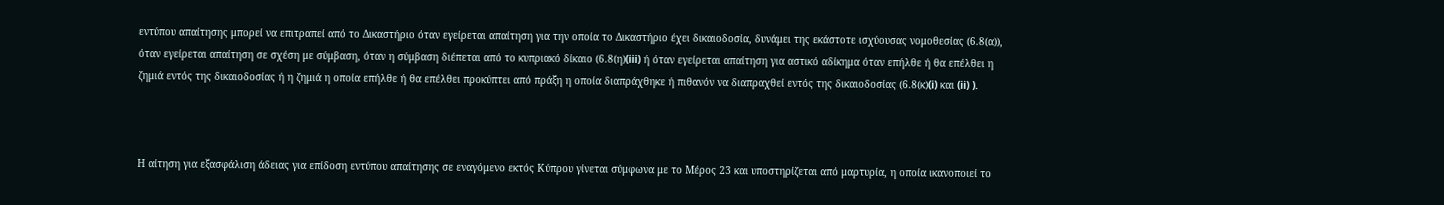εντύπου απαίτησης μπορεί να επιτραπεί από το Δικαστήριο όταν εγείρεται απαίτηση για την οποία το Δικαστήριο έχει δικαιοδοσία, δυνάμει της εκάστοτε ισχύουσας νομοθεσίας (6.8(α)), όταν εγείρεται απαίτηση σε σχέση με σύμβαση, όταν η σύμβαση διέπεται από το κυπριακό δίκαιο (6.8(η)(iii) ή όταν εγείρεται απαίτηση για αστικό αδίκημα όταν επήλθε ή θα επέλθει η ζημιά εντός της δικαιοδοσίας ή η ζημιά η οποία επήλθε ή θα επέλθει προκύπτει από πράξη η οποία διαπράχθηκε ή πιθανόν να διαπραχθεί εντός της δικαιοδοσίας (6.8(κ)(i) και (ii) ).



Η αίτηση για εξασφάλιση άδειας για επίδοση εντύπου απαίτησης σε εναγόμενο εκτός Κύπρου γίνεται σύμφωνα με το Μέρος 23 και υποστηρίζεται από μαρτυρία, η οποία ικανοποιεί το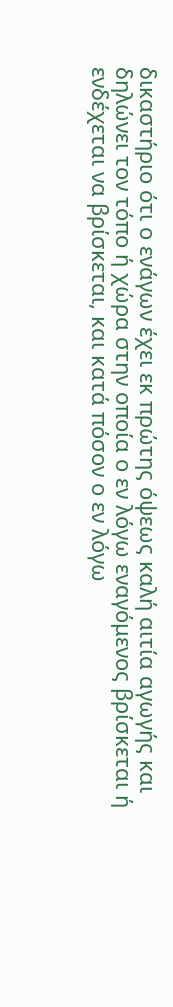δικαστήριο ότι ο ενάγων έχει εκ πρώτης όψεως καλή αιτία αγωγής και δηλώνει τον τόπο ή χώρα στην οποία ο εν λόγω εναγόμενος βρίσκεται ή ενδέχεται να βρίσκεται, και κατά πόσον ο εν λόγω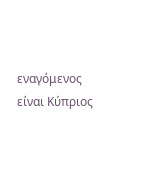εναγόμενος είναι Κύπριος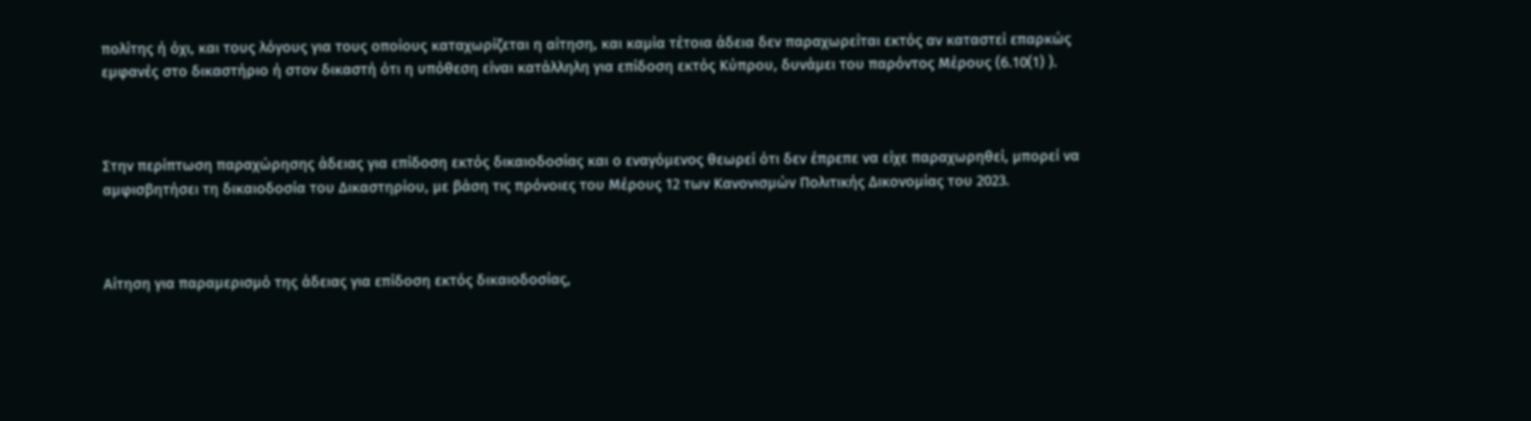πολίτης ή όχι, και τους λόγους για τους οποίους καταχωρίζεται η αίτηση, και καμία τέτοια άδεια δεν παραχωρείται εκτός αν καταστεί επαρκώς εμφανές στο δικαστήριο ή στον δικαστή ότι η υπόθεση είναι κατάλληλη για επίδοση εκτός Κύπρου, δυνάμει του παρόντος Μέρους (6.10(1) ).



Στην περίπτωση παραχώρησης άδειας για επίδοση εκτός δικαιοδοσίας και ο εναγόμενος θεωρεί ότι δεν έπρεπε να είχε παραχωρηθεί, μπορεί να αμφισβητήσει τη δικαιοδοσία του Δικαστηρίου, με βάση τις πρόνοιες του Μέρους 12 των Κανονισμών Πολιτικής Δικονομίας του 2023.



Αίτηση για παραμερισμό της άδειας για επίδοση εκτός δικαιοδοσίας,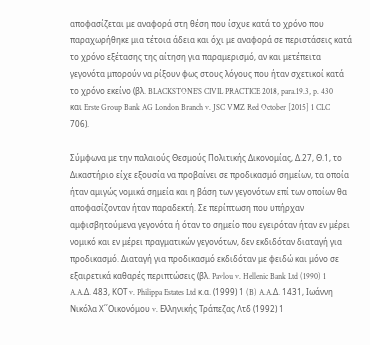αποφασίζεται με αναφορά στη θέση που ίσχυε κατά το χρόνο που παραχωρήθηκε μια τέτοια άδεια και όχι με αναφορά σε περιστάσεις κατά το χρόνο εξέτασης της αίτηση για παραμερισμό, αν και μετέπειτα γεγονότα μπορούν να ρίξουν φως στους λόγους που ήταν σχετικοί κατά το χρόνο εκείνο (βλ. BLACKSTONE’S CIVIL PRACTICE 2018, para.19.3, p. 430 και Erste Group Bank AG London Branch v. JSC VMZ Red October [2015] 1 CLC 706).

Σύμφωνα με την παλαιούς Θεσμούς Πολιτικής Δικονομίας, Δ.27, Θ.1, το Δικαστήριο είχε εξουσία να προβαίνει σε προδικασμό σημείων, τα οποία ήταν αμιγώς νομικά σημεία και η βάση των γεγονότων επί των οποίων θα αποφασίζονταν ήταν παραδεκτή. Σε περίπτωση που υπήρχαν αμφισβητούμενα γεγονότα ή όταν το σημείο που εγειρόταν ήταν εν μέρει νομικό και εν μέρει πραγματικών γεγονότων, δεν εκδιδόταν διαταγή για προδικασμό. Διαταγή για προδικασμό εκδιδόταν με φειδώ και μόνο σε εξαιρετικά καθαρές περιπτώσεις (βλ. Pavlou v. Hellenic Bank Ltd (1990) 1 A.A.Δ. 483, ΚΟΤ v. Philippa Estates Ltd κ.α. (1999) 1 (B) A.A.Δ. 1431, Ιωάννη Νικόλα Χ΄΄Οικονόμου v. Ελληνικής Τράπεζας Λτδ (1992) 1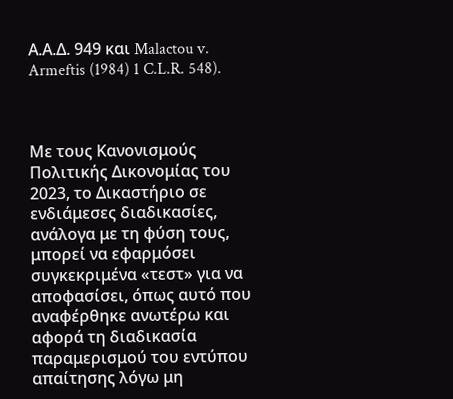Α.Α.Δ. 949 και Malactou v. Armeftis (1984) 1 C.L.R. 548).



Με τους Κανονισμούς Πολιτικής Δικονομίας του 2023, το Δικαστήριο σε ενδιάμεσες διαδικασίες, ανάλογα με τη φύση τους, μπορεί να εφαρμόσει συγκεκριμένα «τεστ» για να αποφασίσει, όπως αυτό που αναφέρθηκε ανωτέρω και αφορά τη διαδικασία παραμερισμού του εντύπου απαίτησης λόγω μη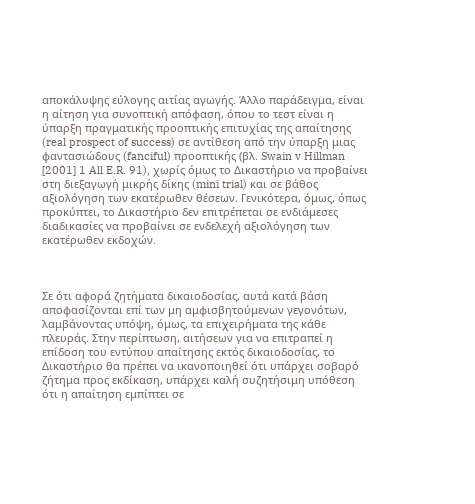αποκάλυψης εύλογης αιτίας αγωγής. Άλλο παράδειγμα, είναι η αίτηση για συνοπτική απόφαση, όπου το τεστ είναι η ύπαρξη πραγματικής προοπτικής επιτυχίας της απαίτησης (real prospect of success) σε αντίθεση από την ύπαρξη μιας φαντασιώδους (fanciful) προοπτικής (βλ. Swain v Hillman [2001] 1 All E.R. 91), χωρίς όμως το Δικαστήριο να προβαίνει στη διεξαγωγή μικρής δίκης (mini trial) και σε βάθος αξιολόγηση των εκατέρωθεν θέσεων. Γενικότερα, όμως, όπως προκύπτει, το Δικαστήριο δεν επιτρέπεται σε ενδιάμεσες διαδικασίες να προβαίνει σε ενδελεχή αξιολόγηση των εκατέρωθεν εκδοχών.



Σε ότι αφορά ζητήματα δικαιοδοσίας, αυτά κατά βάση αποφασίζονται επί των μη αμφισβητούμενων γεγονότων, λαμβάνοντας υπόψη, όμως, τα επιχειρήματα της κάθε πλευράς. Στην περίπτωση, αιτήσεων για να επιτραπεί η επίδοση του εντύπου απαίτησης εκτός δικαιοδοσίας, το Δικαστήριο θα πρέπει να ικανοποιηθεί ότι υπάρχει σοβαρό ζήτημα προς εκδίκαση, υπάρχει καλή συζητήσιμη υπόθεση ότι η απαίτηση εμπίπτει σε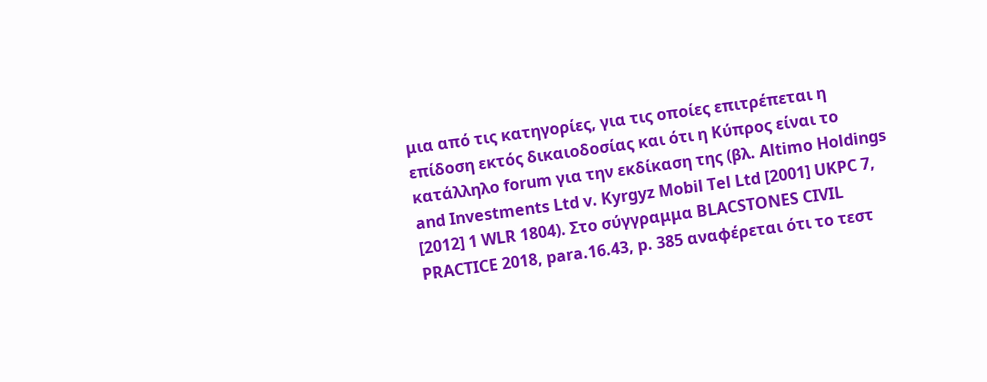μια από τις κατηγορίες, για τις οποίες επιτρέπεται η επίδοση εκτός δικαιοδοσίας και ότι η Κύπρος είναι το κατάλληλο forum για την εκδίκαση της (βλ. Αltimo Holdings and Investments Ltd v. Kyrgyz Mobil Tel Ltd [2001] UKPC 7, [2012] 1 WLR 1804). Στο σύγγραμμα BLACSTONES CIVIL PRACTICE 2018, para.16.43, p. 385 αναφέρεται ότι το τεστ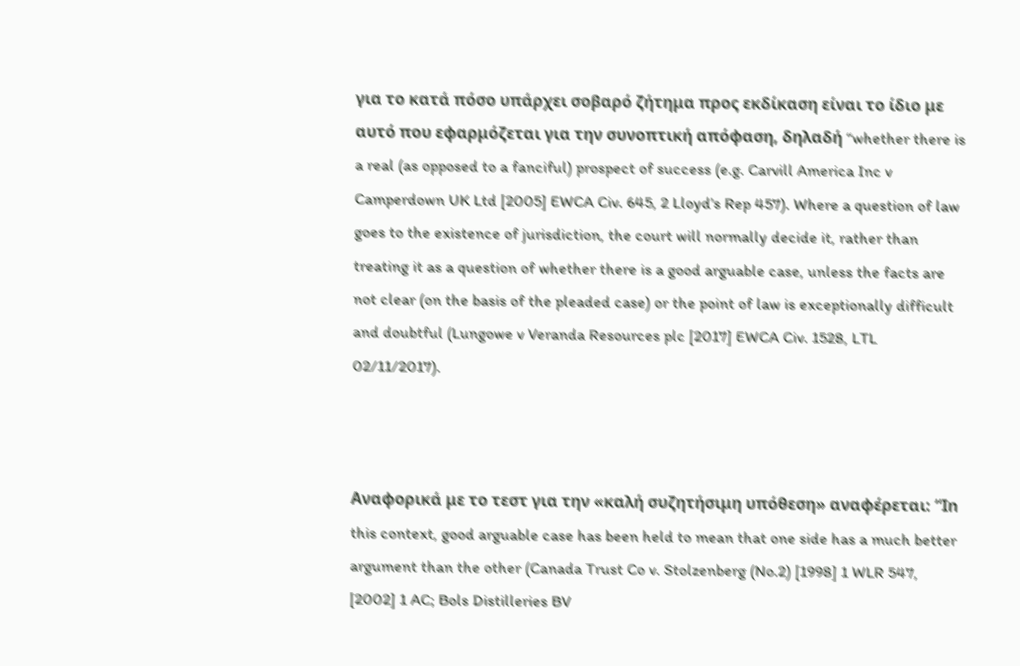για το κατά πόσο υπάρχει σοβαρό ζήτημα προς εκδίκαση είναι το ίδιο με αυτό που εφαρμόζεται για την συνοπτική απόφαση, δηλαδή “whether there is a real (as opposed to a fanciful) prospect of success (e.g. Carvill America Inc v Camperdown UK Ltd [2005] EWCA Civ. 645, 2 Lloyd’s Rep 457). Where a question of law goes to the existence of jurisdiction, the court will normally decide it, rather than treating it as a question of whether there is a good arguable case, unless the facts are not clear (on the basis of the pleaded case) or the point of law is exceptionally difficult and doubtful (Lungowe v Veranda Resources plc [2017] EWCA Civ. 1528, LTL 02/11/2017).



Αναφορικά με το τεστ για την «καλή συζητήσιμη υπόθεση» αναφέρεται: “Ιn this context, good arguable case has been held to mean that one side has a much better argument than the other (Canada Trust Co v. Stolzenberg (No.2) [1998] 1 WLR 547, [2002] 1 AC; Bols Distilleries BV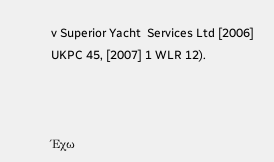v Superior Yacht  Services Ltd [2006] UKPC 45, [2007] 1 WLR 12).



Έχω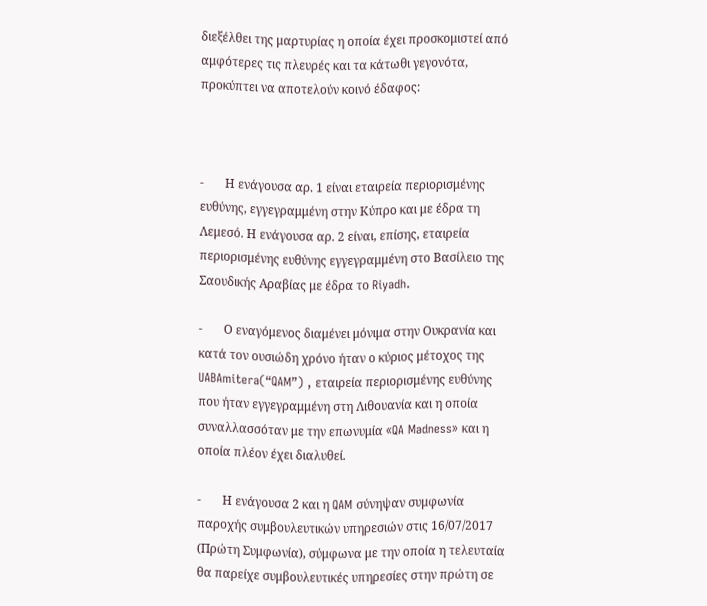διεξέλθει της μαρτυρίας η οποία έχει προσκομιστεί από αμφότερες τις πλευρές και τα κάτωθι γεγονότα, προκύπτει να αποτελούν κοινό έδαφος:



-       Η ενάγουσα αρ. 1 είναι εταιρεία περιορισμένης ευθύνης, εγγεγραμμένη στην Κύπρο και με έδρα τη Λεμεσό. Η ενάγουσα αρ. 2 είναι, επίσης, εταιρεία περιορισμένης ευθύνης εγγεγραμμένη στο Βασίλειο της Σαουδικής Αραβίας με έδρα το Riyadh.

-       Ο εναγόμενος διαμένει μόνιμα στην Ουκρανία και κατά τον ουσιώδη χρόνο ήταν ο κύριος μέτοχος της UABAmitera(“QAM”) , εταιρεία περιορισμένης ευθύνης που ήταν εγγεγραμμένη στη Λιθουανία και η οποία συναλλασσόταν με την επωνυμία «QA Madness» και η οποία πλέον έχει διαλυθεί.

-       Η ενάγουσα 2 και η QAM σύνηψαν συμφωνία παροχής συμβουλευτικών υπηρεσιών στις 16/07/2017 (Πρώτη Συμφωνία), σύμφωνα με την οποία η τελευταία θα παρείχε συμβουλευτικές υπηρεσίες στην πρώτη σε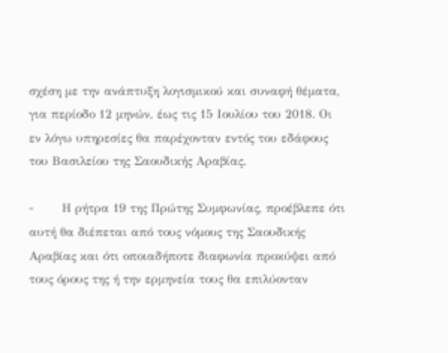σχέση με την ανάπτυξη λογισμικού και συναφή θέματα, για περίοδο 12 μηνών, έως τις 15 Ιουλίου του 2018. Οι εν λόγω υπηρεσίες θα παρέχονταν εντός του εδάφους του Βασιλείου της Σαουδικής Αραβίας.

-       Η ρήτρα 19 της Πρώτης Συμφωνίας, προέβλεπε ότι αυτή θα διέπεται από τους νόμους της Σαουδικής Αραβίας και ότι οποιαδήποτε διαφωνία προκύψει από τους όρους της ή την ερμηνεία τους θα επιλύονταν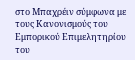στο Μπαχρέιν σύμφωνα με τους Κανονισμούς του Εμπορικού Επιμελητηρίου του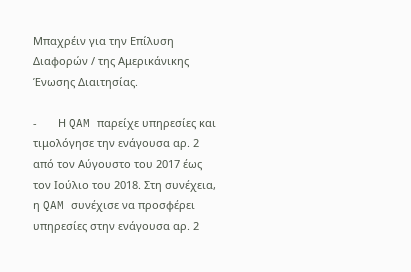Μπαχρέιν για την Επίλυση Διαφορών / της Αμερικάνικης Ένωσης Διαιτησίας.

-       Η QAM παρείχε υπηρεσίες και τιμολόγησε την ενάγουσα αρ. 2 από τον Αύγουστο του 2017 έως τον Ιούλιο του 2018. Στη συνέχεια, η QAM συνέχισε να προσφέρει υπηρεσίες στην ενάγουσα αρ. 2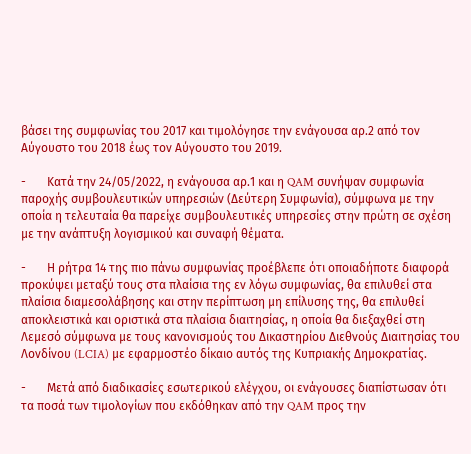βάσει της συμφωνίας του 2017 και τιμολόγησε την ενάγουσα αρ.2 από τον Αύγουστο του 2018 έως τον Αύγουστο του 2019.

-       Κατά την 24/05/2022, η ενάγουσα αρ.1 και η QAM συνήψαν συμφωνία παροχής συμβουλευτικών υπηρεσιών (Δεύτερη Συμφωνία), σύμφωνα με την οποία η τελευταία θα παρείχε συμβουλευτικές υπηρεσίες στην πρώτη σε σχέση με την ανάπτυξη λογισμικού και συναφή θέματα.

-       Η ρήτρα 14 της πιο πάνω συμφωνίας προέβλεπε ότι οποιαδήποτε διαφορά προκύψει μεταξύ τους στα πλαίσια της εν λόγω συμφωνίας, θα επιλυθεί στα πλαίσια διαμεσολάβησης και στην περίπτωση μη επίλυσης της, θα επιλυθεί αποκλειστικά και οριστικά στα πλαίσια διαιτησίας, η οποία θα διεξαχθεί στη Λεμεσό σύμφωνα με τους κανονισμούς του Δικαστηρίου Διεθνούς Διαιτησίας του Λονδίνου (LCIA) με εφαρμοστέο δίκαιο αυτός της Κυπριακής Δημοκρατίας.

-       Μετά από διαδικασίες εσωτερικού ελέγχου, οι ενάγουσες διαπίστωσαν ότι τα ποσά των τιμολογίων που εκδόθηκαν από την QAM προς την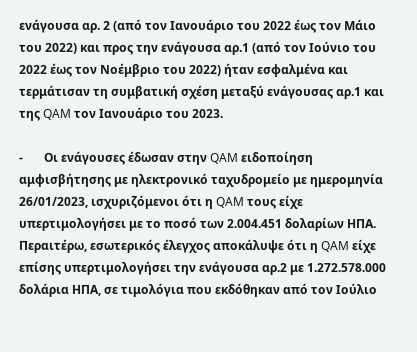ενάγουσα αρ. 2 (από τον Ιανουάριο του 2022 έως τον Μάιο του 2022) και προς την ενάγουσα αρ.1 (από τον Ιούνιο του 2022 έως τον Νοέμβριο του 2022) ήταν εσφαλμένα και τερμάτισαν τη συμβατική σχέση μεταξύ ενάγουσας αρ.1 και της QAM τον Ιανουάριο του 2023.

-       Οι ενάγουσες έδωσαν στην QAM ειδοποίηση αμφισβήτησης με ηλεκτρονικό ταχυδρομείο με ημερομηνία 26/01/2023, ισχυριζόμενοι ότι η QAM τους είχε υπερτιμολογήσει με το ποσό των 2.004.451 δολαρίων ΗΠΑ. Περαιτέρω, εσωτερικός έλεγχος αποκάλυψε ότι η QAM είχε επίσης υπερτιμολογήσει την ενάγουσα αρ.2 με 1.272.578.000 δολάρια ΗΠΑ, σε τιμολόγια που εκδόθηκαν από τον Ιούλιο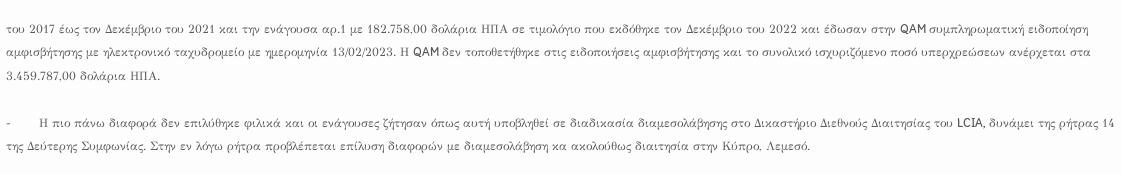του 2017 έως τον Δεκέμβριο του 2021 και την ενάγουσα αρ.1 με 182.758,00 δολάρια ΗΠΑ σε τιμολόγιο που εκδόθηκε τον Δεκέμβριο του 2022 και έδωσαν στην QAM συμπληρωματική ειδοποίηση αμφισβήτησης με ηλεκτρονικό ταχυδρομείο με ημερομηνία 13/02/2023. Η QAM δεν τοποθετήθηκε στις ειδοποιήσεις αμφισβήτησης και το συνολικό ισχυριζόμενο ποσό υπερχρεώσεων ανέρχεται στα 3.459.787,00 δολάρια ΗΠΑ.

-       Η πιο πάνω διαφορά δεν επιλύθηκε φιλικά και οι ενάγουσες ζήτησαν όπως αυτή υποβληθεί σε διαδικασία διαμεσολάβησης στο Δικαστήριο Διεθνούς Διαιτησίας του LCIA, δυνάμει της ρήτρας 14 της Δεύτερης Συμφωνίας. Στην εν λόγω ρήτρα προβλέπεται επίλυση διαφορών με διαμεσολάβηση κα ακολούθως διαιτησία στην Κύπρο, Λεμεσό.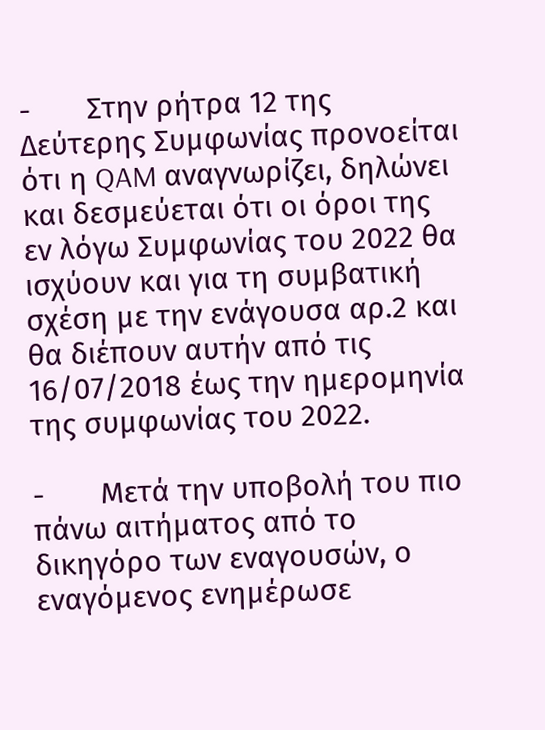-       Στην ρήτρα 12 της Δεύτερης Συμφωνίας προνοείται ότι η QAM αναγνωρίζει, δηλώνει και δεσμεύεται ότι οι όροι της εν λόγω Συμφωνίας του 2022 θα ισχύουν και για τη συμβατική σχέση με την ενάγουσα αρ.2 και θα διέπουν αυτήν από τις 16/07/2018 έως την ημερομηνία της συμφωνίας του 2022.

-       Μετά την υποβολή του πιο πάνω αιτήματος από το δικηγόρο των εναγουσών, ο εναγόμενος ενημέρωσε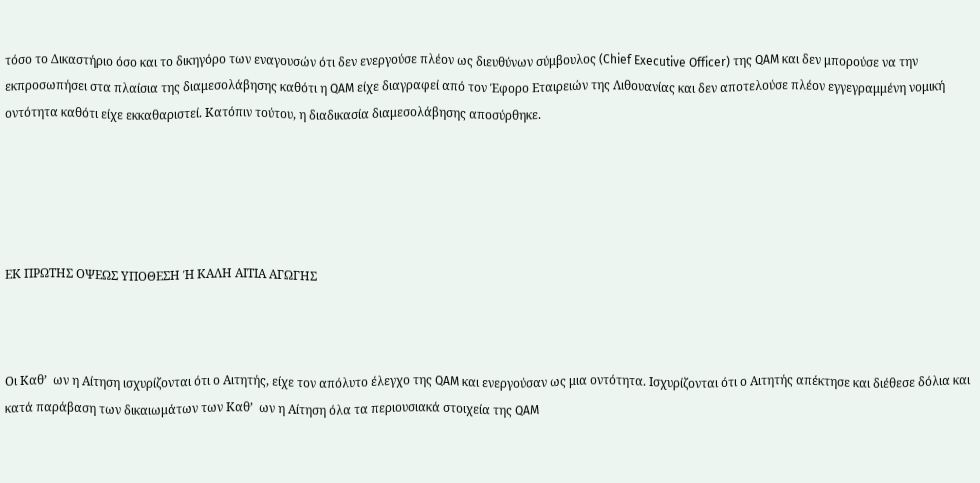τόσο το Δικαστήριο όσο και το δικηγόρο των εναγουσών ότι δεν ενεργούσε πλέον ως διευθύνων σύμβουλος (Chief Executive Officer) της QAM και δεν μπορούσε να την εκπροσωπήσει στα πλαίσια της διαμεσολάβησης καθότι η QAM είχε διαγραφεί από τον Έφορο Εταιρειών της Λιθουανίας και δεν αποτελούσε πλέον εγγεγραμμένη νομική οντότητα καθότι είχε εκκαθαριστεί. Κατόπιν τούτου, η διαδικασία διαμεσολάβησης αποσύρθηκε.





ΕΚ ΠΡΩΤΗΣ ΟΨΕΩΣ ΥΠΟΘΕΣΗ Ή ΚΑΛΗ ΑΙΤΙΑ ΑΓΩΓΗΣ



Οι Καθ’  ων η Αίτηση ισχυρίζονται ότι ο Αιτητής, είχε τον απόλυτο έλεγχο της QAM και ενεργούσαν ως μια οντότητα. Ισχυρίζονται ότι ο Αιτητής απέκτησε και διέθεσε δόλια και κατά παράβαση των δικαιωμάτων των Καθ’  ων η Αίτηση όλα τα περιουσιακά στοιχεία της QAM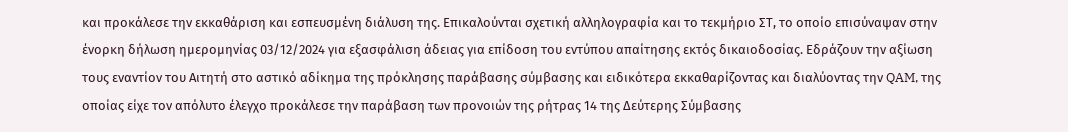και προκάλεσε την εκκαθάριση και εσπευσμένη διάλυση της. Επικαλούνται σχετική αλληλογραφία και το τεκμήριο ΣΤ, το οποίο επισύναψαν στην ένορκη δήλωση ημερομηνίας 03/12/2024 για εξασφάλιση άδειας για επίδοση του εντύπου απαίτησης εκτός δικαιοδοσίας. Εδράζουν την αξίωση τους εναντίον του Αιτητή στο αστικό αδίκημα της πρόκλησης παράβασης σύμβασης και ειδικότερα εκκαθαρίζοντας και διαλύοντας την QAM, της οποίας είχε τον απόλυτο έλεγχο προκάλεσε την παράβαση των προνοιών της ρήτρας 14 της Δεύτερης Σύμβασης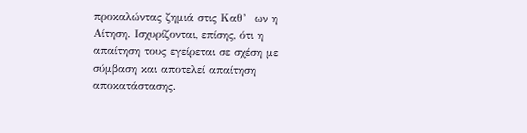προκαλώντας ζημιά στις Καθ’  ων η Αίτηση. Ισχυρίζονται, επίσης, ότι η απαίτηση τους εγείρεται σε σχέση με σύμβαση και αποτελεί απαίτηση αποκατάστασης.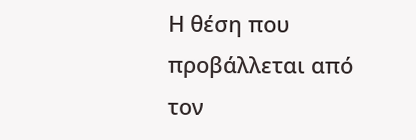Η θέση που προβάλλεται από τον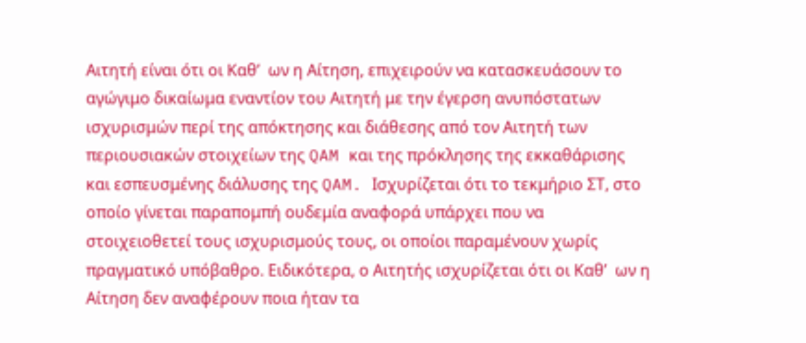Αιτητή είναι ότι οι Καθ’  ων η Αίτηση, επιχειρούν να κατασκευάσουν το αγώγιμο δικαίωμα εναντίον του Αιτητή με την έγερση ανυπόστατων ισχυρισμών περί της απόκτησης και διάθεσης από τον Αιτητή των περιουσιακών στοιχείων της QAM και της πρόκλησης της εκκαθάρισης και εσπευσμένης διάλυσης της QAM. Ισχυρίζεται ότι το τεκμήριο ΣΤ, στο οποίο γίνεται παραπομπή ουδεμία αναφορά υπάρχει που να στοιχειοθετεί τους ισχυρισμούς τους, οι οποίοι παραμένουν χωρίς πραγματικό υπόβαθρο. Ειδικότερα, ο Αιτητής ισχυρίζεται ότι οι Καθ’  ων η Αίτηση δεν αναφέρουν ποια ήταν τα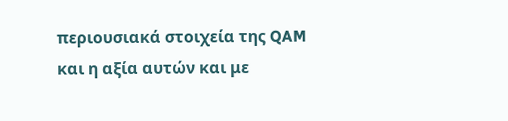περιουσιακά στοιχεία της QAM και η αξία αυτών και με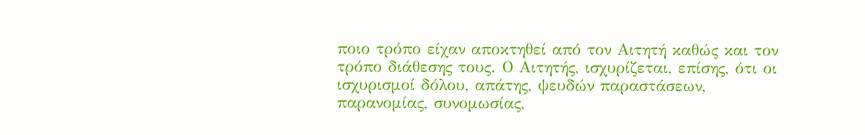ποιο τρόπο είχαν αποκτηθεί από τον Αιτητή καθώς και τον τρόπο διάθεσης τους. Ο Αιτητής, ισχυρίζεται, επίσης, ότι οι ισχυρισμοί δόλου, απάτης, ψευδών παραστάσεων, παρανομίας, συνομωσίας,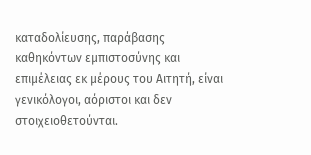καταδολίευσης, παράβασης καθηκόντων εμπιστοσύνης και επιμέλειας εκ μέρους του Αιτητή, είναι γενικόλογοι, αόριστοι και δεν στοιχειοθετούνται.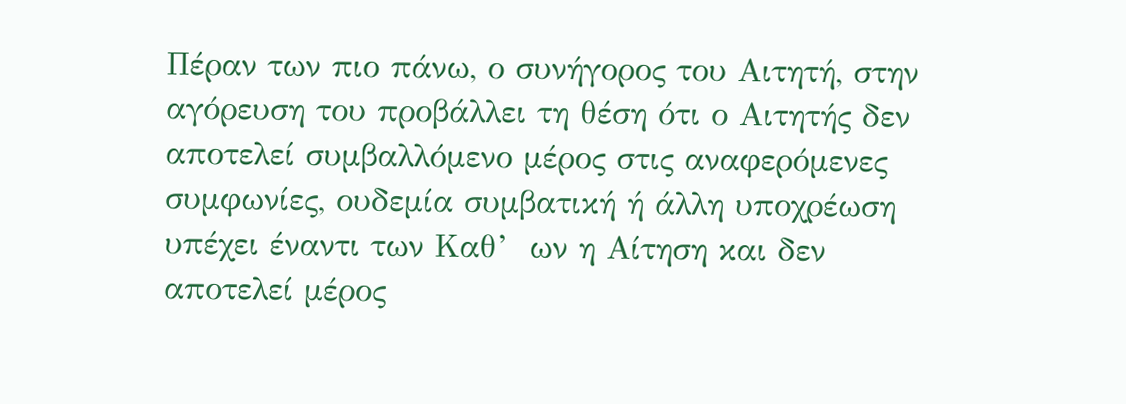Πέραν των πιο πάνω, ο συνήγορος του Αιτητή, στην αγόρευση του προβάλλει τη θέση ότι ο Αιτητής δεν αποτελεί συμβαλλόμενο μέρος στις αναφερόμενες συμφωνίες, ουδεμία συμβατική ή άλλη υποχρέωση υπέχει έναντι των Καθ’  ων η Αίτηση και δεν αποτελεί μέρος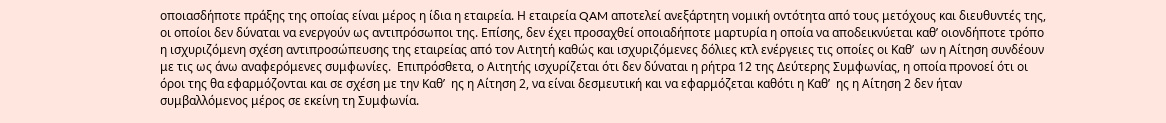οποιασδήποτε πράξης της οποίας είναι μέρος η ίδια η εταιρεία. Η εταιρεία QAM αποτελεί ανεξάρτητη νομική οντότητα από τους μετόχους και διευθυντές της, οι οποίοι δεν δύναται να ενεργούν ως αντιπρόσωποι της. Επίσης, δεν έχει προσαχθεί οποιαδήποτε μαρτυρία η οποία να αποδεικνύεται καθ’ οιονδήποτε τρόπο η ισχυριζόμενη σχέση αντιπροσώπευσης της εταιρείας από τον Αιτητή καθώς και ισχυριζόμενες δόλιες κτλ ενέργειες τις οποίες οι Καθ’  ων η Αίτηση συνδέουν με τις ως άνω αναφερόμενες συμφωνίες.  Επιπρόσθετα, ο Αιτητής ισχυρίζεται ότι δεν δύναται η ρήτρα 12 της Δεύτερης Συμφωνίας, η οποία προνοεί ότι οι όροι της θα εφαρμόζονται και σε σχέση με την Καθ’  ης η Αίτηση 2, να είναι δεσμευτική και να εφαρμόζεται καθότι η Καθ’  ης η Αίτηση 2 δεν ήταν συμβαλλόμενος μέρος σε εκείνη τη Συμφωνία.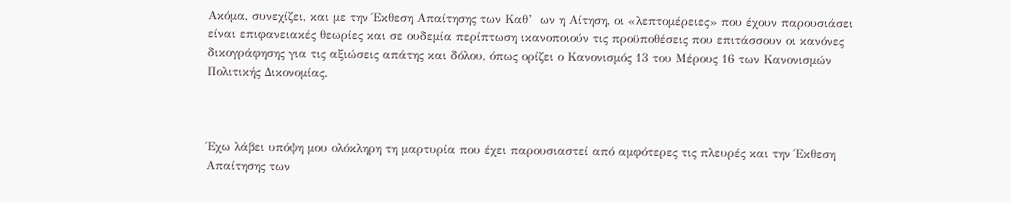Ακόμα, συνεχίζει, και με την Έκθεση Απαίτησης των Καθ’  ων η Αίτηση, οι «λεπτομέρειες» που έχουν παρουσιάσει είναι επιφανειακές θεωρίες και σε ουδεμία περίπτωση ικανοποιούν τις προϋποθέσεις που επιτάσσουν οι κανόνες δικογράφησης για τις αξιώσεις απάτης και δόλου, όπως ορίζει ο Κανονισμός 13 του Μέρους 16 των Κανονισμών Πολιτικής Δικονομίας.



Έχω λάβει υπόψη μου ολόκληρη τη μαρτυρία που έχει παρουσιαστεί από αμφότερες τις πλευρές και την Έκθεση Απαίτησης των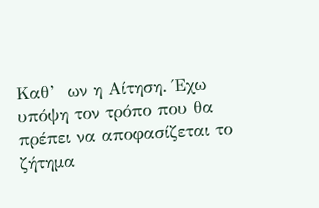Καθ’  ων η Αίτηση. Έχω υπόψη τον τρόπο που θα πρέπει να αποφασίζεται το ζήτημα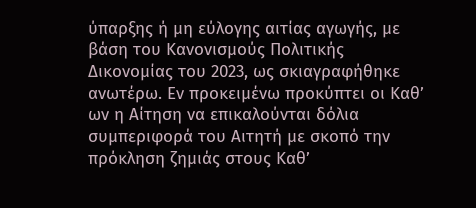ύπαρξης ή μη εύλογης αιτίας αγωγής, με βάση του Κανονισμούς Πολιτικής Δικονομίας του 2023, ως σκιαγραφήθηκε ανωτέρω. Εν προκειμένω προκύπτει οι Καθ’  ων η Αίτηση να επικαλούνται δόλια συμπεριφορά του Αιτητή με σκοπό την πρόκληση ζημιάς στους Καθ’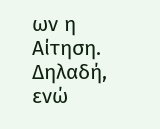ων η Αίτηση. Δηλαδή, ενώ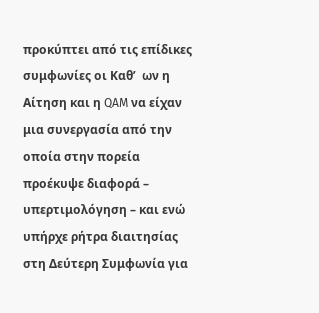προκύπτει από τις επίδικες συμφωνίες οι Καθ’  ων η Αίτηση και η QAM να είχαν μια συνεργασία από την οποία στην πορεία προέκυψε διαφορά – υπερτιμολόγηση – και ενώ υπήρχε ρήτρα διαιτησίας στη Δεύτερη Συμφωνία για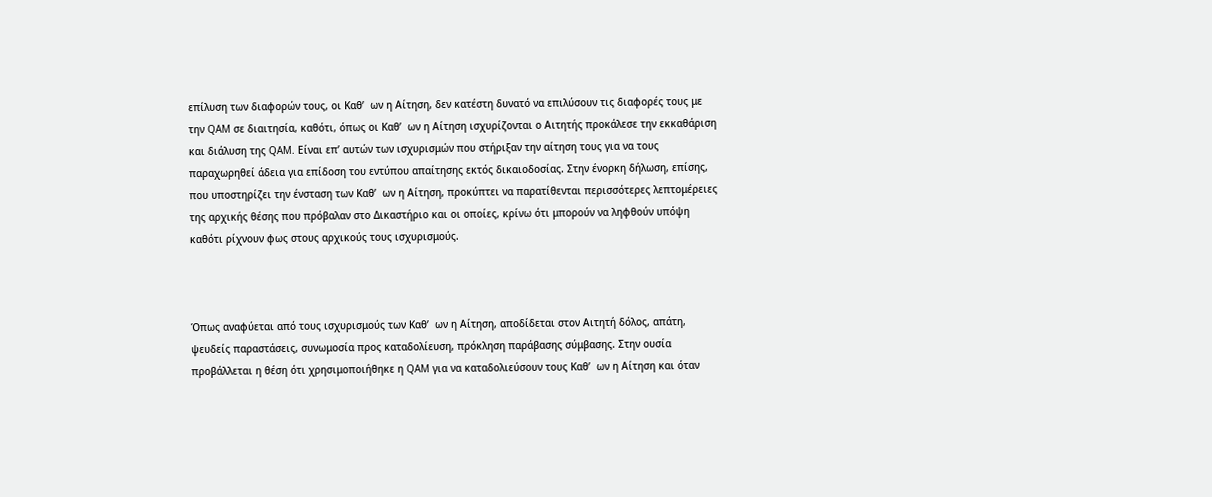επίλυση των διαφορών τους, οι Καθ’  ων η Αίτηση, δεν κατέστη δυνατό να επιλύσουν τις διαφορές τους με την QAM σε διαιτησία, καθότι, όπως οι Καθ’  ων η Αίτηση ισχυρίζονται ο Αιτητής προκάλεσε την εκκαθάριση και διάλυση της QAM. Είναι επ’ αυτών των ισχυρισμών που στήριξαν την αίτηση τους για να τους παραχωρηθεί άδεια για επίδοση του εντύπου απαίτησης εκτός δικαιοδοσίας. Στην ένορκη δήλωση, επίσης, που υποστηρίζει την ένσταση των Καθ’  ων η Αίτηση, προκύπτει να παρατίθενται περισσότερες λεπτομέρειες της αρχικής θέσης που πρόβαλαν στο Δικαστήριο και οι οποίες, κρίνω ότι μπορούν να ληφθούν υπόψη καθότι ρίχνουν φως στους αρχικούς τους ισχυρισμούς.



Όπως αναφύεται από τους ισχυρισμούς των Καθ’  ων η Αίτηση, αποδίδεται στον Αιτητή δόλος, απάτη, ψευδείς παραστάσεις, συνωμοσία προς καταδολίευση, πρόκληση παράβασης σύμβασης. Στην ουσία προβάλλεται η θέση ότι χρησιμοποιήθηκε η QAM για να καταδολιεύσουν τους Καθ’  ων η Αίτηση και όταν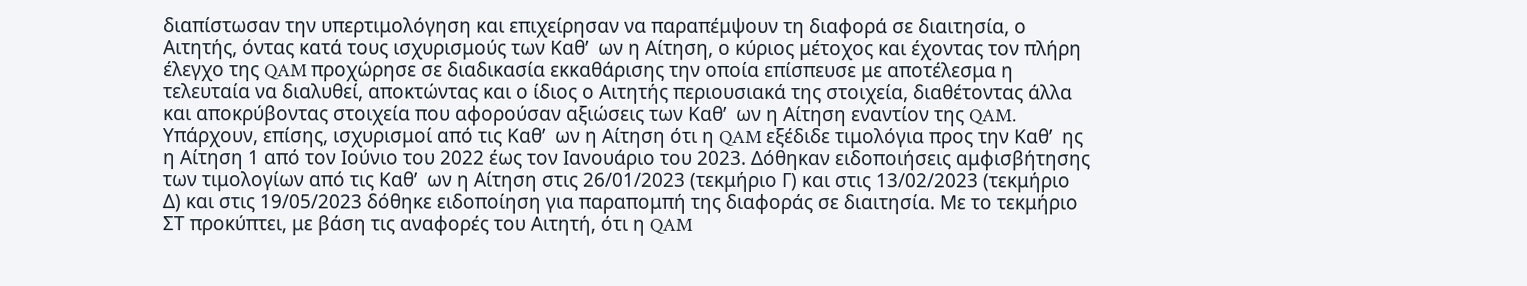διαπίστωσαν την υπερτιμολόγηση και επιχείρησαν να παραπέμψουν τη διαφορά σε διαιτησία, ο Αιτητής, όντας κατά τους ισχυρισμούς των Καθ’  ων η Αίτηση, ο κύριος μέτοχος και έχοντας τον πλήρη έλεγχο της QAM προχώρησε σε διαδικασία εκκαθάρισης την οποία επίσπευσε με αποτέλεσμα η τελευταία να διαλυθεί, αποκτώντας και ο ίδιος ο Αιτητής περιουσιακά της στοιχεία, διαθέτοντας άλλα και αποκρύβοντας στοιχεία που αφορούσαν αξιώσεις των Καθ’  ων η Αίτηση εναντίον της QAM. Υπάρχουν, επίσης, ισχυρισμοί από τις Καθ’  ων η Αίτηση ότι η QAM εξέδιδε τιμολόγια προς την Καθ’  ης η Αίτηση 1 από τον Ιούνιο του 2022 έως τον Ιανουάριο του 2023. Δόθηκαν ειδοποιήσεις αμφισβήτησης των τιμολογίων από τις Καθ’  ων η Αίτηση στις 26/01/2023 (τεκμήριο Γ) και στις 13/02/2023 (τεκμήριο Δ) και στις 19/05/2023 δόθηκε ειδοποίηση για παραπομπή της διαφοράς σε διαιτησία. Με το τεκμήριο ΣΤ προκύπτει, με βάση τις αναφορές του Αιτητή, ότι η QAM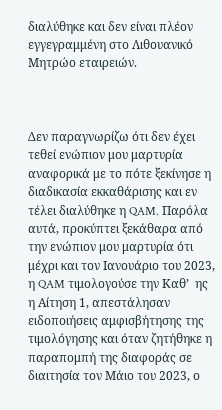διαλύθηκε και δεν είναι πλέον εγγεγραμμένη στο Λιθουανικό Μητρώο εταιρειών.



Δεν παραγνωρίζω ότι δεν έχει τεθεί ενώπιον μου μαρτυρία αναφορικά με το πότε ξεκίνησε η διαδικασία εκκαθάρισης και εν τέλει διαλύθηκε η QAM. Παρόλα αυτά, προκύπτει ξεκάθαρα από την ενώπιον μου μαρτυρία ότι μέχρι και τον Ιανουάριο του 2023, η QAM τιμολογούσε την Καθ’  ης η Αίτηση 1, απεστάλησαν ειδοποιήσεις αμφισβήτησης της τιμολόγησης και όταν ζητήθηκε η παραπομπή της διαφοράς σε διαιτησία τον Μάιο του 2023, ο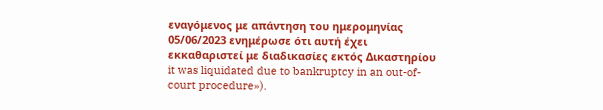εναγόμενος με απάντηση του ημερομηνίας 05/06/2023 ενημέρωσε ότι αυτή έχει εκκαθαριστεί με διαδικασίες εκτός Δικαστηρίου it was liquidated due to bankruptcy in an out-of-court procedure»).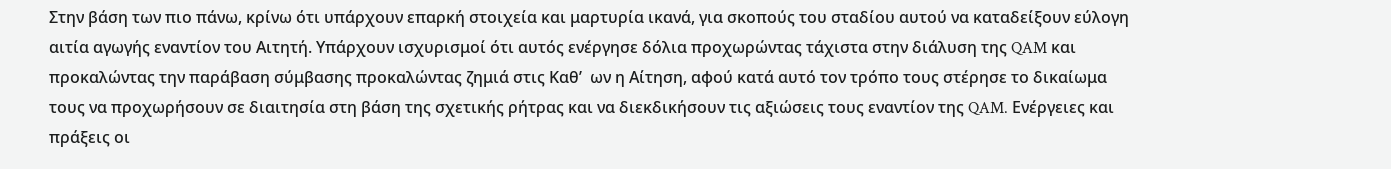Στην βάση των πιο πάνω, κρίνω ότι υπάρχουν επαρκή στοιχεία και μαρτυρία ικανά, για σκοπούς του σταδίου αυτού να καταδείξουν εύλογη αιτία αγωγής εναντίον του Αιτητή. Υπάρχουν ισχυρισμοί ότι αυτός ενέργησε δόλια προχωρώντας τάχιστα στην διάλυση της QAM και προκαλώντας την παράβαση σύμβασης προκαλώντας ζημιά στις Καθ’  ων η Αίτηση, αφού κατά αυτό τον τρόπο τους στέρησε το δικαίωμα τους να προχωρήσουν σε διαιτησία στη βάση της σχετικής ρήτρας και να διεκδικήσουν τις αξιώσεις τους εναντίον της QAM. Ενέργειες και πράξεις οι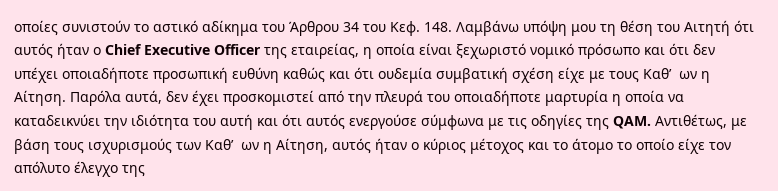οποίες συνιστούν το αστικό αδίκημα του Άρθρου 34 του Κεφ. 148. Λαμβάνω υπόψη μου τη θέση του Αιτητή ότι αυτός ήταν ο Chief Executive Officer της εταιρείας, η οποία είναι ξεχωριστό νομικό πρόσωπο και ότι δεν υπέχει οποιαδήποτε προσωπική ευθύνη καθώς και ότι ουδεμία συμβατική σχέση είχε με τους Καθ’  ων η Αίτηση. Παρόλα αυτά, δεν έχει προσκομιστεί από την πλευρά του οποιαδήποτε μαρτυρία η οποία να καταδεικνύει την ιδιότητα του αυτή και ότι αυτός ενεργούσε σύμφωνα με τις οδηγίες της QAM. Αντιθέτως, με βάση τους ισχυρισμούς των Καθ’  ων η Αίτηση, αυτός ήταν ο κύριος μέτοχος και το άτομο το οποίο είχε τον απόλυτο έλεγχο της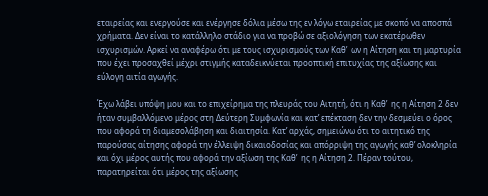εταιρείας και ενεργούσε και ενέργησε δόλια μέσω της εν λόγω εταιρείας με σκοπό να αποσπά χρήματα. Δεν είναι το κατάλληλο στάδιο για να προβώ σε αξιολόγηση των εκατέρωθεν ισχυρισμών. Αρκεί να αναφέρω ότι με τους ισχυρισμούς των Καθ’  ων η Αίτηση και τη μαρτυρία που έχει προσαχθεί μέχρι στιγμής καταδεικνύεται προοπτική επιτυχίας της αξίωσης και εύλογη αιτία αγωγής.

Έχω λάβει υπόψη μου και το επιχείρημα της πλευράς του Αιτητή, ότι η Καθ’  ης η Αίτηση 2 δεν ήταν συμβαλλόμενο μέρος στη Δεύτερη Συμφωνία και κατ’ επέκταση δεν την δεσμεύει ο όρος που αφορά τη διαμεσολάβηση και διαιτησία. Κατ’ αρχάς, σημειώνω ότι το αιτητικό της παρούσας αίτησης αφορά την έλλειψη δικαιοδοσίας και απόρριψη της αγωγής καθ’ ολοκληρία και όχι μέρος αυτής που αφορά την αξίωση της Καθ’  ης η Αίτηση 2. Πέραν τούτου, παρατηρείται ότι μέρος της αξίωσης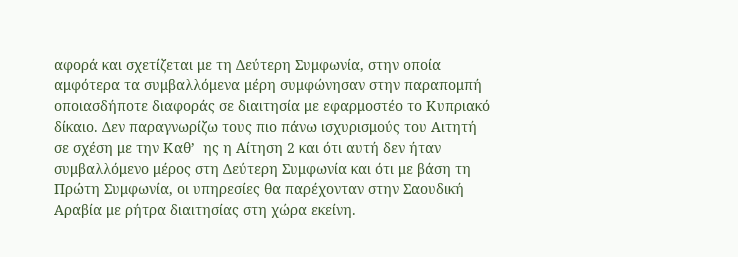αφορά και σχετίζεται με τη Δεύτερη Συμφωνία, στην οποία αμφότερα τα συμβαλλόμενα μέρη συμφώνησαν στην παραπομπή οποιασδήποτε διαφοράς σε διαιτησία με εφαρμοστέο το Κυπριακό δίκαιο. Δεν παραγνωρίζω τους πιο πάνω ισχυρισμούς του Αιτητή σε σχέση με την Καθ’  ης η Αίτηση 2 και ότι αυτή δεν ήταν συμβαλλόμενο μέρος στη Δεύτερη Συμφωνία και ότι με βάση τη Πρώτη Συμφωνία, οι υπηρεσίες θα παρέχονταν στην Σαουδική Αραβία με ρήτρα διαιτησίας στη χώρα εκείνη.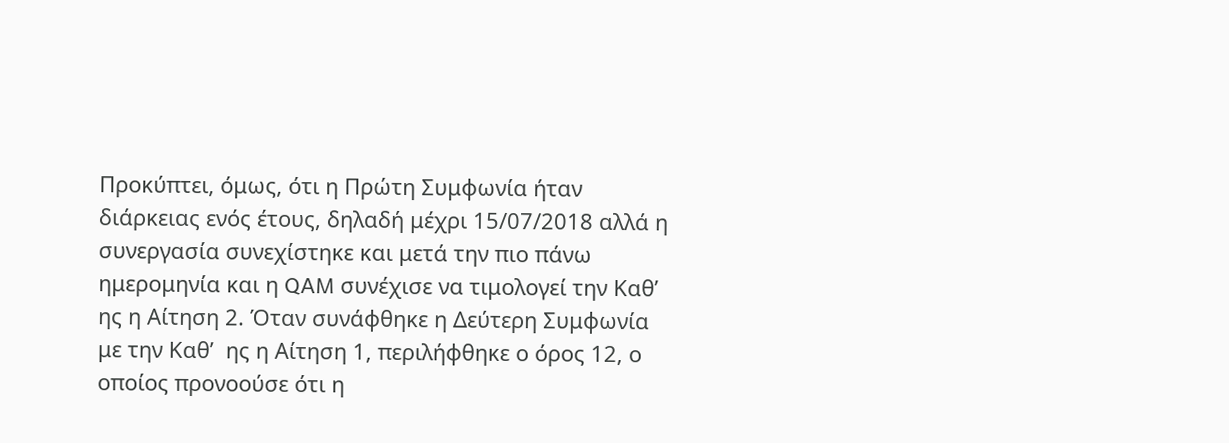Προκύπτει, όμως, ότι η Πρώτη Συμφωνία ήταν διάρκειας ενός έτους, δηλαδή μέχρι 15/07/2018 αλλά η συνεργασία συνεχίστηκε και μετά την πιο πάνω ημερομηνία και η QAM συνέχισε να τιμολογεί την Καθ’  ης η Αίτηση 2. Όταν συνάφθηκε η Δεύτερη Συμφωνία με την Καθ’  ης η Αίτηση 1, περιλήφθηκε ο όρος 12, ο οποίος προνοούσε ότι η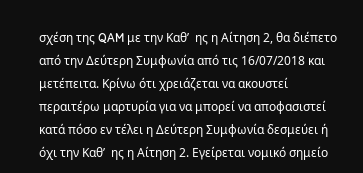σχέση της QAM με την Καθ’  ης η Αίτηση 2, θα διέπετο από την Δεύτερη Συμφωνία από τις 16/07/2018 και μετέπειτα. Κρίνω ότι χρειάζεται να ακουστεί περαιτέρω μαρτυρία για να μπορεί να αποφασιστεί κατά πόσο εν τέλει η Δεύτερη Συμφωνία δεσμεύει ή όχι την Καθ’  ης η Αίτηση 2. Εγείρεται νομικό σημείο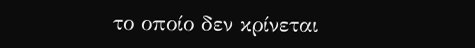το οποίο δεν κρίνεται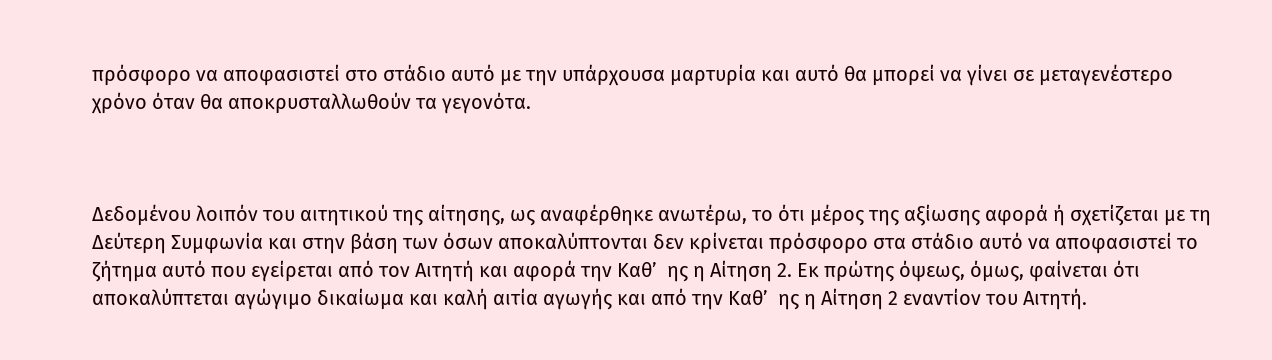πρόσφορο να αποφασιστεί στο στάδιο αυτό με την υπάρχουσα μαρτυρία και αυτό θα μπορεί να γίνει σε μεταγενέστερο χρόνο όταν θα αποκρυσταλλωθούν τα γεγονότα.



Δεδομένου λοιπόν του αιτητικού της αίτησης, ως αναφέρθηκε ανωτέρω, το ότι μέρος της αξίωσης αφορά ή σχετίζεται με τη Δεύτερη Συμφωνία και στην βάση των όσων αποκαλύπτονται δεν κρίνεται πρόσφορο στα στάδιο αυτό να αποφασιστεί το ζήτημα αυτό που εγείρεται από τον Αιτητή και αφορά την Καθ’  ης η Αίτηση 2. Εκ πρώτης όψεως, όμως, φαίνεται ότι αποκαλύπτεται αγώγιμο δικαίωμα και καλή αιτία αγωγής και από την Καθ’  ης η Αίτηση 2 εναντίον του Αιτητή.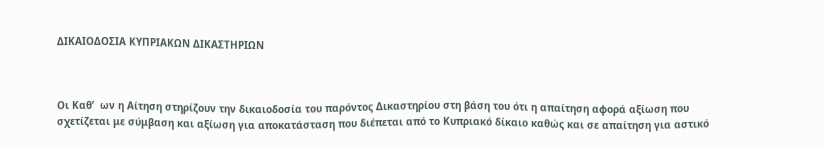ΔΙΚΑΙΟΔΟΣΙΑ ΚΥΠΡΙΑΚΩΝ ΔΙΚΑΣΤΗΡΙΩΝ



Οι Καθ’  ων η Αίτηση στηρίζουν την δικαιοδοσία του παρόντος Δικαστηρίου στη βάση του ότι η απαίτηση αφορά αξίωση που σχετίζεται με σύμβαση και αξίωση για αποκατάσταση που διέπεται από το Κυπριακό δίκαιο καθώς και σε απαίτηση για αστικό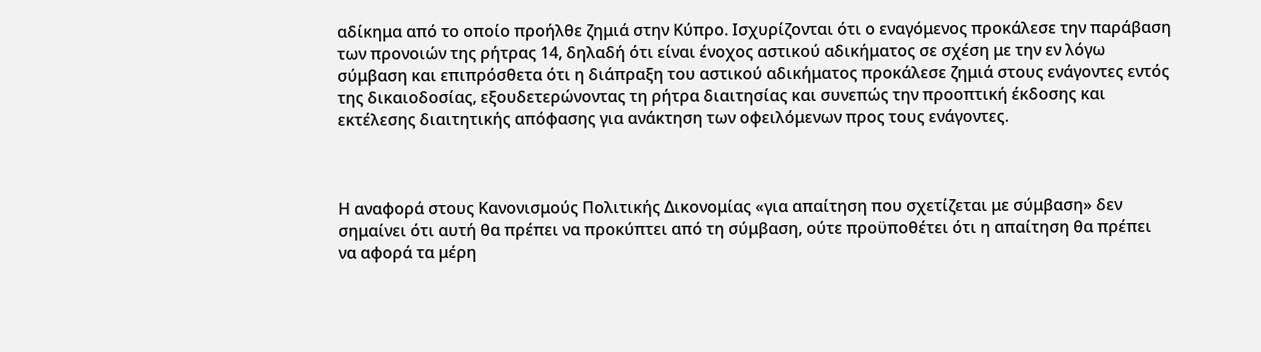αδίκημα από το οποίο προήλθε ζημιά στην Κύπρο. Ισχυρίζονται ότι ο εναγόμενος προκάλεσε την παράβαση των προνοιών της ρήτρας 14, δηλαδή ότι είναι ένοχος αστικού αδικήματος σε σχέση με την εν λόγω σύμβαση και επιπρόσθετα ότι η διάπραξη του αστικού αδικήματος προκάλεσε ζημιά στους ενάγοντες εντός της δικαιοδοσίας, εξουδετερώνοντας τη ρήτρα διαιτησίας και συνεπώς την προοπτική έκδοσης και εκτέλεσης διαιτητικής απόφασης για ανάκτηση των οφειλόμενων προς τους ενάγοντες.



Η αναφορά στους Κανονισμούς Πολιτικής Δικονομίας «για απαίτηση που σχετίζεται με σύμβαση» δεν σημαίνει ότι αυτή θα πρέπει να προκύπτει από τη σύμβαση, ούτε προϋποθέτει ότι η απαίτηση θα πρέπει να αφορά τα μέρη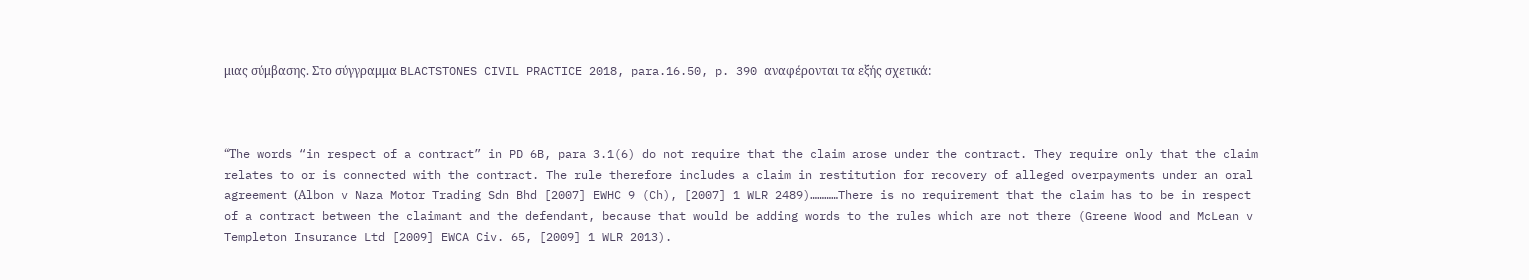μιας σύμβασης. Στο σύγγραμμα BLACTSTONES CIVIL PRACTICE 2018, para.16.50, p. 390 αναφέρονται τα εξής σχετικά:



“Τhe words “in respect of a contract” in PD 6B, para 3.1(6) do not require that the claim arose under the contract. They require only that the claim relates to or is connected with the contract. The rule therefore includes a claim in restitution for recovery of alleged overpayments under an oral agreement (Αlbon v Naza Motor Trading Sdn Bhd [2007] EWHC 9 (Ch), [2007] 1 WLR 2489)…………There is no requirement that the claim has to be in respect of a contract between the claimant and the defendant, because that would be adding words to the rules which are not there (Greene Wood and McLean v Templeton Insurance Ltd [2009] EWCA Civ. 65, [2009] 1 WLR 2013).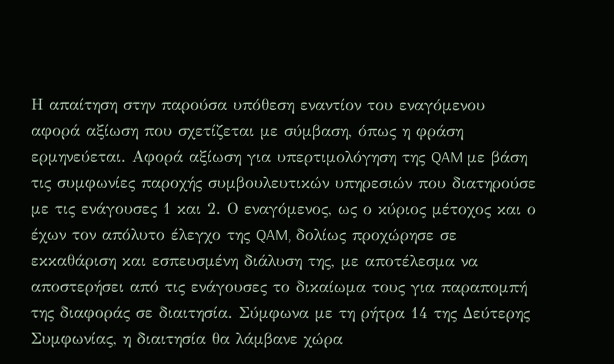Η απαίτηση στην παρούσα υπόθεση εναντίον του εναγόμενου αφορά αξίωση που σχετίζεται με σύμβαση, όπως η φράση ερμηνεύεται. Αφορά αξίωση για υπερτιμολόγηση της QAM με βάση τις συμφωνίες παροχής συμβουλευτικών υπηρεσιών που διατηρούσε με τις ενάγουσες 1 και 2. Ο εναγόμενος, ως ο κύριος μέτοχος και ο έχων τον απόλυτο έλεγχο της QAM, δολίως προχώρησε σε εκκαθάριση και εσπευσμένη διάλυση της, με αποτέλεσμα να αποστερήσει από τις ενάγουσες το δικαίωμα τους για παραπομπή της διαφοράς σε διαιτησία. Σύμφωνα με τη ρήτρα 14 της Δεύτερης Συμφωνίας, η διαιτησία θα λάμβανε χώρα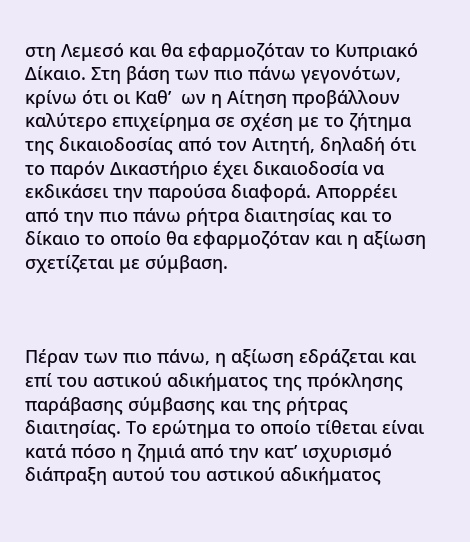στη Λεμεσό και θα εφαρμοζόταν το Κυπριακό Δίκαιο. Στη βάση των πιο πάνω γεγονότων, κρίνω ότι οι Καθ’  ων η Αίτηση προβάλλουν καλύτερο επιχείρημα σε σχέση με το ζήτημα της δικαιοδοσίας από τον Αιτητή, δηλαδή ότι το παρόν Δικαστήριο έχει δικαιοδοσία να εκδικάσει την παρούσα διαφορά. Απορρέει από την πιο πάνω ρήτρα διαιτησίας και το δίκαιο το οποίο θα εφαρμοζόταν και η αξίωση σχετίζεται με σύμβαση.



Πέραν των πιο πάνω, η αξίωση εδράζεται και επί του αστικού αδικήματος της πρόκλησης παράβασης σύμβασης και της ρήτρας διαιτησίας. Το ερώτημα το οποίο τίθεται είναι κατά πόσο η ζημιά από την κατ’ ισχυρισμό διάπραξη αυτού του αστικού αδικήματος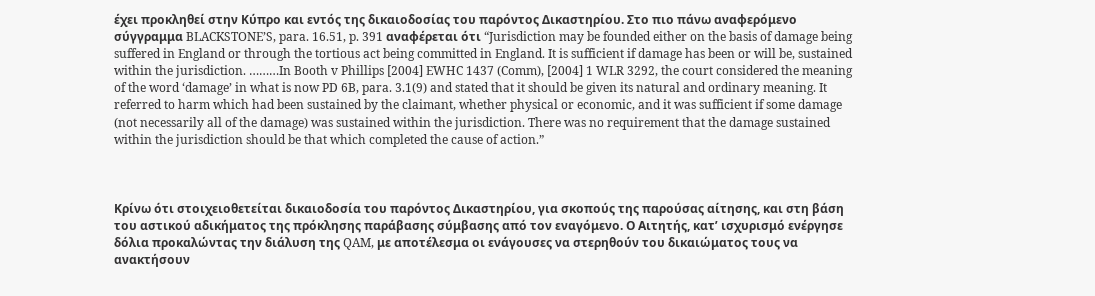έχει προκληθεί στην Κύπρο και εντός της δικαιοδοσίας του παρόντος Δικαστηρίου. Στο πιο πάνω αναφερόμενο σύγγραμμα BLACKSTONE’S, para. 16.51, p. 391 αναφέρεται ότι “Jurisdiction may be founded either on the basis of damage being suffered in England or through the tortious act being committed in England. It is sufficient if damage has been or will be, sustained within the jurisdiction. ………In Booth v Phillips [2004] EWHC 1437 (Comm), [2004] 1 WLR 3292, the court considered the meaning of the word ‘damage’ in what is now PD 6B, para. 3.1(9) and stated that it should be given its natural and ordinary meaning. It referred to harm which had been sustained by the claimant, whether physical or economic, and it was sufficient if some damage (not necessarily all of the damage) was sustained within the jurisdiction. There was no requirement that the damage sustained within the jurisdiction should be that which completed the cause of action.”



Kρίνω ότι στοιχειοθετείται δικαιοδοσία του παρόντος Δικαστηρίου, για σκοπούς της παρούσας αίτησης, και στη βάση του αστικού αδικήματος της πρόκλησης παράβασης σύμβασης από τον εναγόμενο. Ο Αιτητής, κατ’ ισχυρισμό ενέργησε δόλια προκαλώντας την διάλυση της QAM, με αποτέλεσμα οι ενάγουσες να στερηθούν του δικαιώματος τους να ανακτήσουν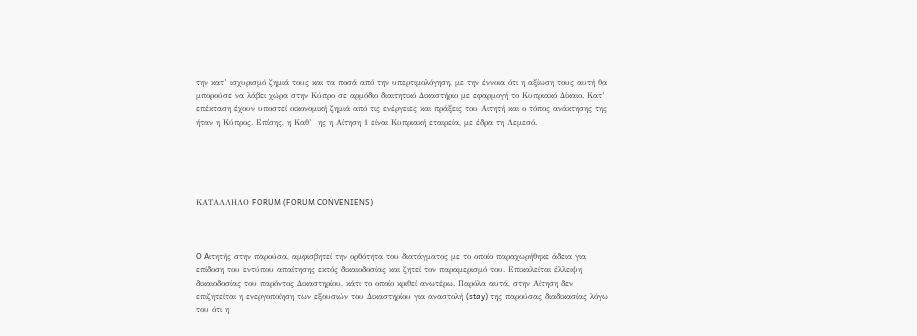την κατ’ ισχυρισμό ζημιά τους και τα ποσά από την υπερτιμολόγηση, με την έννοια ότι η αξίωση τους αυτή θα μπορούσε να λάβει χώρα στην Κύπρο σε αρμόδιο διαιτητικό Δικαστήριο με εφαρμογή το Κυπριακό Δίκαιο. Κατ’ επέκταση έχουν υποστεί οικονομική ζημιά από τις ενέργειες και πράξεις του Αιτητή και ο τόπος ανάκτησης της ήταν η Κύπρος. Επίσης, η Καθ’  ης η Αίτηση 1 είναι Κυπριακή εταιρεία, με έδρα τη Λεμεσό.





ΚΑΤΑΛΛΗΛΟ FORUM (FORUM CONVENIENS)



O Aιτητής στην παρούσα, αμφισβητεί την ορθότητα του διατάγματος με το οποίο παραχωρήθηκε άδεια για επίδοση του εντύπου απαίτησης εκτός δικαιοδοσίας και ζητεί τον παραμερισμό του. Επικαλείται έλλειψη δικαιοδοσίας του παρόντος Δικαστηρίου, κάτι το οποίο κριθεί ανωτέρω. Παρόλα αυτά, στην Αίτηση δεν επιζητείται η ενεργοποίηση των εξουσιών του Δικαστηρίου για αναστολή (stay) της παρούσας διαδικασίας λόγω του ότι η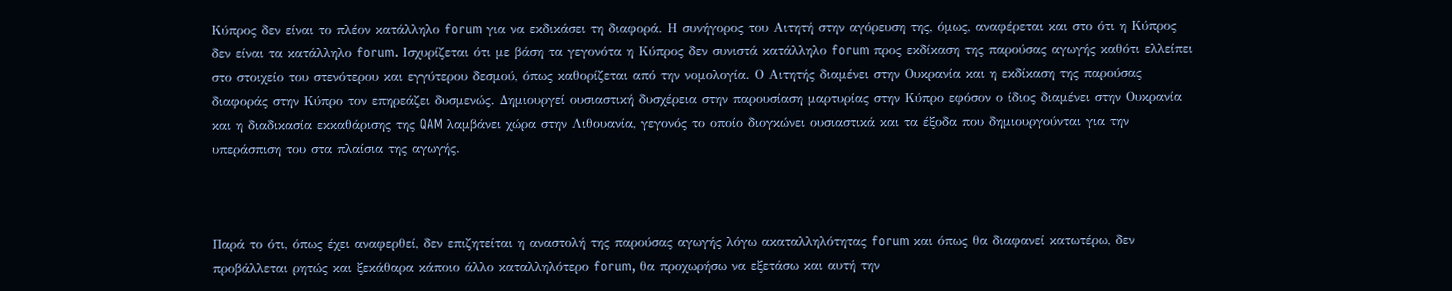Κύπρος δεν είναι το πλέον κατάλληλο forum για να εκδικάσει τη διαφορά. Η συνήγορος του Αιτητή στην αγόρευση της, όμως, αναφέρεται και στο ότι η Κύπρος δεν είναι τα κατάλληλο forum. Ισχυρίζεται ότι με βάση τα γεγονότα η Κύπρος δεν συνιστά κατάλληλο forum προς εκδίκαση της παρούσας αγωγής καθότι ελλείπει στο στοιχείο του στενότερου και εγγύτερου δεσμού, όπως καθορίζεται από την νομολογία. Ο Αιτητής διαμένει στην Ουκρανία και η εκδίκαση της παρούσας διαφοράς στην Κύπρο τον επηρεάζει δυσμενώς. Δημιουργεί ουσιαστική δυσχέρεια στην παρουσίαση μαρτυρίας στην Κύπρο εφόσον ο ίδιος διαμένει στην Ουκρανία και η διαδικασία εκκαθάρισης της QAM λαμβάνει χώρα στην Λιθουανία, γεγονός το οποίο διογκώνει ουσιαστικά και τα έξοδα που δημιουργούνται για την υπεράσπιση του στα πλαίσια της αγωγής.



Παρά το ότι, όπως έχει αναφερθεί, δεν επιζητείται η αναστολή της παρούσας αγωγής λόγω ακαταλληλότητας forum και όπως θα διαφανεί κατωτέρω, δεν προβάλλεται ρητώς και ξεκάθαρα κάποιο άλλο καταλληλότερο forum, θα προχωρήσω να εξετάσω και αυτή την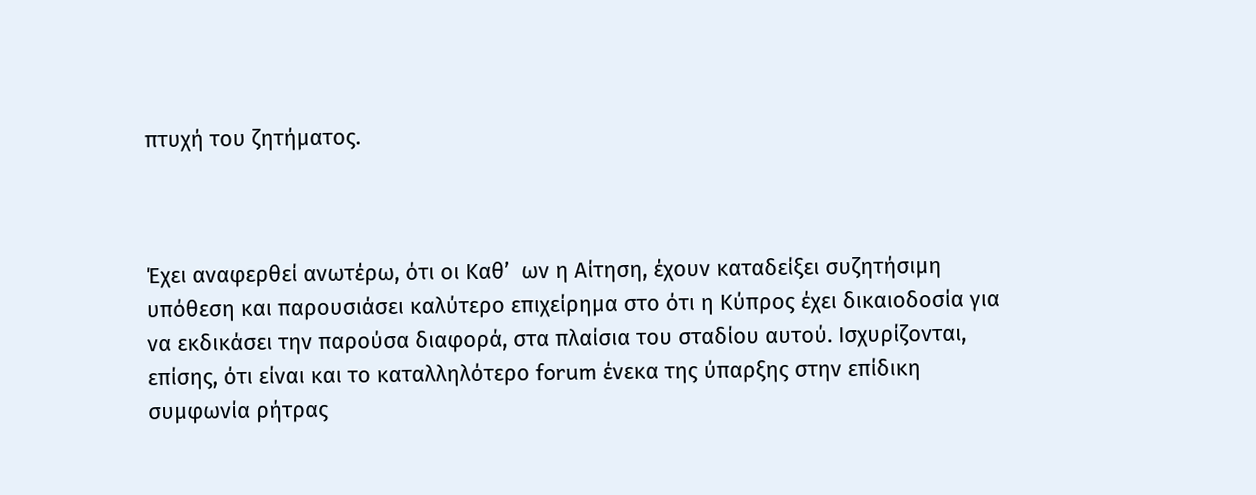πτυχή του ζητήματος.



Έχει αναφερθεί ανωτέρω, ότι οι Καθ’  ων η Αίτηση, έχουν καταδείξει συζητήσιμη υπόθεση και παρουσιάσει καλύτερο επιχείρημα στο ότι η Κύπρος έχει δικαιοδοσία για να εκδικάσει την παρούσα διαφορά, στα πλαίσια του σταδίου αυτού. Ισχυρίζονται, επίσης, ότι είναι και το καταλληλότερο forum ένεκα της ύπαρξης στην επίδικη συμφωνία ρήτρας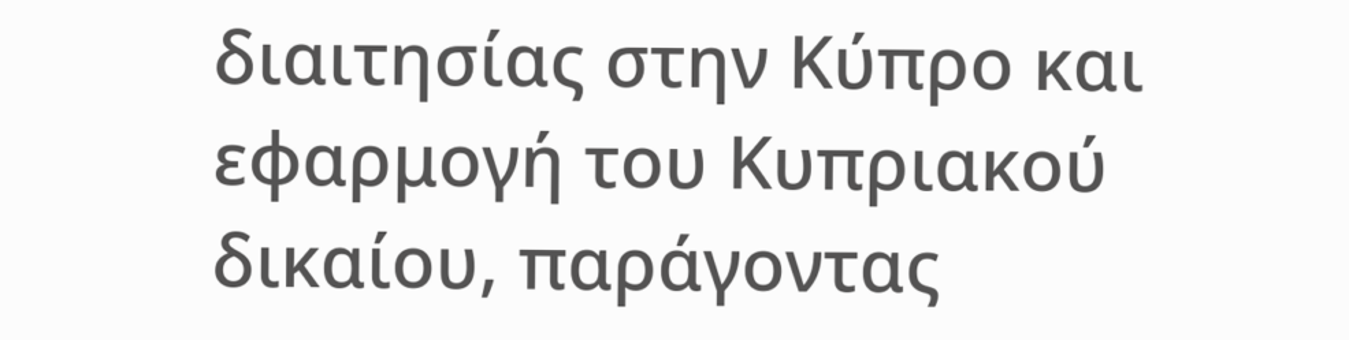διαιτησίας στην Κύπρο και εφαρμογή του Κυπριακού δικαίου, παράγοντας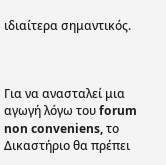ιδιαίτερα σημαντικός.



Για να ανασταλεί μια αγωγή λόγω του forum non conveniens, το Δικαστήριο θα πρέπει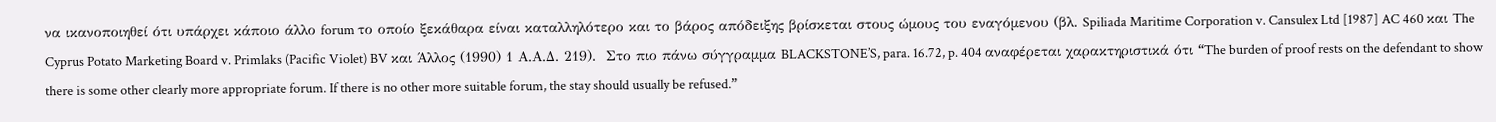να ικανοποιηθεί ότι υπάρχει κάποιο άλλο forum το οποίο ξεκάθαρα είναι καταλληλότερο και το βάρος απόδειξης βρίσκεται στους ώμους του εναγόμενου (βλ. Spiliada Maritime Corporation v. Cansulex Ltd [1987] AC 460 και The Cyprus Potato Marketing Board v. Primlaks (Pacific Violet) BV και Άλλος (1990) 1 Α.Α.Δ. 219).  Στο πιο πάνω σύγγραμμα BLACKSTONE’S, para. 16.72, p. 404 αναφέρεται χαρακτηριστικά ότι “The burden of proof rests on the defendant to show there is some other clearly more appropriate forum. If there is no other more suitable forum, the stay should usually be refused.”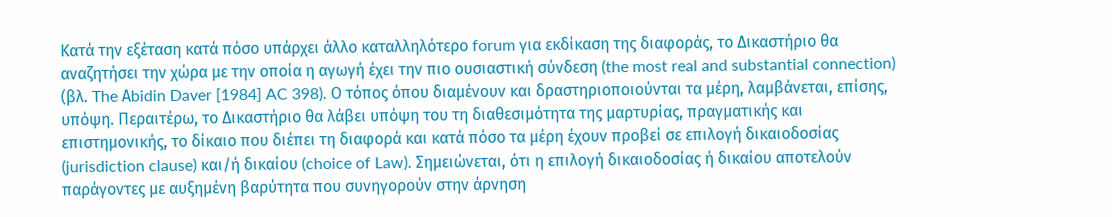Κατά την εξέταση κατά πόσο υπάρχει άλλο καταλληλότερο forum για εκδίκαση της διαφοράς, το Δικαστήριο θα αναζητήσει την χώρα με την οποία η αγωγή έχει την πιο ουσιαστική σύνδεση (the most real and substantial connection) (βλ. The Αbidin Daver [1984] AC 398). Ο τόπος όπου διαμένουν και δραστηριοποιούνται τα μέρη, λαμβάνεται, επίσης, υπόψη. Περαιτέρω, το Δικαστήριο θα λάβει υπόψη του τη διαθεσιμότητα της μαρτυρίας, πραγματικής και επιστημονικής, το δίκαιο που διέπει τη διαφορά και κατά πόσο τα μέρη έχουν προβεί σε επιλογή δικαιοδοσίας (jurisdiction clause) και/ή δικαίου (choice of Law). Σημειώνεται, ότι η επιλογή δικαιοδοσίας ή δικαίου αποτελούν παράγοντες με αυξημένη βαρύτητα που συνηγορούν στην άρνηση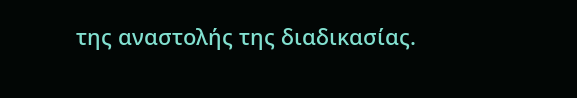της αναστολής της διαδικασίας.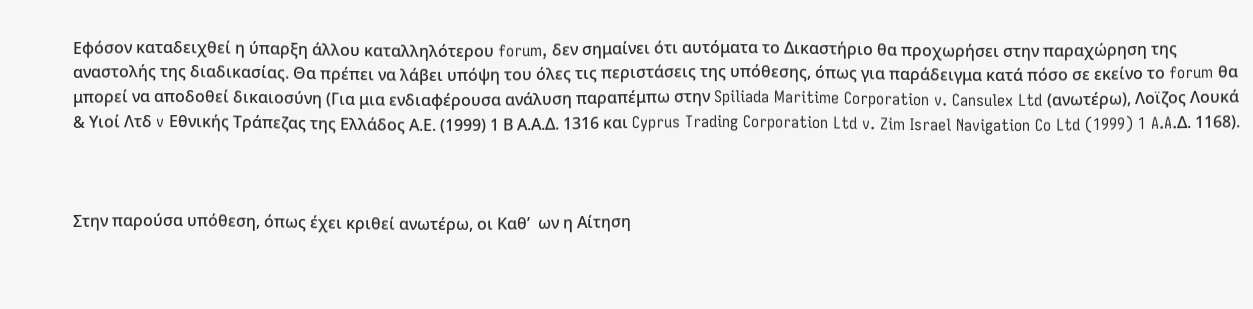Εφόσον καταδειχθεί η ύπαρξη άλλου καταλληλότερου forum, δεν σημαίνει ότι αυτόματα το Δικαστήριο θα προχωρήσει στην παραχώρηση της αναστολής της διαδικασίας. Θα πρέπει να λάβει υπόψη του όλες τις περιστάσεις της υπόθεσης, όπως για παράδειγμα κατά πόσο σε εκείνο το forum θα μπορεί να αποδοθεί δικαιοσύνη (Για μια ενδιαφέρουσα ανάλυση παραπέμπω στην Spiliada Maritime Corporation v. Cansulex Ltd (ανωτέρω), Λοϊζος Λουκά & Υιοί Λτδ v Εθνικής Τράπεζας της Ελλάδος Α.Ε. (1999) 1 Β Α.Α.Δ. 1316 και Cyprus Trading Corporation Ltd v. Zim Israel Navigation Co Ltd (1999) 1 A.A.Δ. 1168).



Στην παρούσα υπόθεση, όπως έχει κριθεί ανωτέρω, οι Καθ’  ων η Αίτηση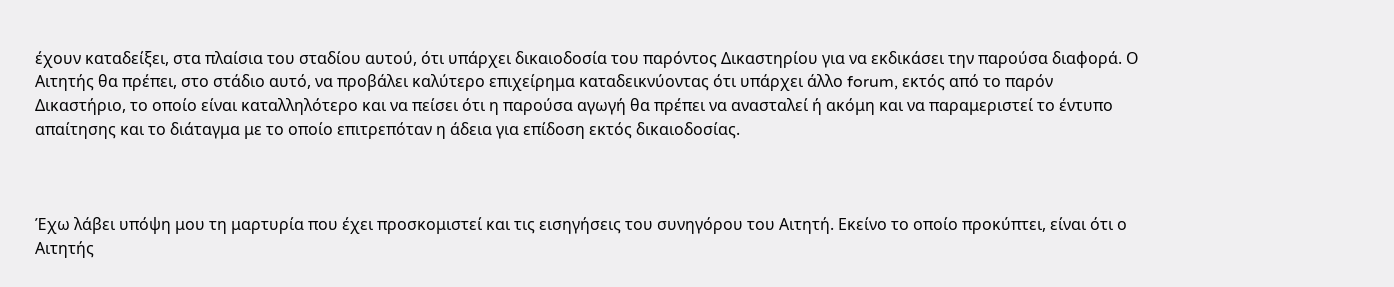έχουν καταδείξει, στα πλαίσια του σταδίου αυτού, ότι υπάρχει δικαιοδοσία του παρόντος Δικαστηρίου για να εκδικάσει την παρούσα διαφορά. Ο Αιτητής θα πρέπει, στο στάδιο αυτό, να προβάλει καλύτερο επιχείρημα καταδεικνύοντας ότι υπάρχει άλλο forum, εκτός από το παρόν Δικαστήριο, το οποίο είναι καταλληλότερο και να πείσει ότι η παρούσα αγωγή θα πρέπει να ανασταλεί ή ακόμη και να παραμεριστεί το έντυπο απαίτησης και το διάταγμα με το οποίο επιτρεπόταν η άδεια για επίδοση εκτός δικαιοδοσίας.



Έχω λάβει υπόψη μου τη μαρτυρία που έχει προσκομιστεί και τις εισηγήσεις του συνηγόρου του Αιτητή. Εκείνο το οποίο προκύπτει, είναι ότι ο Αιτητής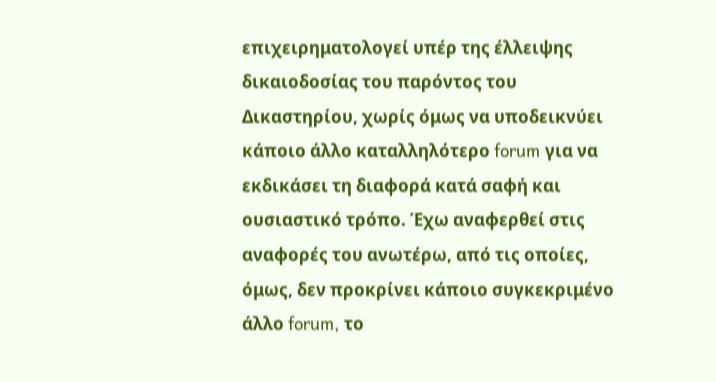επιχειρηματολογεί υπέρ της έλλειψης δικαιοδοσίας του παρόντος του Δικαστηρίου, χωρίς όμως να υποδεικνύει κάποιο άλλο καταλληλότερο forum για να εκδικάσει τη διαφορά κατά σαφή και ουσιαστικό τρόπο. Έχω αναφερθεί στις αναφορές του ανωτέρω, από τις οποίες, όμως, δεν προκρίνει κάποιο συγκεκριμένο άλλο forum, το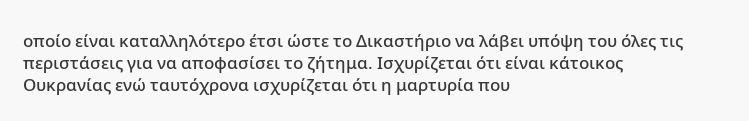οποίο είναι καταλληλότερο έτσι ώστε το Δικαστήριο να λάβει υπόψη του όλες τις περιστάσεις για να αποφασίσει το ζήτημα. Ισχυρίζεται ότι είναι κάτοικος Ουκρανίας ενώ ταυτόχρονα ισχυρίζεται ότι η μαρτυρία που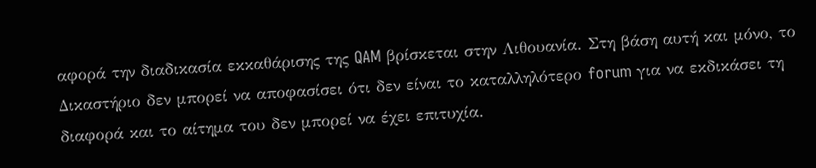αφορά την διαδικασία εκκαθάρισης της QAM βρίσκεται στην Λιθουανία. Στη βάση αυτή και μόνο, το Δικαστήριο δεν μπορεί να αποφασίσει ότι δεν είναι το καταλληλότερο forum για να εκδικάσει τη διαφορά και το αίτημα του δεν μπορεί να έχει επιτυχία.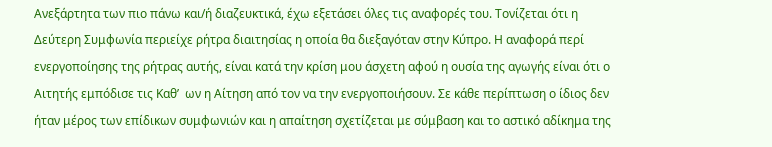Ανεξάρτητα των πιο πάνω και/ή διαζευκτικά, έχω εξετάσει όλες τις αναφορές του. Τονίζεται ότι η Δεύτερη Συμφωνία περιείχε ρήτρα διαιτησίας η οποία θα διεξαγόταν στην Κύπρο. Η αναφορά περί ενεργοποίησης της ρήτρας αυτής, είναι κατά την κρίση μου άσχετη αφού η ουσία της αγωγής είναι ότι ο Αιτητής εμπόδισε τις Καθ’  ων η Αίτηση από τον να την ενεργοποιήσουν. Σε κάθε περίπτωση ο ίδιος δεν ήταν μέρος των επίδικων συμφωνιών και η απαίτηση σχετίζεται με σύμβαση και το αστικό αδίκημα της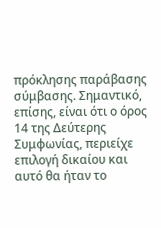πρόκλησης παράβασης σύμβασης. Σημαντικό, επίσης, είναι ότι ο όρος 14 της Δεύτερης Συμφωνίας, περιείχε επιλογή δικαίου και αυτό θα ήταν το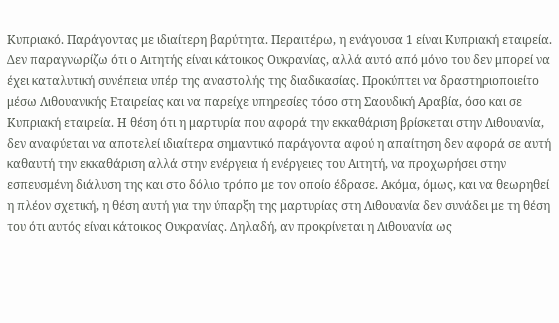Κυπριακό. Παράγοντας με ιδιαίτερη βαρύτητα. Περαιτέρω, η ενάγουσα 1 είναι Κυπριακή εταιρεία. Δεν παραγνωρίζω ότι ο Αιτητής είναι κάτοικος Ουκρανίας, αλλά αυτό από μόνο του δεν μπορεί να έχει καταλυτική συνέπεια υπέρ της αναστολής της διαδικασίας. Προκύπτει να δραστηριοποιείτο μέσω Λιθουανικής Εταιρείας και να παρείχε υπηρεσίες τόσο στη Σαουδική Αραβία, όσο και σε Κυπριακή εταιρεία. Η θέση ότι η μαρτυρία που αφορά την εκκαθάριση βρίσκεται στην Λιθουανία, δεν αναφύεται να αποτελεί ιδιαίτερα σημαντικό παράγοντα αφού η απαίτηση δεν αφορά σε αυτή καθαυτή την εκκαθάριση αλλά στην ενέργεια ή ενέργειες του Αιτητή, να προχωρήσει στην εσπευσμένη διάλυση της και στο δόλιο τρόπο με τον οποίο έδρασε. Ακόμα, όμως, και να θεωρηθεί η πλέον σχετική, η θέση αυτή για την ύπαρξη της μαρτυρίας στη Λιθουανία δεν συνάδει με τη θέση του ότι αυτός είναι κάτοικος Ουκρανίας. Δηλαδή, αν προκρίνεται η Λιθουανία ως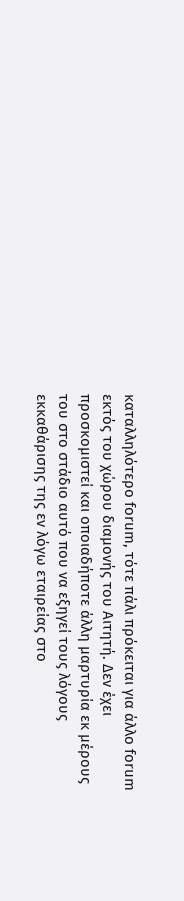καταλληλότερο forum, τότε πάλι πρόκειται για άλλο forum εκτός του χώρου διαμονής του Αιτητή. Δεν έχει προσκομιστεί και οποιαδήποτε άλλη μαρτυρία εκ μέρους του στο στάδιο αυτό που να εξηγεί τους λόγους εκκαθάρισης της εν λόγω εταιρείας στο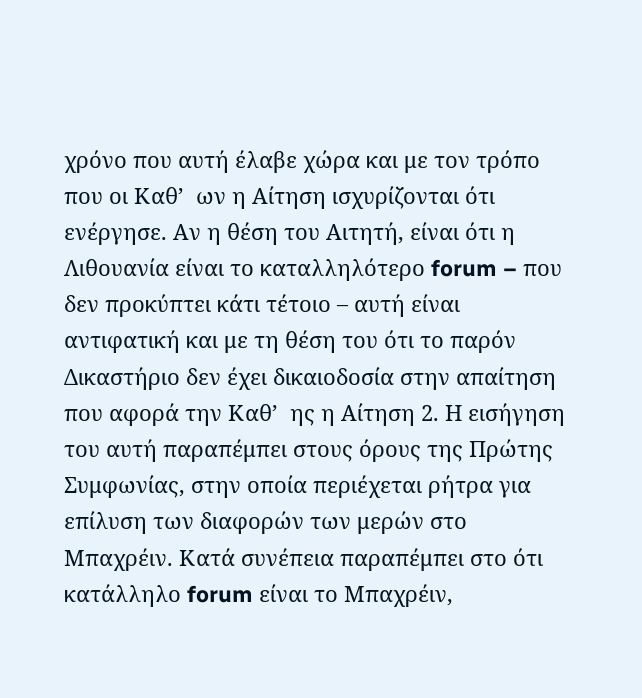χρόνο που αυτή έλαβε χώρα και με τον τρόπο που οι Καθ’  ων η Αίτηση ισχυρίζονται ότι ενέργησε. Αν η θέση του Αιτητή, είναι ότι η Λιθουανία είναι το καταλληλότερο forum – που δεν προκύπτει κάτι τέτοιο – αυτή είναι αντιφατική και με τη θέση του ότι το παρόν Δικαστήριο δεν έχει δικαιοδοσία στην απαίτηση που αφορά την Καθ’  ης η Αίτηση 2. Η εισήγηση του αυτή παραπέμπει στους όρους της Πρώτης Συμφωνίας, στην οποία περιέχεται ρήτρα για επίλυση των διαφορών των μερών στο Mπαχρέιν. Κατά συνέπεια παραπέμπει στο ότι κατάλληλο forum είναι το Μπαχρέιν,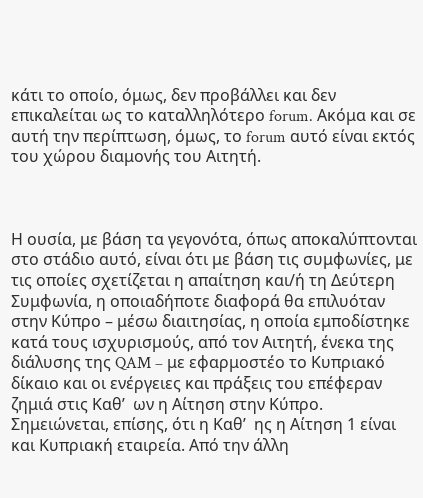κάτι το οποίο, όμως, δεν προβάλλει και δεν επικαλείται ως το καταλληλότερο forum. Ακόμα και σε αυτή την περίπτωση, όμως, το forum αυτό είναι εκτός του χώρου διαμονής του Αιτητή.



Η ουσία, με βάση τα γεγονότα, όπως αποκαλύπτονται στο στάδιο αυτό, είναι ότι με βάση τις συμφωνίες, με τις οποίες σχετίζεται η απαίτηση και/ή τη Δεύτερη Συμφωνία, η οποιαδήποτε διαφορά θα επιλυόταν στην Κύπρο – μέσω διαιτησίας, η οποία εμποδίστηκε κατά τους ισχυρισμούς, από τον Αιτητή, ένεκα της διάλυσης της QAM – με εφαρμοστέο το Κυπριακό δίκαιο και οι ενέργειες και πράξεις του επέφεραν ζημιά στις Καθ’  ων η Αίτηση στην Κύπρο. Σημειώνεται, επίσης, ότι η Καθ’  ης η Αίτηση 1 είναι και Κυπριακή εταιρεία. Από την άλλη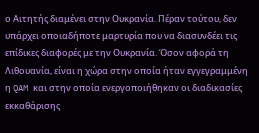ο Αιτητής διαμένει στην Ουκρανία. Πέραν τούτου, δεν υπάρχει οποιαδήποτε μαρτυρία που να διασυνδέει τις επίδικες διαφορές με την Ουκρανία. Όσον αφορά τη Λιθουανία, είναι η χώρα στην οποία ήταν εγγεγραμμένη η QAM και στην οποία ενεργοποιήθηκαν οι διαδικασίες εκκαθάρισης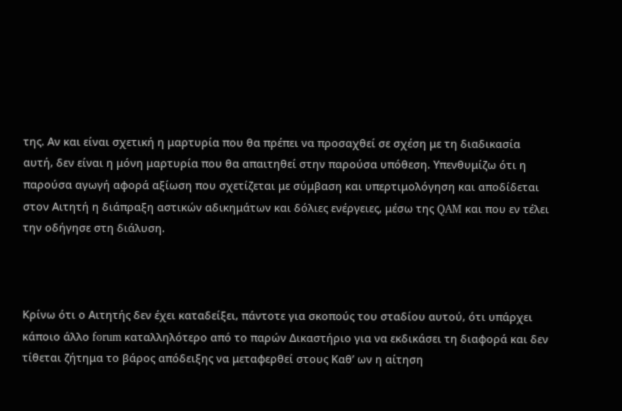της. Αν και είναι σχετική η μαρτυρία που θα πρέπει να προσαχθεί σε σχέση με τη διαδικασία αυτή, δεν είναι η μόνη μαρτυρία που θα απαιτηθεί στην παρούσα υπόθεση. Υπενθυμίζω ότι η παρούσα αγωγή αφορά αξίωση που σχετίζεται με σύμβαση και υπερτιμολόγηση και αποδίδεται στον Αιτητή η διάπραξη αστικών αδικημάτων και δόλιες ενέργειες, μέσω της QAM και που εν τέλει την οδήγησε στη διάλυση.



Κρίνω ότι ο Αιτητής δεν έχει καταδείξει, πάντοτε για σκοπούς του σταδίου αυτού, ότι υπάρχει κάποιο άλλο forum καταλληλότερο από το παρών Δικαστήριο για να εκδικάσει τη διαφορά και δεν τίθεται ζήτημα το βάρος απόδειξης να μεταφερθεί στους Kαθ’ ων η αίτηση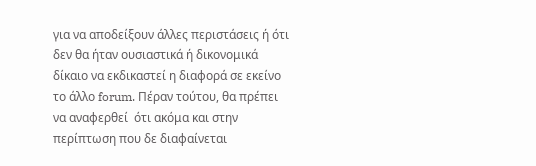για να αποδείξουν άλλες περιστάσεις ή ότι δεν θα ήταν ουσιαστικά ή δικονομικά δίκαιο να εκδικαστεί η διαφορά σε εκείνο το άλλο forum. Πέραν τούτου, θα πρέπει να αναφερθεί  ότι ακόμα και στην περίπτωση που δε διαφαίνεται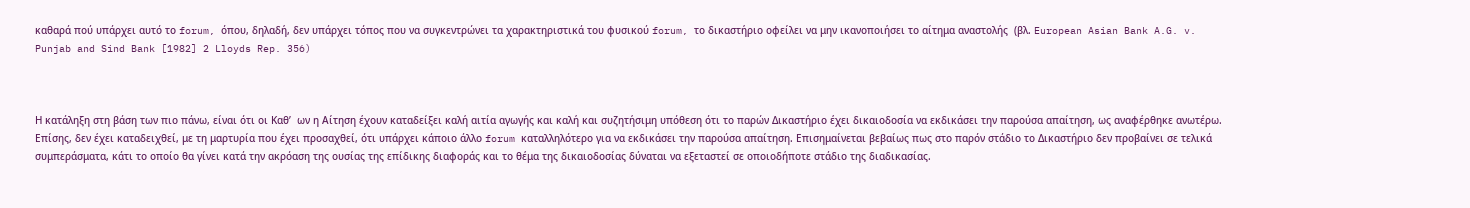καθαρά πού υπάρχει αυτό το forum, όπου, δηλαδή, δεν υπάρχει τόπος που να συγκεντρώνει τα χαρακτηριστικά του φυσικού forum, το δικαστήριο οφείλει να μην ικανοποιήσει το αίτημα αναστολής  (βλ. European Asian Bank A.G. v. Punjab and Sind Bank [1982] 2 Lloyds Rep. 356)



Η κατάληξη στη βάση των πιο πάνω, είναι ότι οι Καθ’  ων η Αίτηση έχουν καταδείξει καλή αιτία αγωγής και καλή και συζητήσιμη υπόθεση ότι το παρών Δικαστήριο έχει δικαιοδοσία να εκδικάσει την παρούσα απαίτηση, ως αναφέρθηκε ανωτέρω. Επίσης, δεν έχει καταδειχθεί, με τη μαρτυρία που έχει προσαχθεί, ότι υπάρχει κάποιο άλλο forum καταλληλότερο για να εκδικάσει την παρούσα απαίτηση. Επισημαίνεται βεβαίως πως στο παρόν στάδιο το Δικαστήριο δεν προβαίνει σε τελικά συμπεράσματα, κάτι το οποίο θα γίνει κατά την ακρόαση της ουσίας της επίδικης διαφοράς και το θέμα της δικαιοδοσίας δύναται να εξεταστεί σε οποιοδήποτε στάδιο της διαδικασίας.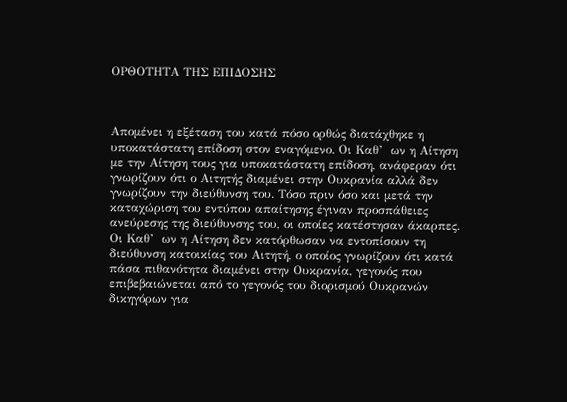ΟΡΘΟΤΗΤΑ ΤΗΣ ΕΠΙΔΟΣΗΣ



Απομένει η εξέταση του κατά πόσο ορθώς διατάχθηκε η υποκατάστατη επίδοση στον εναγόμενο. Οι Καθ’  ων η Αίτηση με την Αίτηση τους για υποκατάστατη επίδοση, ανάφεραν ότι γνωρίζουν ότι ο Αιτητής διαμένει στην Ουκρανία αλλά δεν γνωρίζουν την διεύθυνση του. Τόσο πριν όσο και μετά την καταχώριση του εντύπου απαίτησης έγιναν προσπάθειες ανεύρεσης της διεύθυνσης του, οι οποίες κατέστησαν άκαρπες. Οι Καθ’  ων η Αίτηση δεν κατόρθωσαν να εντοπίσουν τη διεύθυνση κατοικίας του Αιτητή, ο οποίος γνωρίζουν ότι κατά πάσα πιθανότητα διαμένει στην Ουκρανία, γεγονός που επιβεβαιώνεται από το γεγονός του διορισμού Ουκρανών δικηγόρων για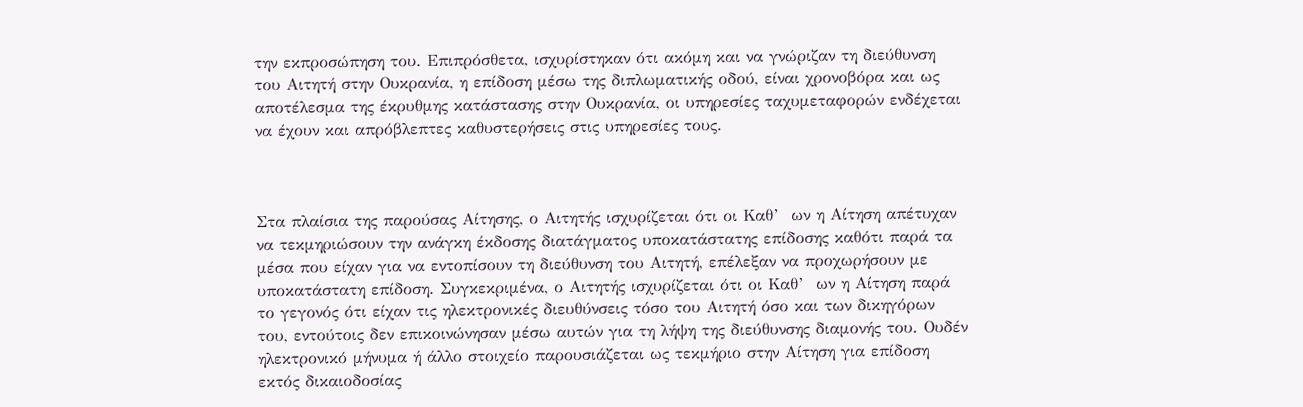την εκπροσώπηση του. Επιπρόσθετα, ισχυρίστηκαν ότι ακόμη και να γνώριζαν τη διεύθυνση του Αιτητή στην Ουκρανία, η επίδοση μέσω της διπλωματικής οδού, είναι χρονοβόρα και ως αποτέλεσμα της έκρυθμης κατάστασης στην Ουκρανία, οι υπηρεσίες ταχυμεταφορών ενδέχεται να έχουν και απρόβλεπτες καθυστερήσεις στις υπηρεσίες τους.



Στα πλαίσια της παρούσας Αίτησης, ο Αιτητής ισχυρίζεται ότι οι Καθ’  ων η Αίτηση απέτυχαν να τεκμηριώσουν την ανάγκη έκδοσης διατάγματος υποκατάστατης επίδοσης καθότι παρά τα μέσα που είχαν για να εντοπίσουν τη διεύθυνση του Αιτητή, επέλεξαν να προχωρήσουν με υποκατάστατη επίδοση. Συγκεκριμένα, ο Αιτητής ισχυρίζεται ότι οι Καθ’  ων η Αίτηση παρά το γεγονός ότι είχαν τις ηλεκτρονικές διευθύνσεις τόσο του Αιτητή όσο και των δικηγόρων του, εντούτοις δεν επικοινώνησαν μέσω αυτών για τη λήψη της διεύθυνσης διαμονής του. Ουδέν ηλεκτρονικό μήνυμα ή άλλο στοιχείο παρουσιάζεται ως τεκμήριο στην Αίτηση για επίδοση εκτός δικαιοδοσίας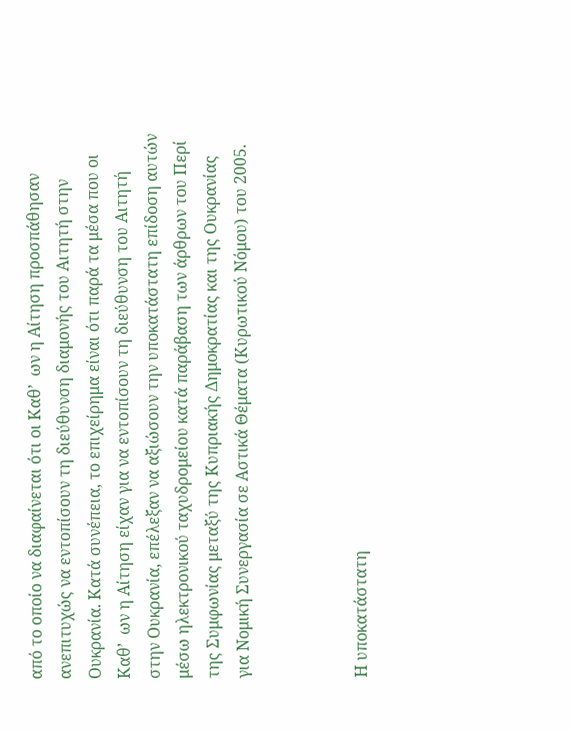από το οποίο να διαφαίνεται ότι οι Καθ’  ων η Αίτηση προσπάθησαν ανεπιτυχώς να εντοπίσουν τη διεύθυνση διαμονής του Αιτητή στην Ουκρανία. Κατά συνέπεια, το επιχείρημα είναι ότι παρά τα μέσα που οι Καθ’  ων η Αίτηση είχαν για να εντοπίσουν τη διεύθυνση του Αιτητή στην Ουκρανία, επέλεξαν να αξιώσουν την υποκατάστατη επίδοση αυτών μέσω ηλεκτρονικού ταχυδρομείου κατά παράβαση των άρθρων του Περί της Συμφωνίας μεταξύ της Κυπριακής Δημοκρατίας και της Ουκρανίας για Νομική Συνεργασία σε Αστικά Θέματα (Κυρωτικού Νόμου) του 2005.



Η υποκατάστατη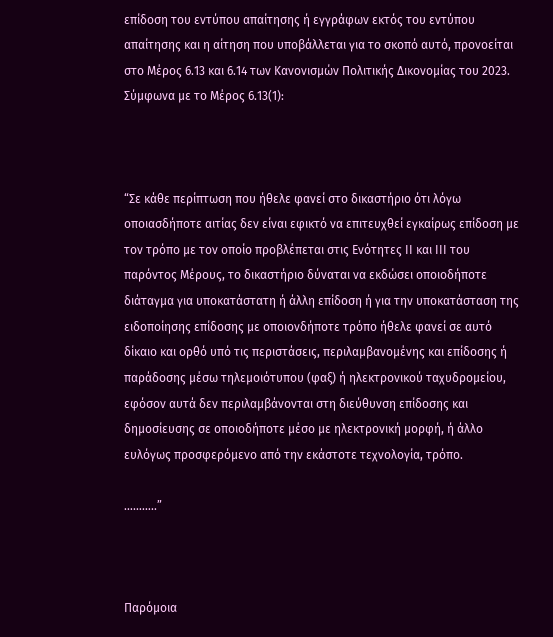επίδοση του εντύπου απαίτησης ή εγγράφων εκτός του εντύπου απαίτησης και η αίτηση που υποβάλλεται για το σκοπό αυτό, προνοείται στο Μέρος 6.13 και 6.14 των Κανονισμών Πολιτικής Δικονομίας του 2023. Σύμφωνα με το Μέρος 6.13(1):



“Σε κάθε περίπτωση που ήθελε φανεί στο δικαστήριο ότι λόγω οποιασδήποτε αιτίας δεν είναι εφικτό να επιτευχθεί εγκαίρως επίδοση με τον τρόπο με τον οποίο προβλέπεται στις Ενότητες ΙΙ και ΙΙΙ του παρόντος Μέρους, το δικαστήριο δύναται να εκδώσει οποιοδήποτε διάταγμα για υποκατάστατη ή άλλη επίδοση ή για την υποκατάσταση της ειδοποίησης επίδοσης με οποιονδήποτε τρόπο ήθελε φανεί σε αυτό δίκαιο και ορθό υπό τις περιστάσεις, περιλαμβανομένης και επίδοσης ή παράδοσης μέσω τηλεμοιότυπου (φαξ) ή ηλεκτρονικού ταχυδρομείου, εφόσον αυτά δεν περιλαμβάνονται στη διεύθυνση επίδοσης και δημοσίευσης σε οποιοδήποτε μέσο με ηλεκτρονική μορφή, ή άλλο ευλόγως προσφερόμενο από την εκάστοτε τεχνολογία, τρόπο.

………..”



Παρόμοια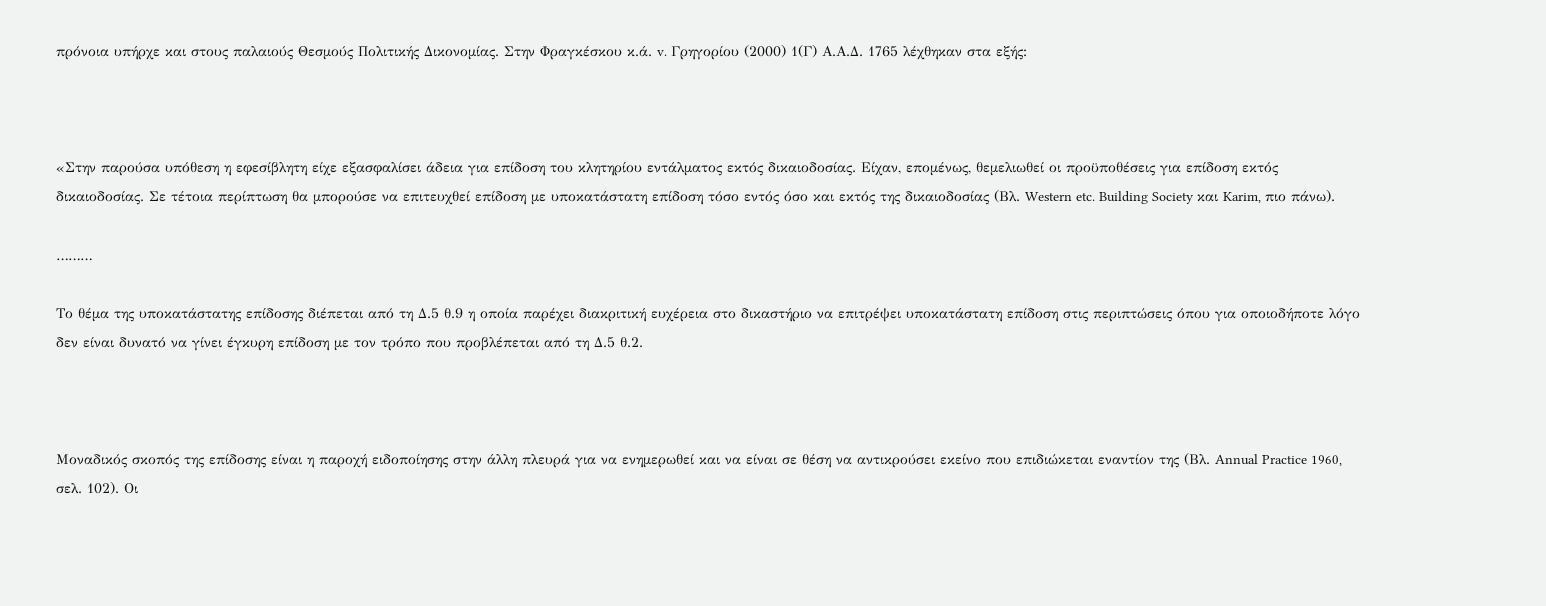πρόνοια υπήρχε και στους παλαιούς Θεσμούς Πολιτικής Δικονομίας. Στην Φραγκέσκου κ.ά. v. Γρηγορίου (2000) 1(Γ) Α.Α.Δ. 1765 λέχθηκαν στα εξής:



«Στην παρούσα υπόθεση η εφεσίβλητη είχε εξασφαλίσει άδεια για επίδοση του κλητηρίου εντάλματος εκτός δικαιοδοσίας. Είχαν, επομένως, θεμελιωθεί οι προϋποθέσεις για επίδοση εκτός δικαιοδοσίας. Σε τέτοια περίπτωση θα μπορούσε να επιτευχθεί επίδοση με υποκατάστατη επίδοση τόσο εντός όσο και εκτός της δικαιοδοσίας (Βλ. Western etc. Building Society και Karim, πιο πάνω).

………

Το θέμα της υποκατάστατης επίδοσης διέπεται από τη Δ.5 θ.9 η οποία παρέχει διακριτική ευχέρεια στο δικαστήριο να επιτρέψει υποκατάστατη επίδοση στις περιπτώσεις όπου για οποιοδήποτε λόγο δεν είναι δυνατό να γίνει έγκυρη επίδοση με τον τρόπο που προβλέπεται από τη Δ.5 θ.2.



Μοναδικός σκοπός της επίδοσης είναι η παροχή ειδοποίησης στην άλλη πλευρά για να ενημερωθεί και να είναι σε θέση να αντικρούσει εκείνο που επιδιώκεται εναντίον της (Βλ. Annual Practice 1960, σελ. 102). Οι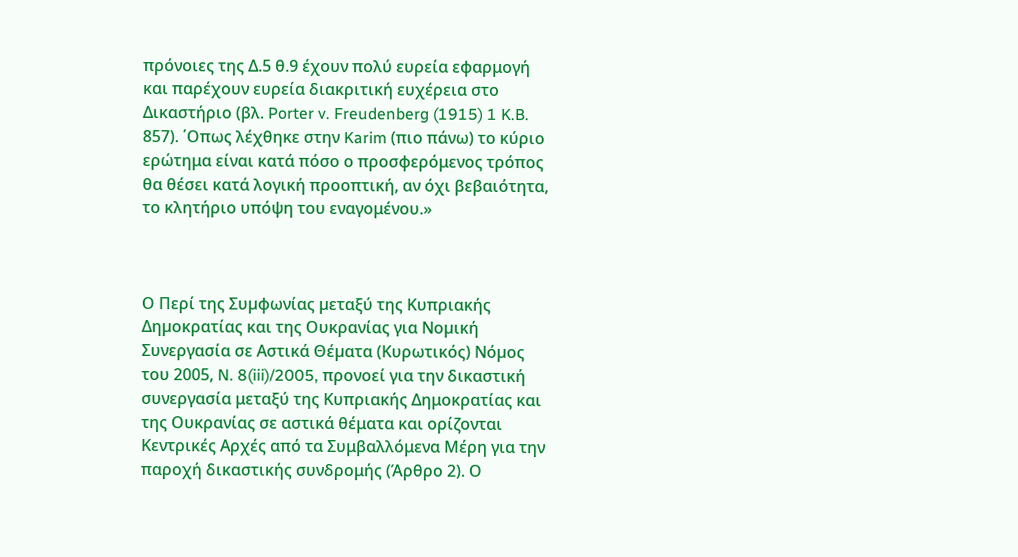πρόνοιες της Δ.5 θ.9 έχουν πολύ ευρεία εφαρμογή και παρέχουν ευρεία διακριτική ευχέρεια στο Δικαστήριο (βλ. Porter v. Freudenberg (1915) 1 K.B. 857). ΄Οπως λέχθηκε στην Karim (πιο πάνω) το κύριο ερώτημα είναι κατά πόσο ο προσφερόμενος τρόπος θα θέσει κατά λογική προοπτική, αν όχι βεβαιότητα, το κλητήριο υπόψη του εναγομένου.»



Ο Περί της Συµφωνίας µεταξύ της Κυπριακής Δηµοκρατίας και της Ουκρανίας για Νοµική Συνεργασία σε Αστικά Θέµατα (Κυρωτικός) Νόµος του 2005, N. 8(iii)/2005, προνοεί για την δικαστική συνεργασία μεταξύ της Κυπριακής Δημοκρατίας και της Ουκρανίας σε αστικά θέματα και ορίζονται Κεντρικές Αρχές από τα Συμβαλλόμενα Μέρη για την παροχή δικαστικής συνδρομής (Άρθρο 2). Ο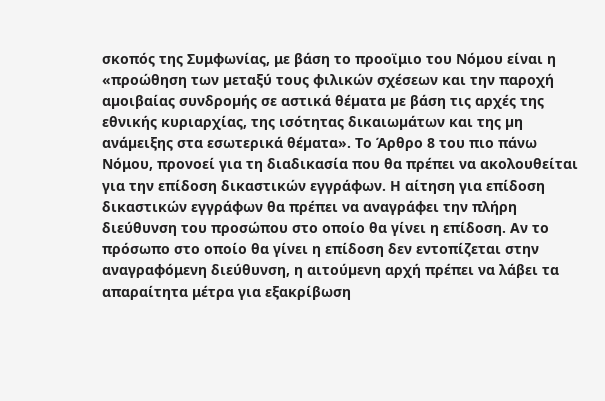σκοπός της Συμφωνίας, με βάση το προοϊμιο του Νόμου είναι η «προώθηση των µεταξύ τους φιλικών σχέσεων και την παροχή αµοιβαίας συνδροµής σε αστικά θέµατα µε βάση τις αρχές της εθνικής κυριαρχίας, της ισότητας δικαιωµάτων και της µη ανάµειξης στα εσωτερικά θέµατα». Το Άρθρο 8 του πιο πάνω Νόμου, προνοεί για τη διαδικασία που θα πρέπει να ακολουθείται για την επίδοση δικαστικών εγγράφων. Η αίτηση για επίδοση δικαστικών εγγράφων θα πρέπει να αναγράφει την πλήρη διεύθυνση του προσώπου στο οποίο θα γίνει η επίδοση. Αν το πρόσωπο στο οποίο θα γίνει η επίδοση δεν εντοπίζεται στην αναγραφόμενη διεύθυνση, η αιτούµενη αρχή πρέπει να λάβει τα απαραίτητα μέτρα για εξακρίβωση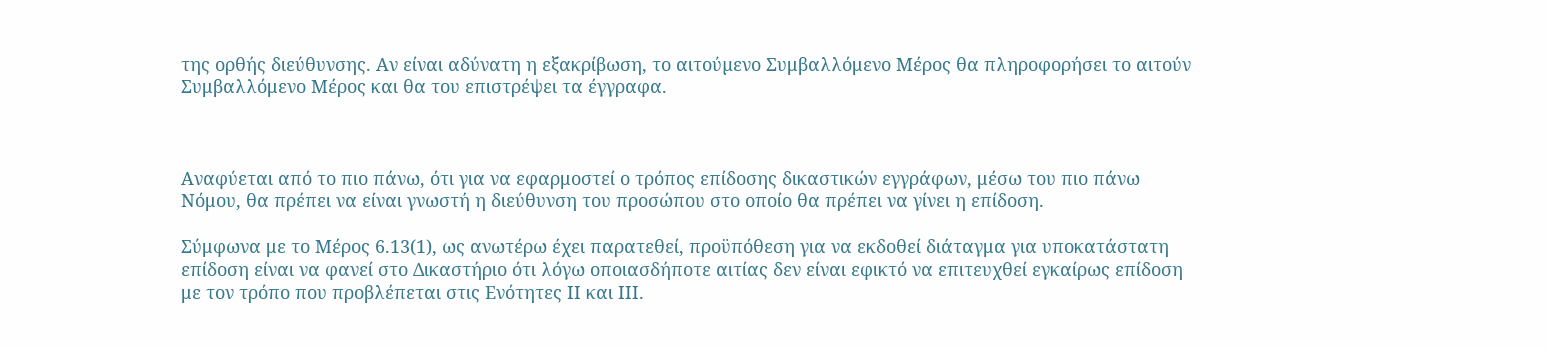της ορθής διεύθυνσης. Αν είναι αδύνατη η εξακρίβωση, το αιτούµενο Συμβαλλόμενο Μέρος θα πληροφορήσει το αιτούν Συμβαλλόμενο Μέρος και θα του επιστρέψει τα έγγραφα.



Αναφύεται από το πιο πάνω, ότι για να εφαρμοστεί ο τρόπος επίδοσης δικαστικών εγγράφων, μέσω του πιο πάνω Νόμου, θα πρέπει να είναι γνωστή η διεύθυνση του προσώπου στο οποίο θα πρέπει να γίνει η επίδοση.

Σύμφωνα με το Μέρος 6.13(1), ως ανωτέρω έχει παρατεθεί, προϋπόθεση για να εκδοθεί διάταγμα για υποκατάστατη επίδοση είναι να φανεί στο Δικαστήριο ότι λόγω οποιασδήποτε αιτίας δεν είναι εφικτό να επιτευχθεί εγκαίρως επίδοση με τον τρόπο που προβλέπεται στις Ενότητες ΙΙ και ΙΙΙ.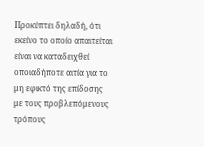Προκύπτει δηλαδή, ότι εκείνο το οποίο απαιτείται είναι να καταδειχθεί οποιαδήποτε αιτία για το μη εφικτό της επίδοσης με τους προβλεπόμενους τρόπους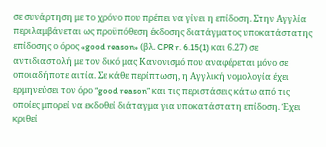σε συνάρτηση με το χρόνο που πρέπει να γίνει η επίδοση. Στην Αγγλία περιλαμβάνεται ως προϋπόθεση έκδοσης διατάγματος υποκατάστατης επίδοσης ο όρος «good reason» (βλ. CPR r. 6.15(1) και 6.27) σε αντιδιαστολή με τον δικό μας Κανονισμό που αναφέρεται μόνο σε οποιαδήποτε αιτία. Σε κάθε περίπτωση, η Αγγλική νομολογία έχει ερμηνεύσει τον όρο “good reason” και τις περιστάσεις κάτω από τις οποίες μπορεί να εκδοθεί διάταγμα για υποκατάστατη επίδοση. Έχει κριθεί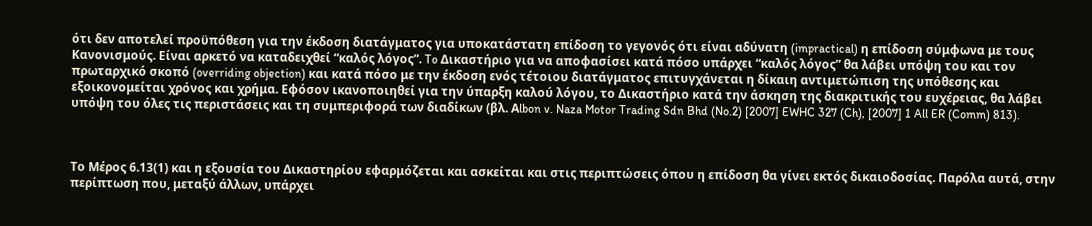ότι δεν αποτελεί προϋπόθεση για την έκδοση διατάγματος για υποκατάστατη επίδοση το γεγονός ότι είναι αδύνατη (impractical) η επίδοση σύμφωνα με τους Κανονισμούς. Είναι αρκετό να καταδειχθεί “καλός λόγος”. To Δικαστήριο για να αποφασίσει κατά πόσο υπάρχει “καλός λόγος” θα λάβει υπόψη του και τον πρωταρχικό σκοπό (overriding objection) και κατά πόσο με την έκδοση ενός τέτοιου διατάγματος επιτυγχάνεται η δίκαιη αντιμετώπιση της υπόθεσης και εξοικονομείται χρόνος και χρήμα. Εφόσον ικανοποιηθεί για την ύπαρξη καλού λόγου, το Δικαστήριο κατά την άσκηση της διακριτικής του ευχέρειας, θα λάβει υπόψη του όλες τις περιστάσεις και τη συμπεριφορά των διαδίκων (βλ. Αlbon v. Naza Motor Trading Sdn Bhd (No.2) [2007] EWHC 327 (Ch), [2007] 1 All ER (Comm) 813).



Το Μέρος 6.13(1) και η εξουσία του Δικαστηρίου εφαρμόζεται και ασκείται και στις περιπτώσεις όπου η επίδοση θα γίνει εκτός δικαιοδοσίας. Παρόλα αυτά, στην περίπτωση που, μεταξύ άλλων, υπάρχει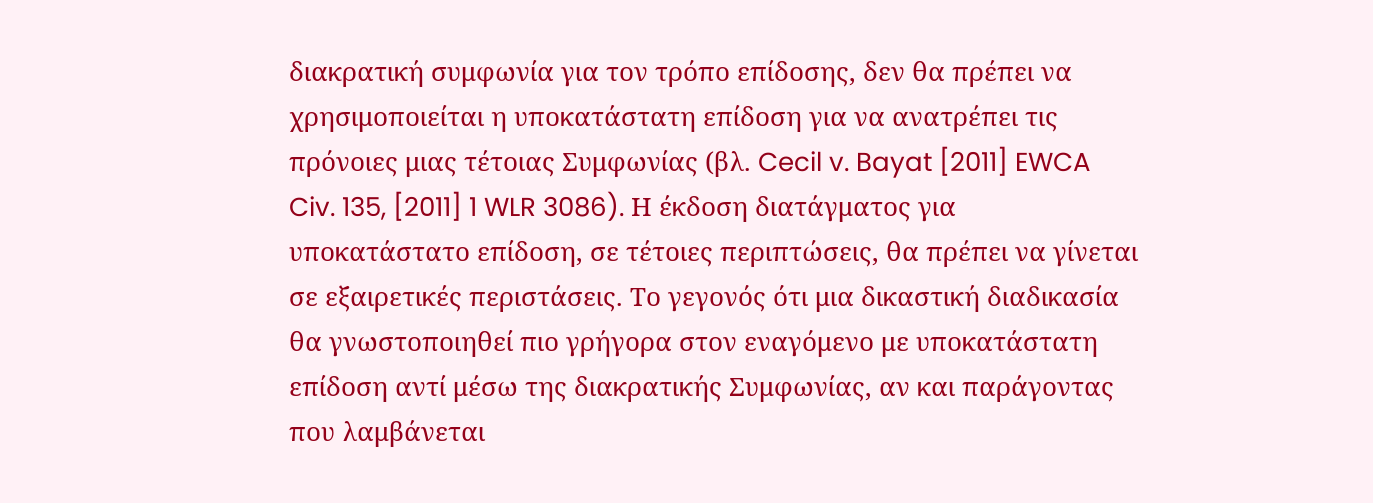διακρατική συμφωνία για τον τρόπο επίδοσης, δεν θα πρέπει να χρησιμοποιείται η υποκατάστατη επίδοση για να ανατρέπει τις πρόνοιες μιας τέτοιας Συμφωνίας (βλ. Cecil v. Bayat [2011] EWCA Civ. 135, [2011] 1 WLR 3086). Η έκδοση διατάγματος για υποκατάστατο επίδοση, σε τέτοιες περιπτώσεις, θα πρέπει να γίνεται σε εξαιρετικές περιστάσεις. Το γεγονός ότι μια δικαστική διαδικασία θα γνωστοποιηθεί πιο γρήγορα στον εναγόμενο με υποκατάστατη επίδοση αντί μέσω της διακρατικής Συμφωνίας, αν και παράγοντας που λαμβάνεται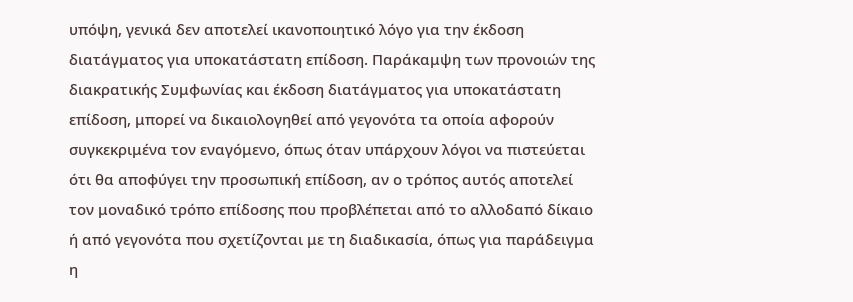υπόψη, γενικά δεν αποτελεί ικανοποιητικό λόγο για την έκδοση διατάγματος για υποκατάστατη επίδοση. Παράκαμψη των προνοιών της διακρατικής Συμφωνίας και έκδοση διατάγματος για υποκατάστατη επίδοση, μπορεί να δικαιολογηθεί από γεγονότα τα οποία αφορούν συγκεκριμένα τον εναγόμενο, όπως όταν υπάρχουν λόγοι να πιστεύεται ότι θα αποφύγει την προσωπική επίδοση, αν ο τρόπος αυτός αποτελεί τον μοναδικό τρόπο επίδοσης που προβλέπεται από το αλλοδαπό δίκαιο ή από γεγονότα που σχετίζονται με τη διαδικασία, όπως για παράδειγμα η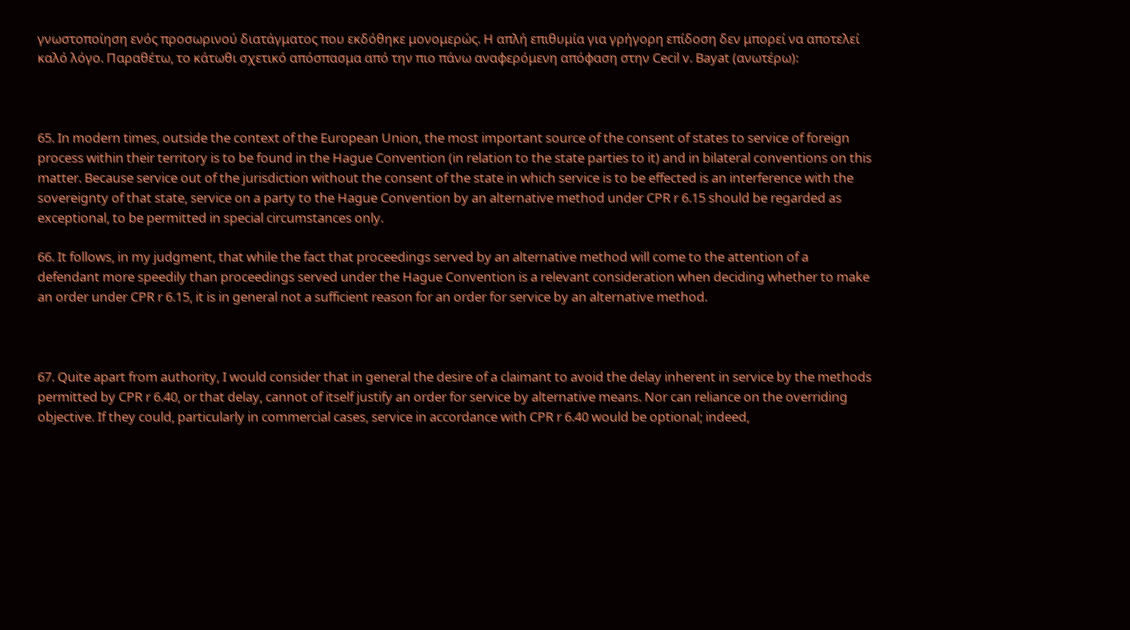γνωστοποίηση ενός προσωρινού διατάγματος που εκδόθηκε μονομερώς. Η απλή επιθυμία για γρήγορη επίδοση δεν μπορεί να αποτελεί καλό λόγο. Παραθέτω, το κάτωθι σχετικό απόσπασμα από την πιο πάνω αναφερόμενη απόφαση στην Cecil v. Bayat (ανωτέρω):



65. In modern times, outside the context of the European Union, the most important source of the consent of states to service of foreign process within their territory is to be found in the Hague Convention (in relation to the state parties to it) and in bilateral conventions on this matter. Because service out of the jurisdiction without the consent of the state in which service is to be effected is an interference with the sovereignty of that state, service on a party to the Hague Convention by an alternative method under CPR r 6.15 should be regarded as exceptional, to be permitted in special circumstances only.

66. It follows, in my judgment, that while the fact that proceedings served by an alternative method will come to the attention of a defendant more speedily than proceedings served under the Hague Convention is a relevant consideration when deciding whether to make an order under CPR r 6.15, it is in general not a sufficient reason for an order for service by an alternative method.



67. Quite apart from authority, I would consider that in general the desire of a claimant to avoid the delay inherent in service by the methods permitted by CPR r 6.40, or that delay, cannot of itself justify an order for service by alternative means. Nor can reliance on the overriding objective. If they could, particularly in commercial cases, service in accordance with CPR r 6.40 would be optional; indeed,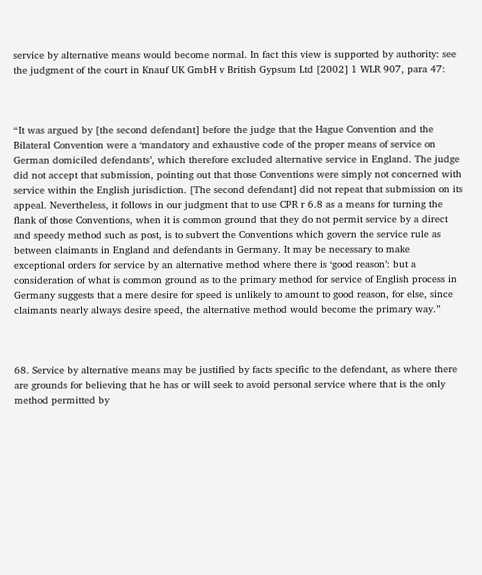service by alternative means would become normal. In fact this view is supported by authority: see the judgment of the court in Knauf UK GmbH v British Gypsum Ltd [2002] 1 WLR 907, para 47:



“It was argued by [the second defendant] before the judge that the Hague Convention and the Bilateral Convention were a ‘mandatory and exhaustive code of the proper means of service on German domiciled defendants’, which therefore excluded alternative service in England. The judge did not accept that submission, pointing out that those Conventions were simply not concerned with service within the English jurisdiction. [The second defendant] did not repeat that submission on its appeal. Nevertheless, it follows in our judgment that to use CPR r 6.8 as a means for turning the flank of those Conventions, when it is common ground that they do not permit service by a direct and speedy method such as post, is to subvert the Conventions which govern the service rule as between claimants in England and defendants in Germany. It may be necessary to make exceptional orders for service by an alternative method where there is ‘good reason’: but a consideration of what is common ground as to the primary method for service of English process in Germany suggests that a mere desire for speed is unlikely to amount to good reason, for else, since claimants nearly always desire speed, the alternative method would become the primary way.”



68. Service by alternative means may be justified by facts specific to the defendant, as where there are grounds for believing that he has or will seek to avoid personal service where that is the only method permitted by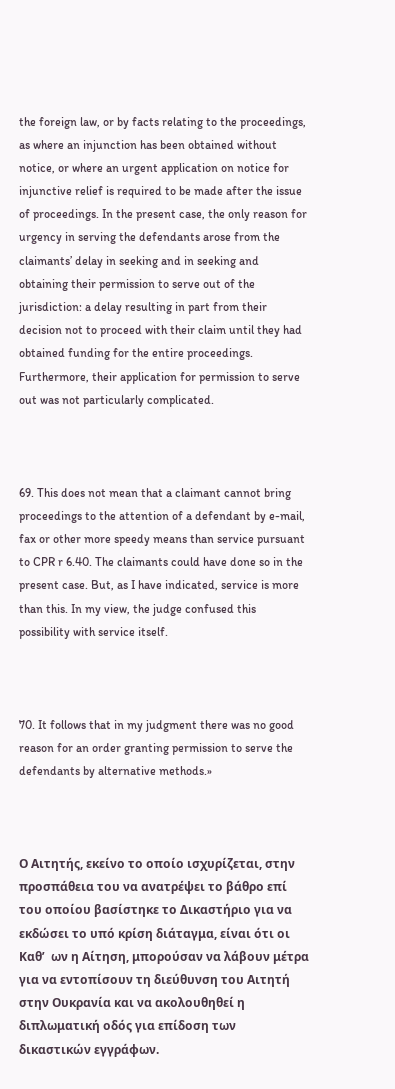the foreign law, or by facts relating to the proceedings, as where an injunction has been obtained without notice, or where an urgent application on notice for injunctive relief is required to be made after the issue of proceedings. In the present case, the only reason for urgency in serving the defendants arose from the claimants’ delay in seeking and in seeking and obtaining their permission to serve out of the jurisdiction: a delay resulting in part from their decision not to proceed with their claim until they had obtained funding for the entire proceedings. Furthermore, their application for permission to serve out was not particularly complicated.



69. This does not mean that a claimant cannot bring proceedings to the attention of a defendant by e-mail, fax or other more speedy means than service pursuant to CPR r 6.40. The claimants could have done so in the present case. But, as I have indicated, service is more than this. In my view, the judge confused this possibility with service itself.



70. It follows that in my judgment there was no good reason for an order granting permission to serve the defendants by alternative methods.»



Ο Αιτητής, εκείνο το οποίο ισχυρίζεται, στην προσπάθεια του να ανατρέψει το βάθρο επί του οποίου βασίστηκε το Δικαστήριο για να εκδώσει το υπό κρίση διάταγμα, είναι ότι οι Καθ’  ων η Αίτηση, μπορούσαν να λάβουν μέτρα για να εντοπίσουν τη διεύθυνση του Αιτητή στην Ουκρανία και να ακολουθηθεί η διπλωματική οδός για επίδοση των δικαστικών εγγράφων.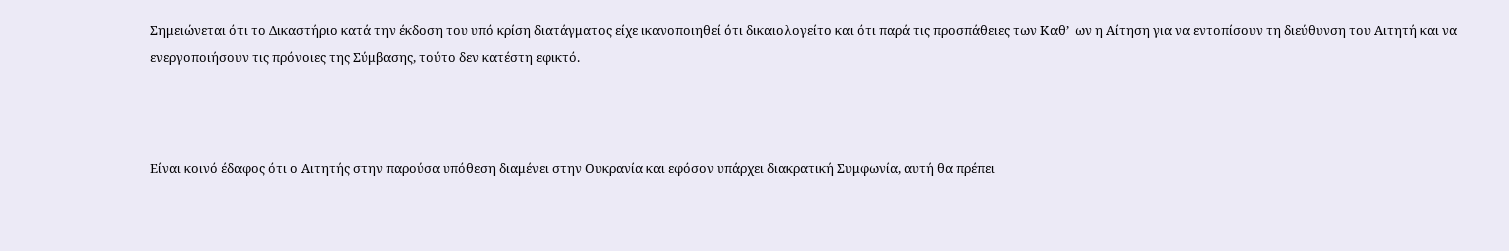Σημειώνεται ότι το Δικαστήριο κατά την έκδοση του υπό κρίση διατάγματος είχε ικανοποιηθεί ότι δικαιολογείτο και ότι παρά τις προσπάθειες των Καθ’  ων η Αίτηση για να εντοπίσουν τη διεύθυνση του Αιτητή και να ενεργοποιήσουν τις πρόνοιες της Σύμβασης, τούτο δεν κατέστη εφικτό.



Είναι κοινό έδαφος ότι ο Αιτητής στην παρούσα υπόθεση διαμένει στην Ουκρανία και εφόσον υπάρχει διακρατική Συμφωνία, αυτή θα πρέπει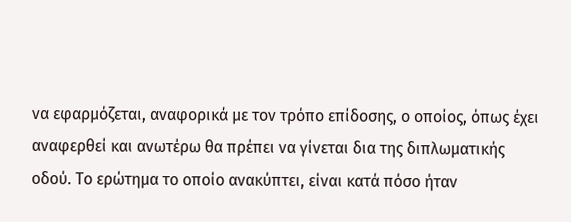να εφαρμόζεται, αναφορικά με τον τρόπο επίδοσης, ο οποίος, όπως έχει αναφερθεί και ανωτέρω θα πρέπει να γίνεται δια της διπλωματικής οδού. Το ερώτημα το οποίο ανακύπτει, είναι κατά πόσο ήταν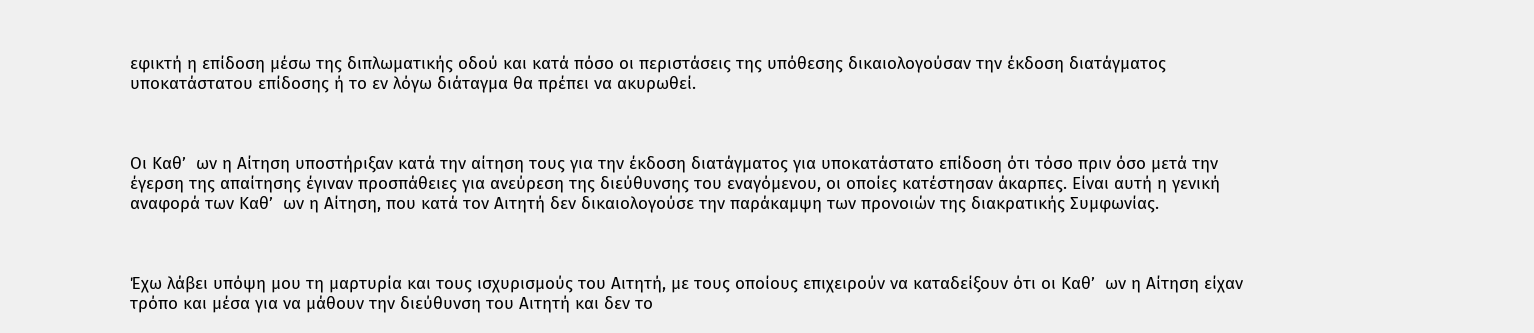εφικτή η επίδοση μέσω της διπλωματικής οδού και κατά πόσο οι περιστάσεις της υπόθεσης δικαιολογούσαν την έκδοση διατάγματος υποκατάστατου επίδοσης ή το εν λόγω διάταγμα θα πρέπει να ακυρωθεί.



Οι Καθ’  ων η Αίτηση υποστήριξαν κατά την αίτηση τους για την έκδοση διατάγματος για υποκατάστατο επίδοση ότι τόσο πριν όσο μετά την έγερση της απαίτησης έγιναν προσπάθειες για ανεύρεση της διεύθυνσης του εναγόμενου, οι οποίες κατέστησαν άκαρπες. Είναι αυτή η γενική αναφορά των Καθ’  ων η Αίτηση, που κατά τον Αιτητή δεν δικαιολογούσε την παράκαμψη των προνοιών της διακρατικής Συμφωνίας.



Έχω λάβει υπόψη μου τη μαρτυρία και τους ισχυρισμούς του Αιτητή, με τους οποίους επιχειρούν να καταδείξουν ότι οι Καθ’  ων η Αίτηση είχαν τρόπο και μέσα για να μάθουν την διεύθυνση του Αιτητή και δεν το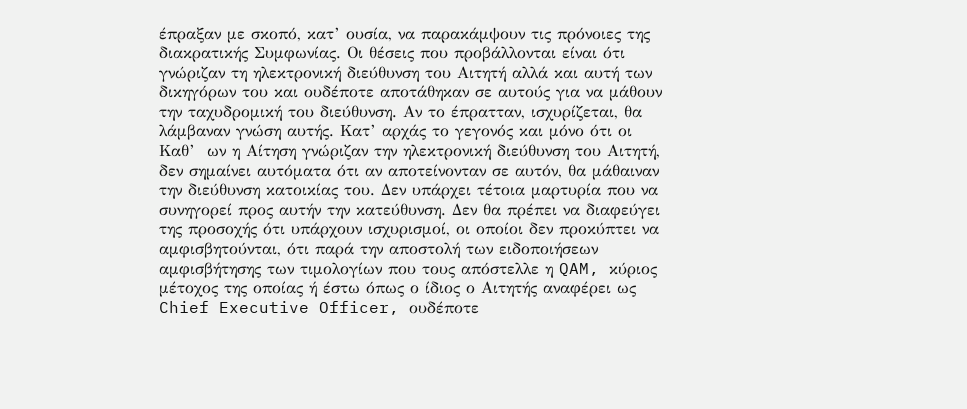έπραξαν με σκοπό, κατ’ ουσία, να παρακάμψουν τις πρόνοιες της διακρατικής Συμφωνίας. Οι θέσεις που προβάλλονται είναι ότι γνώριζαν τη ηλεκτρονική διεύθυνση του Αιτητή αλλά και αυτή των δικηγόρων του και ουδέποτε αποτάθηκαν σε αυτούς για να μάθουν την ταχυδρομική του διεύθυνση. Αν το έπρατταν, ισχυρίζεται, θα λάμβαναν γνώση αυτής. Κατ’ αρχάς το γεγονός και μόνο ότι οι Καθ’  ων η Αίτηση γνώριζαν την ηλεκτρονική διεύθυνση του Αιτητή, δεν σημαίνει αυτόματα ότι αν αποτείνονταν σε αυτόν, θα μάθαιναν την διεύθυνση κατοικίας του. Δεν υπάρχει τέτοια μαρτυρία που να συνηγορεί προς αυτήν την κατεύθυνση. Δεν θα πρέπει να διαφεύγει της προσοχής ότι υπάρχουν ισχυρισμοί, οι οποίοι δεν προκύπτει να αμφισβητούνται, ότι παρά την αποστολή των ειδοποιήσεων αμφισβήτησης των τιμολογίων που τους απόστελλε η QAM, κύριος μέτοχος της οποίας ή έστω όπως ο ίδιος ο Αιτητής αναφέρει ως Chief Executive Officer, ουδέποτε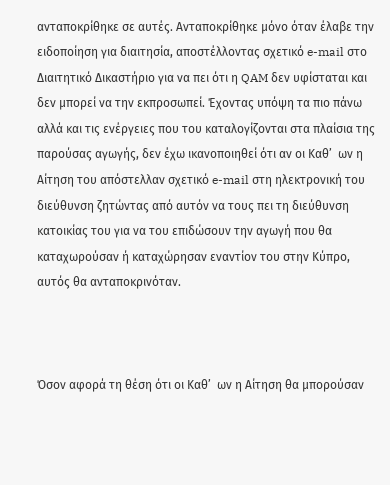ανταποκρίθηκε σε αυτές. Ανταποκρίθηκε μόνο όταν έλαβε την ειδοποίηση για διαιτησία, αποστέλλοντας σχετικό e-mail στο Διαιτητικό Δικαστήριο για να πει ότι η QAM δεν υφίσταται και δεν μπορεί να την εκπροσωπεί. Έχοντας υπόψη τα πιο πάνω αλλά και τις ενέργειες που του καταλογίζονται στα πλαίσια της παρούσας αγωγής, δεν έχω ικανοποιηθεί ότι αν οι Καθ’  ων η Αίτηση του απόστελλαν σχετικό e-mail στη ηλεκτρονική του διεύθυνση ζητώντας από αυτόν να τους πει τη διεύθυνση κατοικίας του για να του επιδώσουν την αγωγή που θα καταχωρούσαν ή καταχώρησαν εναντίον του στην Κύπρο, αυτός θα ανταποκρινόταν.



Όσον αφορά τη θέση ότι οι Καθ’  ων η Αίτηση θα μπορούσαν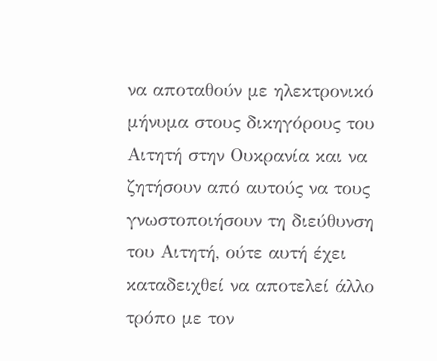να αποταθούν με ηλεκτρονικό μήνυμα στους δικηγόρους του Αιτητή στην Ουκρανία και να ζητήσουν από αυτούς να τους γνωστοποιήσουν τη διεύθυνση του Αιτητή, ούτε αυτή έχει καταδειχθεί να αποτελεί άλλο τρόπο με τον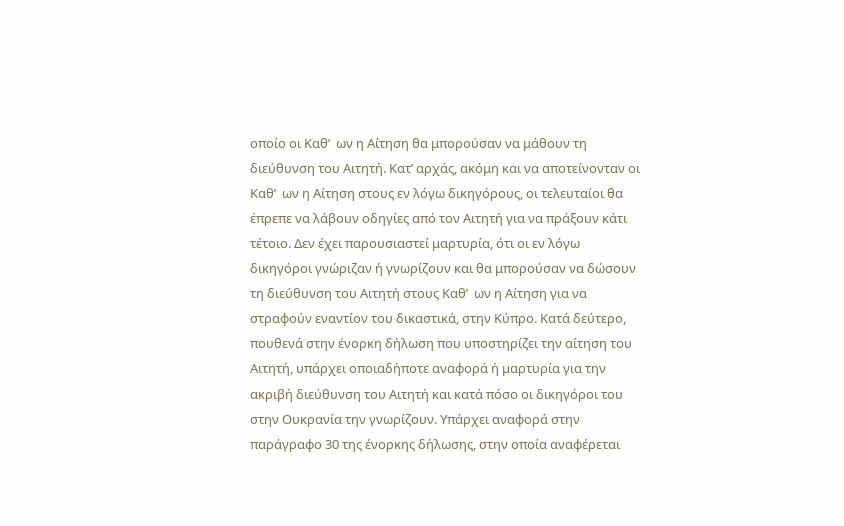οποίο οι Καθ’  ων η Αίτηση θα μπορούσαν να μάθουν τη διεύθυνση του Αιτητή. Κατ’ αρχάς, ακόμη και να αποτείνονταν οι Καθ’  ων η Αίτηση στους εν λόγω δικηγόρους, οι τελευταίοι θα έπρεπε να λάβουν οδηγίες από τον Αιτητή για να πράξουν κάτι τέτοιο. Δεν έχει παρουσιαστεί μαρτυρία, ότι οι εν λόγω δικηγόροι γνώριζαν ή γνωρίζουν και θα μπορούσαν να δώσουν τη διεύθυνση του Αιτητή στους Καθ’  ων η Αίτηση για να στραφούν εναντίον του δικαστικά, στην Κύπρο. Κατά δεύτερο, πουθενά στην ένορκη δήλωση που υποστηρίζει την αίτηση του Αιτητή, υπάρχει οποιαδήποτε αναφορά ή μαρτυρία για την ακριβή διεύθυνση του Αιτητή και κατά πόσο οι δικηγόροι του στην Ουκρανία την γνωρίζουν. Υπάρχει αναφορά στην παράγραφο 30 της ένορκης δήλωσης, στην οποία αναφέρεται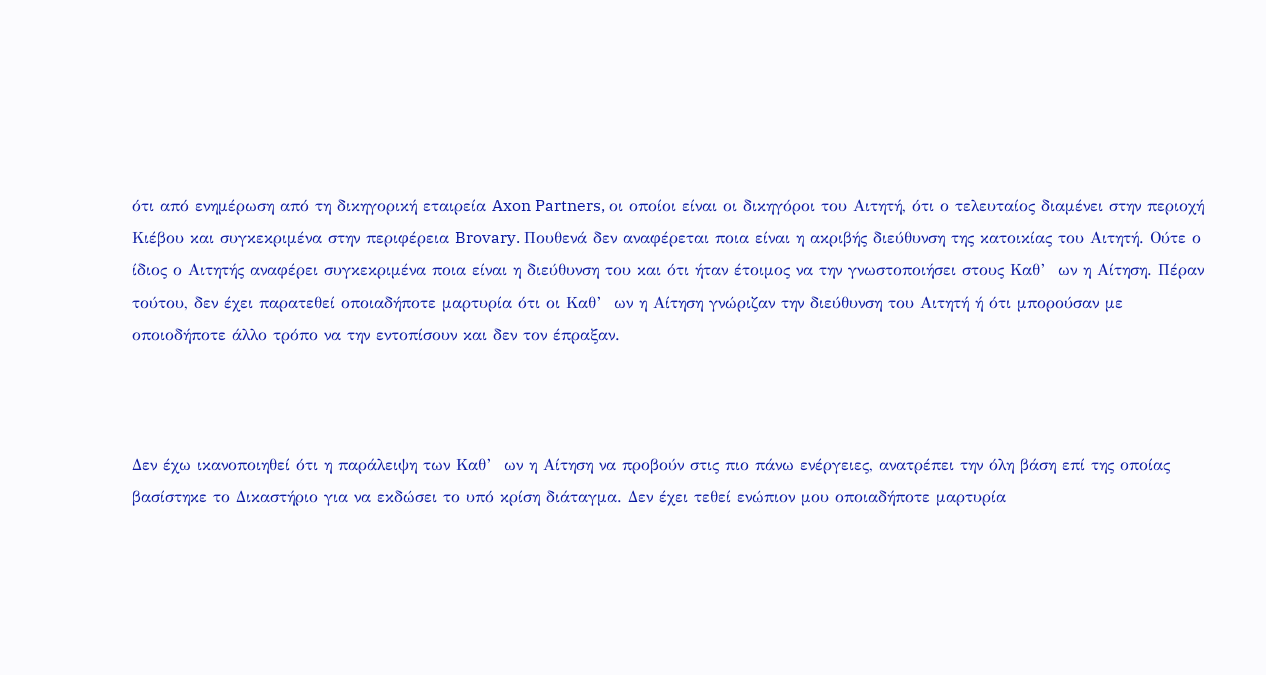ότι από ενημέρωση από τη δικηγορική εταιρεία Axon Partners, οι οποίοι είναι οι δικηγόροι του Αιτητή, ότι ο τελευταίος διαμένει στην περιοχή Κιέβου και συγκεκριμένα στην περιφέρεια Brovary. Πουθενά δεν αναφέρεται ποια είναι η ακριβής διεύθυνση της κατοικίας του Αιτητή. Ούτε ο ίδιος ο Αιτητής αναφέρει συγκεκριμένα ποια είναι η διεύθυνση του και ότι ήταν έτοιμος να την γνωστοποιήσει στους Καθ’  ων η Αίτηση. Πέραν τούτου, δεν έχει παρατεθεί οποιαδήποτε μαρτυρία ότι οι Καθ’  ων η Αίτηση γνώριζαν την διεύθυνση του Αιτητή ή ότι μπορούσαν με οποιοδήποτε άλλο τρόπο να την εντοπίσουν και δεν τον έπραξαν.



Δεν έχω ικανοποιηθεί ότι η παράλειψη των Καθ’  ων η Αίτηση να προβούν στις πιο πάνω ενέργειες, ανατρέπει την όλη βάση επί της οποίας βασίστηκε το Δικαστήριο για να εκδώσει το υπό κρίση διάταγμα. Δεν έχει τεθεί ενώπιον μου οποιαδήποτε μαρτυρία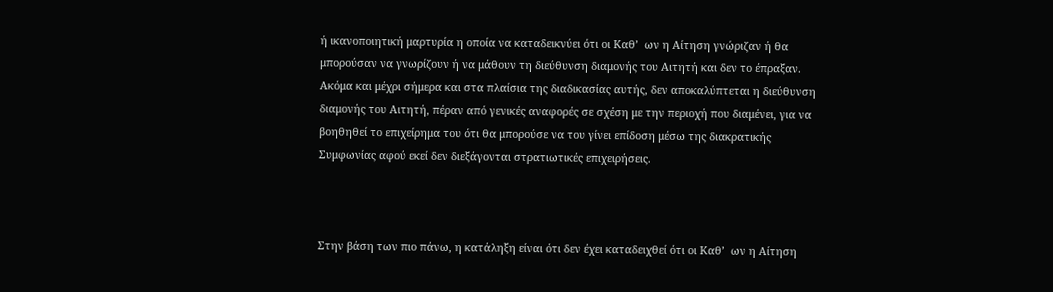ή ικανοποιητική μαρτυρία η οποία να καταδεικνύει ότι οι Καθ’  ων η Αίτηση γνώριζαν ή θα μπορούσαν να γνωρίζουν ή να μάθουν τη διεύθυνση διαμονής του Αιτητή και δεν το έπραξαν. Ακόμα και μέχρι σήμερα και στα πλαίσια της διαδικασίας αυτής, δεν αποκαλύπτεται η διεύθυνση διαμονής του Αιτητή, πέραν από γενικές αναφορές σε σχέση με την περιοχή που διαμένει, για να βοηθηθεί το επιχείρημα του ότι θα μπορούσε να του γίνει επίδοση μέσω της διακρατικής Συμφωνίας αφού εκεί δεν διεξάγονται στρατιωτικές επιχειρήσεις.



Στην βάση των πιο πάνω, η κατάληξη είναι ότι δεν έχει καταδειχθεί ότι οι Καθ’  ων η Αίτηση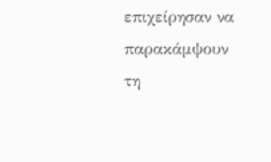επιχείρησαν να παρακάμψουν τη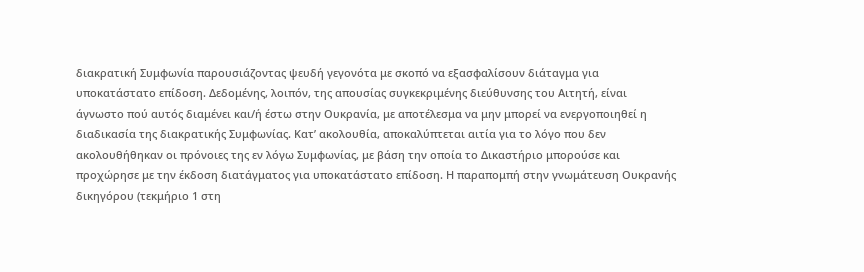διακρατική Συμφωνία παρουσιάζοντας ψευδή γεγονότα με σκοπό να εξασφαλίσουν διάταγμα για υποκατάστατο επίδοση. Δεδομένης, λοιπόν, της απουσίας συγκεκριμένης διεύθυνσης του Αιτητή, είναι άγνωστο πού αυτός διαμένει και/ή έστω στην Ουκρανία, με αποτέλεσμα να μην μπορεί να ενεργοποιηθεί η διαδικασία της διακρατικής Συμφωνίας. Κατ’ ακολουθία, αποκαλύπτεται αιτία για το λόγο που δεν ακολουθήθηκαν οι πρόνοιες της εν λόγω Συμφωνίας, με βάση την οποία το Δικαστήριο μπορούσε και προχώρησε με την έκδοση διατάγματος για υποκατάστατο επίδοση. Η παραπομπή στην γνωμάτευση Ουκρανής δικηγόρου (τεκμήριο 1 στη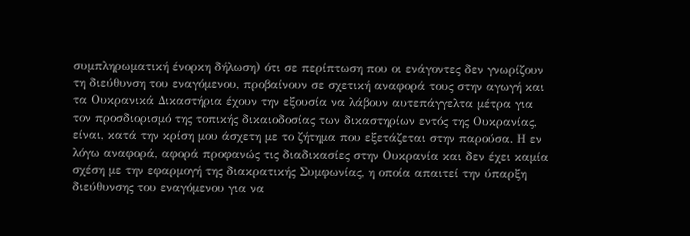συμπληρωματική ένορκη δήλωση) ότι σε περίπτωση που οι ενάγοντες δεν γνωρίζουν τη διεύθυνση του εναγόμενου, προβαίνουν σε σχετική αναφορά τους στην αγωγή και τα Ουκρανικά Δικαστήρια έχουν την εξουσία να λάβουν αυτεπάγγελτα μέτρα για τον προσδιορισμό της τοπικής δικαιοδοσίας των δικαστηρίων εντός της Ουκρανίας, είναι, κατά την κρίση μου άσχετη με το ζήτημα που εξετάζεται στην παρούσα. Η εν λόγω αναφορά, αφορά προφανώς τις διαδικασίες στην Ουκρανία και δεν έχει καμία σχέση με την εφαρμογή της διακρατικής Συμφωνίας, η οποία απαιτεί την ύπαρξη διεύθυνσης του εναγόμενου για να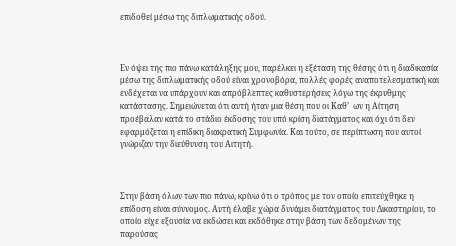επιδοθεί μέσω της διπλωματικής οδού.



Εν όψει της πιο πάνω κατάληξης μου, παρέλκει η εξέταση της θέσης ότι η διαδικασία μέσω της διπλωματικής οδού είναι χρονοβόρα, πολλές φορές αναποτελεσματική και ενδέχεται να υπάρχουν και απρόβλεπτες καθυστερήσεις λόγω της έκρυθμης κατάστασης. Σημειώνεται ότι αυτή ήταν μια θέση που οι Καθ’  ων η Αίτηση προέβαλαν κατά το στάδιο έκδοσης του υπό κρίση διατάγματος και όχι ότι δεν εφαρμόζεται η επίδικη διακρατική Συμφωνία. Και τούτο, σε περίπτωση που αυτοί γνώριζαν την διεύθυνση του Αιτητή.



Στην βάση όλων των πιο πάνω, κρίνω ότι ο τρόπος με τον οποίο επιτεύχθηκε η επίδοση είναι σύννομος. Αυτή έλαβε χώρα δυνάμει διατάγματος του Δικαστηρίου, το οποίο είχε εξουσία να εκδώσει και εκδόθηκε στην βάση των δεδομένων της παρούσας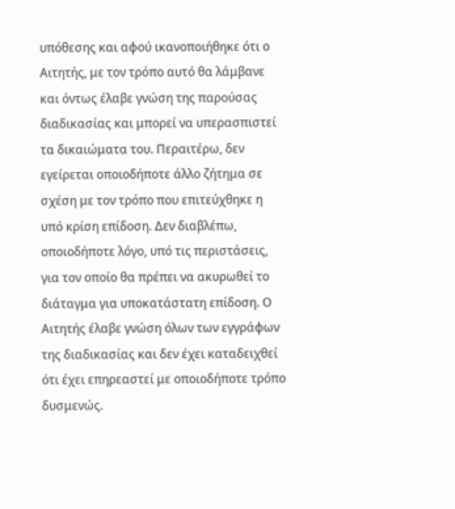υπόθεσης και αφού ικανοποιήθηκε ότι ο Αιτητής, με τον τρόπο αυτό θα λάμβανε και όντως έλαβε γνώση της παρούσας διαδικασίας και μπορεί να υπερασπιστεί τα δικαιώματα του. Περαιτέρω, δεν εγείρεται οποιοδήποτε άλλο ζήτημα σε σχέση με τον τρόπο που επιτεύχθηκε η υπό κρίση επίδοση. Δεν διαβλέπω, οποιοδήποτε λόγο, υπό τις περιστάσεις, για τον οποίο θα πρέπει να ακυρωθεί το διάταγμα για υποκατάστατη επίδοση. Ο Αιτητής έλαβε γνώση όλων των εγγράφων της διαδικασίας και δεν έχει καταδειχθεί ότι έχει επηρεαστεί με οποιοδήποτε τρόπο δυσμενώς.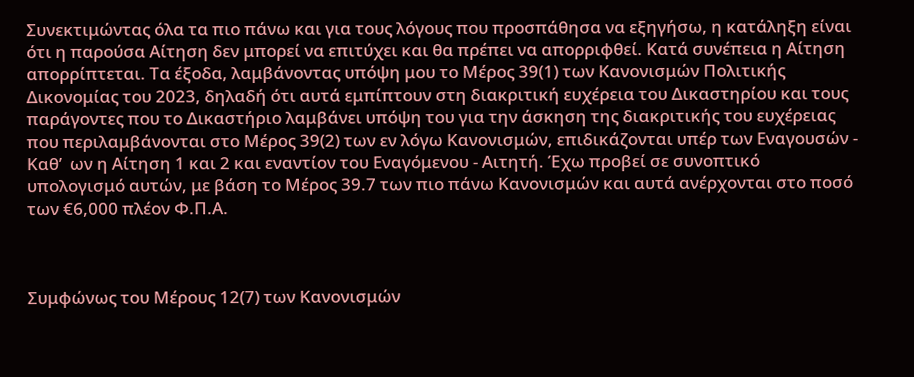Συνεκτιμώντας όλα τα πιο πάνω και για τους λόγους που προσπάθησα να εξηγήσω, η κατάληξη είναι ότι η παρούσα Αίτηση δεν μπορεί να επιτύχει και θα πρέπει να απορριφθεί. Κατά συνέπεια η Αίτηση απορρίπτεται. Τα έξοδα, λαμβάνοντας υπόψη μου το Μέρος 39(1) των Κανονισμών Πολιτικής Δικονομίας του 2023, δηλαδή ότι αυτά εμπίπτουν στη διακριτική ευχέρεια του Δικαστηρίου και τους παράγοντες που το Δικαστήριο λαμβάνει υπόψη του για την άσκηση της διακριτικής του ευχέρειας που περιλαμβάνονται στο Μέρος 39(2) των εν λόγω Κανονισμών, επιδικάζονται υπέρ των Εναγουσών - Καθ’  ων η Αίτηση 1 και 2 και εναντίον του Εναγόμενου - Αιτητή. Έχω προβεί σε συνοπτικό υπολογισμό αυτών, με βάση το Μέρος 39.7 των πιο πάνω Κανονισμών και αυτά ανέρχονται στο ποσό των €6,000 πλέον Φ.Π.Α.



Συμφώνως του Μέρους 12(7) των Κανονισμών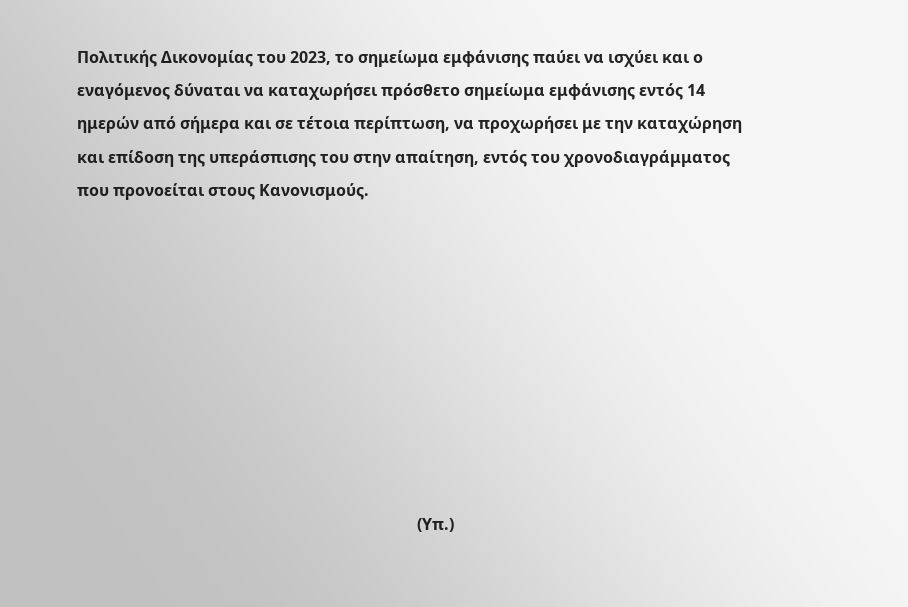Πολιτικής Δικονομίας του 2023, το σημείωμα εμφάνισης παύει να ισχύει και ο εναγόμενος δύναται να καταχωρήσει πρόσθετο σημείωμα εμφάνισης εντός 14 ημερών από σήμερα και σε τέτοια περίπτωση, να προχωρήσει με την καταχώρηση και επίδοση της υπεράσπισης του στην απαίτηση, εντός του χρονοδιαγράμματος που προνοείται στους Κανονισμούς.









                                                                                     (Υπ.)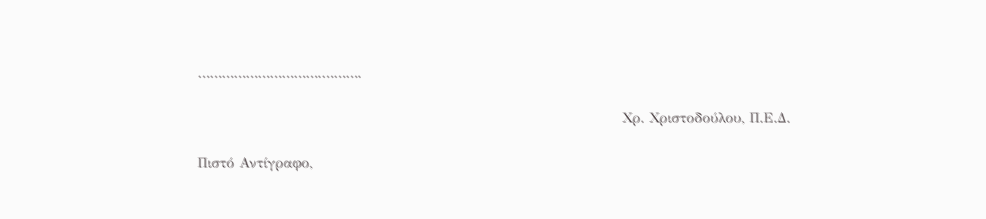………………………….……….

                                                                                     Χρ. Χριστοδούλου, Π.Ε.Δ.

Πιστό Αντίγραφο,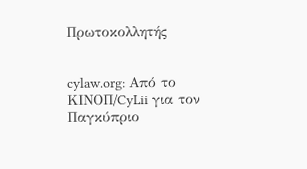Πρωτοκολλητής


cylaw.org: Από το ΚΙΝOΠ/CyLii για τον Παγκύπριο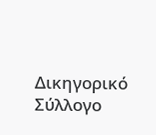Δικηγορικό Σύλλογο